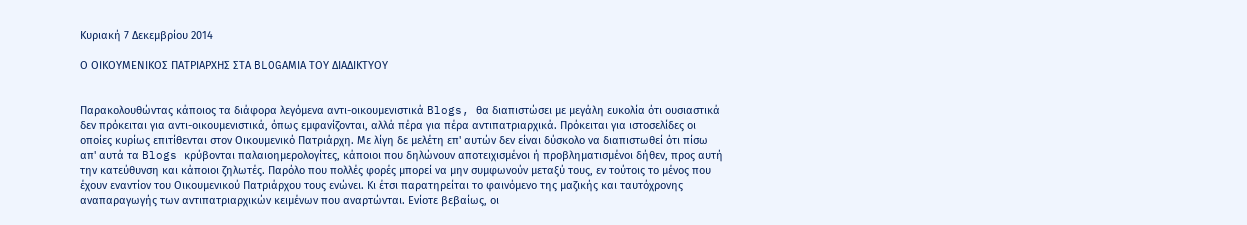Κυριακή 7 Δεκεμβρίου 2014

Ο ΟΙΚΟΥΜΕΝΙΚΟΣ ΠΑΤΡΙΑΡΧΗΣ ΣΤΑ BLOGΑΜΙΑ ΤΟΥ ΔΙΑΔΙΚΤΥΟΥ


Παρακολουθώντας κάποιος τα διάφορα λεγόμενα αντι-οικουμενιστικά Blogs, θα διαπιστώσει με μεγάλη ευκολία ότι ουσιαστικά δεν πρόκειται για αντι-οικουμενιστικά, όπως εμφανίζονται, αλλά πέρα για πέρα αντιπατριαρχικά. Πρόκειται για ιστοσελίδες οι οποίες κυρίως επιτίθενται στον Οικουμενικό Πατριάρχη. Με λίγη δε μελέτη επ' αυτών δεν είναι δύσκολο να διαπιστωθεί ότι πίσω απ' αυτά τα Blogs κρύβονται παλαιοημερολογίτες, κάποιοι που δηλώνουν αποτειχισμένοι ή προβληματισμένοι δήθεν, προς αυτή την κατεύθυνση και κάποιοι ζηλωτές. Παρόλο που πολλές φορές μπορεί να μην συμφωνούν μεταξύ τους, εν τούτοις το μένος που έχουν εναντίον του Οικουμενικού Πατριάρχου τους ενώνει. Κι έτσι παρατηρείται το φαινόμενο της μαζικής και ταυτόχρονης αναπαραγωγής των αντιπατριαρχικών κειμένων που αναρτώνται. Ενίοτε βεβαίως, οι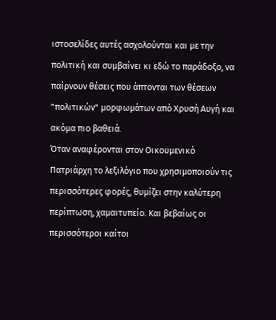ιστοσελίδες αυτές ασχολούνται και με την πολιτική και συμβαίνει κι εδώ το παράδοξο, να παίρνουν θέσεις που άπτονται των θέσεων "πολιτικών" μορφωμάτων από Χρυσή Αυγή και ακόμα πιο βαθειά.
Όταν αναφέρονται στον Οικουμενικό Πατριάρχη το λεξιλόγιο που χρησιμοποιούν τις περισσότερες φορές, θυμίζει στην καλύτερη περίπτωση, χαμαιτυπείο. Και βεβαίως οι περισσότεροι καίτοι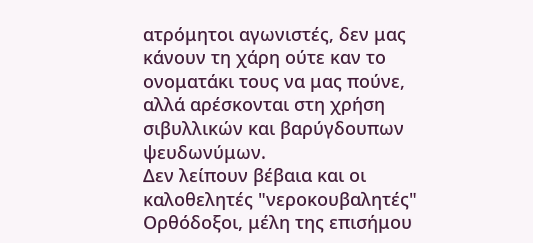ατρόμητοι αγωνιστές, δεν μας κάνουν τη χάρη ούτε καν το ονοματάκι τους να μας πούνε, αλλά αρέσκονται στη χρήση σιβυλλικών και βαρύγδουπων ψευδωνύμων.
Δεν λείπουν βέβαια και οι καλοθελητές "νεροκουβαλητές" Ορθόδοξοι, μέλη της επισήμου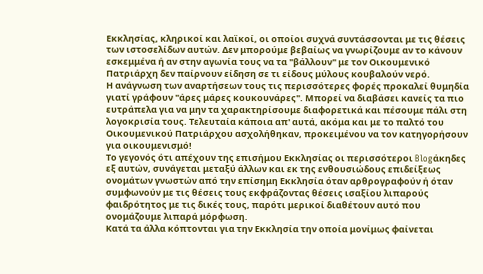Εκκλησίας, κληρικοί και λαϊκοί, οι οποίοι συχνά συντάσσονται με τις θέσεις των ιστοσελίδων αυτών. Δεν μπορούμε βεβαίως να γνωρίζουμε αν το κάνουν εσκεμμένα ή αν στην αγωνία τους να τα "βάλλουν" με τον Οικουμενικό Πατριάρχη δεν παίρνουν είδηση σε τι είδους μύλους κουβαλούν νερό.
Η ανάγνωση των αναρτήσεων τους τις περισσότερες φορές προκαλεί θυμηδία γιατί γράφουν "άρες μάρες κουκουνάρες". Μπορεί να διαβάσει κανείς τα πιο ευτράπελα για να μην τα χαρακτηρίσουμε διαφορετικά και πέσουμε πάλι στη λογοκρισία τους. Τελευταία κάποια απ' αυτά, ακόμα και με το παλτό του Οικουμενικού Πατριάρχου ασχολήθηκαν, προκειμένου να τον κατηγορήσουν για οικουμενισμό!
Το γεγονός ότι απέχουν της επισήμου Εκκλησίας οι περισσότεροι Blogάκηδες εξ αυτών, συνάγεται μεταξύ άλλων και εκ της ενθουσιώδους επιδείξεως ονομάτων γνωστών από την επίσημη Εκκλησία όταν αρθρογραφούν ή όταν συμφωνούν με τις θέσεις τους εκφράζοντας θέσεις ισαξίου λιπαρούς φαιδρότητος με τις δικές τους, παρότι μερικοί διαθέτουν αυτό που ονομάζουμε λιπαρά μόρφωση.
Κατά τα άλλα κόπτονται για την Εκκλησία την οποία μονίμως φαίνεται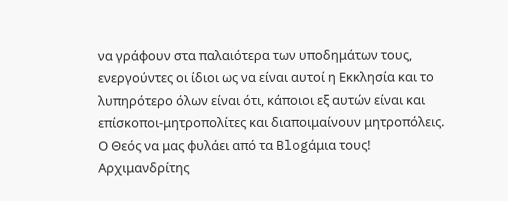να γράφουν στα παλαιότερα των υποδημάτων τους, ενεργούντες οι ίδιοι ως να είναι αυτοί η Εκκλησία και το λυπηρότερο όλων είναι ότι, κάποιοι εξ αυτών είναι και επίσκοποι-μητροπολίτες και διαποιμαίνουν μητροπόλεις.
Ο Θεός να μας φυλάει από τα Blogάμια τους!
Αρχιμανδρίτης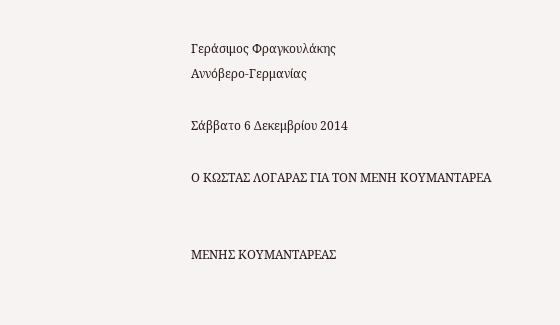Γεράσιμος Φραγκουλάκης
Αννόβερο-Γερμανίας

Σάββατο 6 Δεκεμβρίου 2014

Ο ΚΩΣΤΑΣ ΛΟΓΑΡΑΣ ΓΙΑ ΤΟΝ ΜΕΝΗ ΚΟΥΜΑΝΤΑΡΕΑ


ΜΕΝΗΣ ΚΟΥΜΑΝΤΑΡΕΑΣ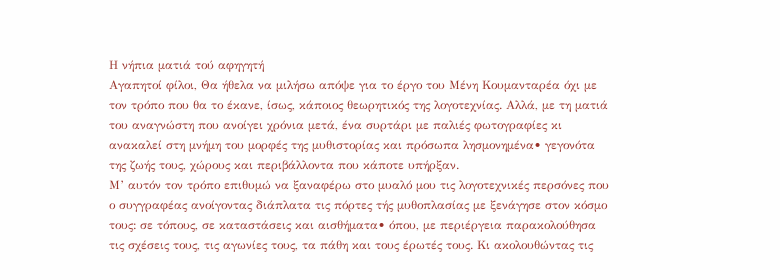Η νήπια ματιά τού αφηγητή
Αγαπητοί φίλοι, Θα ήθελα να μιλήσω απόψε για το έργο του Μένη Κουμανταρέα όχι με τον τρόπο που θα το έκανε, ίσως, κάποιος θεωρητικός της λογοτεχνίας. Αλλά, με τη ματιά του αναγνώστη που ανοίγει χρόνια μετά, ένα συρτάρι με παλιές φωτογραφίες κι ανακαλεί στη μνήμη του μορφές της μυθιστορίας και πρόσωπα λησμονημένα• γεγονότα της ζωής τους, χώρους και περιβάλλοντα που κάποτε υπήρξαν.
Μ’ αυτόν τον τρόπο επιθυμώ να ξαναφέρω στο μυαλό μου τις λογοτεχνικές περσόνες που ο συγγραφέας ανοίγοντας διάπλατα τις πόρτες τής μυθοπλασίας με ξενάγησε στον κόσμο τους: σε τόπους, σε καταστάσεις και αισθήματα• όπου, με περιέργεια παρακολούθησα τις σχέσεις τους, τις αγωνίες τους, τα πάθη και τους έρωτές τους. Κι ακολουθώντας τις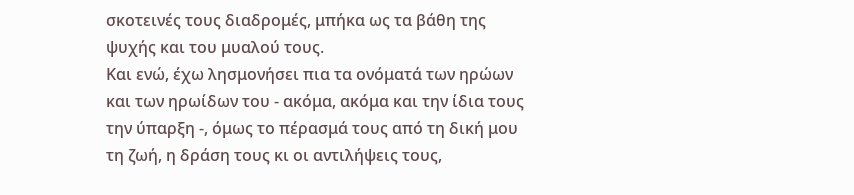σκοτεινές τους διαδρομές, μπήκα ως τα βάθη της ψυχής και του μυαλού τους.
Και ενώ, έχω λησμονήσει πια τα ονόματά των ηρώων και των ηρωίδων του - ακόμα, ακόμα και την ίδια τους την ύπαρξη -, όμως το πέρασμά τους από τη δική μου τη ζωή, η δράση τους κι οι αντιλήψεις τους,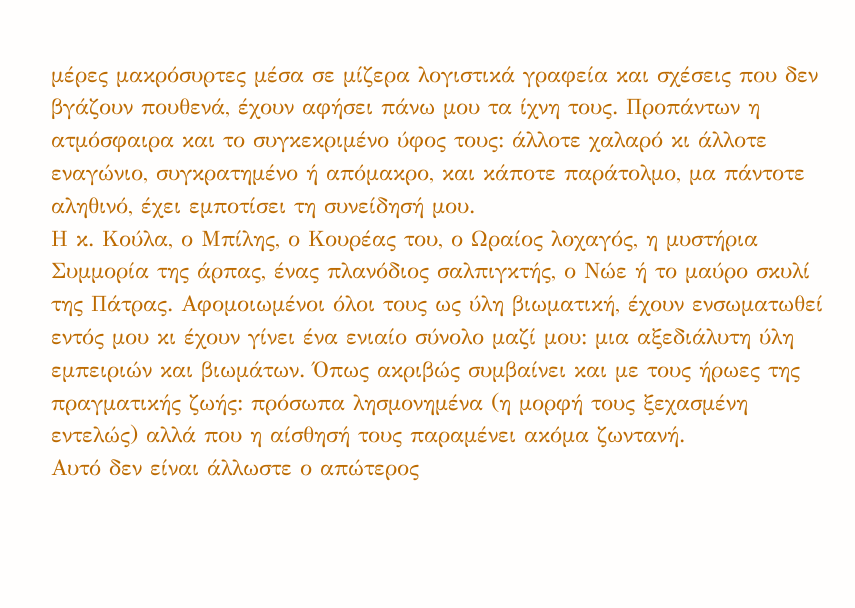μέρες μακρόσυρτες μέσα σε μίζερα λογιστικά γραφεία και σχέσεις που δεν βγάζουν πουθενά, έχουν αφήσει πάνω μου τα ίχνη τους. Προπάντων η ατμόσφαιρα και το συγκεκριμένο ύφος τους: άλλοτε χαλαρό κι άλλοτε εναγώνιο, συγκρατημένο ή απόμακρο, και κάποτε παράτολμο, μα πάντοτε αληθινό, έχει εμποτίσει τη συνείδησή μου.
Η κ. Κούλα, ο Μπίλης, ο Κουρέας του, ο Ωραίος λοχαγός, η μυστήρια Συμμορία της άρπας, ένας πλανόδιος σαλπιγκτής, ο Νώε ή το μαύρο σκυλί της Πάτρας. Αφομοιωμένοι όλοι τους ως ύλη βιωματική, έχουν ενσωματωθεί εντός μου κι έχουν γίνει ένα ενιαίο σύνολο μαζί μου: μια αξεδιάλυτη ύλη εμπειριών και βιωμάτων. Όπως ακριβώς συμβαίνει και με τους ήρωες της πραγματικής ζωής: πρόσωπα λησμονημένα (η μορφή τους ξεχασμένη εντελώς) αλλά που η αίσθησή τους παραμένει ακόμα ζωντανή.
Αυτό δεν είναι άλλωστε ο απώτερος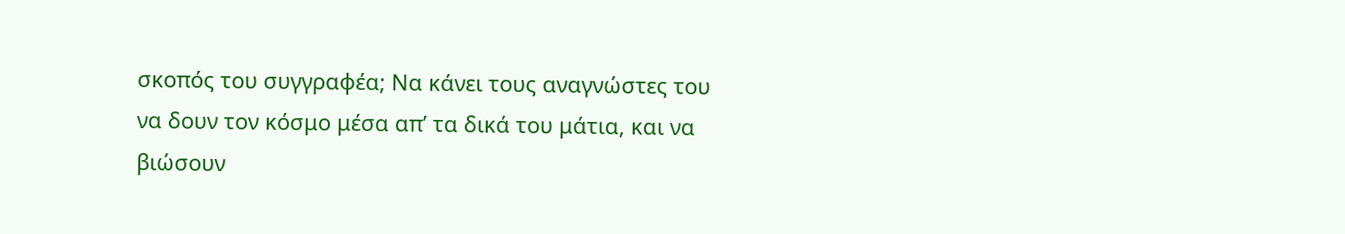σκοπός του συγγραφέα; Να κάνει τους αναγνώστες του να δουν τον κόσμο μέσα απ’ τα δικά του μάτια, και να βιώσουν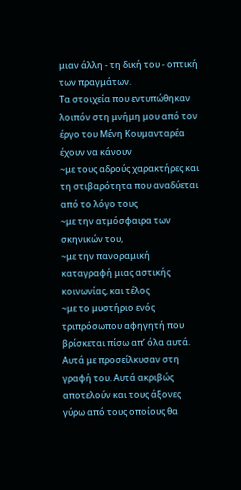μιαν άλλη - τη δική του - οπτική των πραγμάτων.
Τα στοιχεία που εντυπώθηκαν λοιπόν στη μνήμη μου από τον έργο του Μένη Κουμανταρέα έχουν να κάνουν
~με τους αδρούς χαρακτήρες και τη στιβαρότητα που αναδύεται από το λόγο τους
~με την ατμόσφαιρα των σκηνικών του,
~με την πανοραμική καταγραφή μιας αστικής κοινωνίας, και τέλος
~με το μυστήριο ενός τριπρόσωπου αφηγητή που βρίσκεται πίσω απ’ όλα αυτά.
Αυτά με προσείλκυσαν στη γραφή του. Αυτά ακριβώς αποτελούν και τους άξονες γύρω από τους οποίους θα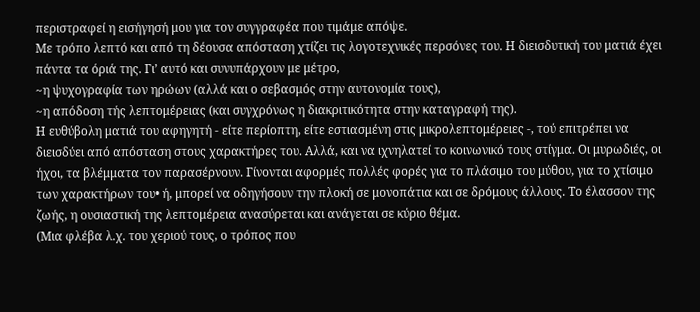περιστραφεί η εισήγησή μου για τον συγγραφέα που τιμάμε απόψε.
Με τρόπο λεπτό και από τη δέουσα απόσταση χτίζει τις λογοτεχνικές περσόνες του. Η διεισδυτική του ματιά έχει πάντα τα όριά της. Γι’ αυτό και συνυπάρχουν με μέτρο,
~η ψυχογραφία των ηρώων (αλλά και ο σεβασμός στην αυτονομία τους),
~η απόδοση τής λεπτομέρειας (και συγχρόνως η διακριτικότητα στην καταγραφή της).
Η ευθύβολη ματιά του αφηγητή - είτε περίοπτη, είτε εστιασμένη στις μικρολεπτομέρειες -, τού επιτρέπει να διεισδύει από απόσταση στους χαρακτήρες του. Αλλά, και να ιχνηλατεί το κοινωνικό τους στίγμα. Οι μυρωδιές, οι ήχοι, τα βλέμματα τον παρασέρνουν. Γίνονται αφορμές πολλές φορές για το πλάσιμο του μύθου, για το χτίσιμο των χαρακτήρων του• ή, μπορεί να οδηγήσουν την πλοκή σε μονοπάτια και σε δρόμους άλλους. Το έλασσον της ζωής, η ουσιαστική της λεπτομέρεια ανασύρεται και ανάγεται σε κύριο θέμα.
(Μια φλέβα λ.χ. του χεριού τους, ο τρόπος που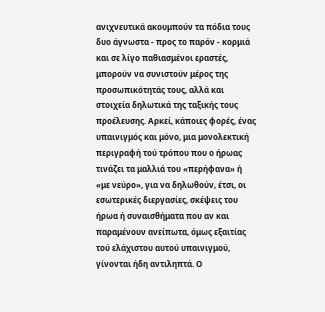ανιχνευτικά ακουμπούν τα πόδια τους δυο άγνωστα - προς το παρόν - κορμιά και σε λίγο παθιασμένοι εραστές, μπορούν να συνιστούν μέρος της προσωπικότητάς τους, αλλά και στοιχεία δηλωτικά της ταξικής τους προέλευσης. Αρκεί, κάποιες φορές, ένας υπαινιγμός και μόνο, μια μονολεκτική περιγραφή τού τρόπου που ο ήρωας τινάζει τα μαλλιά του «περήφανα» ή «με νεύρο», για να δηλωθούν, έτσι, οι εσωτερικές διεργασίες, σκέψεις του ήρωα ή συναισθήματα που αν και παραμένουν ανείπωτα, όμως εξαιτίας τού ελάχιστου αυτού υπαινιγμού, γίνονται ήδη αντιληπτά. Ο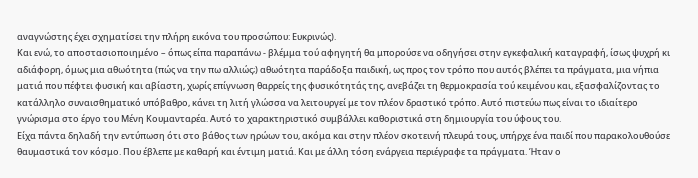αναγνώστης έχει σχηματίσει την πλήρη εικόνα του προσώπου: Ευκρινώς).
Και ενώ, το αποστασιοποιημένο – όπως είπα παραπάνω - βλέμμα τού αφηγητή θα μπορούσε να οδηγήσει στην εγκεφαλική καταγραφή, ίσως ψυχρή κι αδιάφορη, όμως μια αθωότητα (πώς να την πω αλλιώς;) αθωότητα παράδοξα παιδική, ως προς τον τρόπο που αυτός βλέπει τα πράγματα, μια νήπια ματιά που πέφτει φυσική και αβίαστη, χωρίς επίγνωση θαρρείς της φυσικότητάς της, ανεβάζει τη θερμοκρασία τού κειμένου και, εξασφαλίζοντας το κατάλληλο συναισθηματικό υπόβαθρο, κάνει τη λιτή γλώσσα να λειτουργεί με τον πλέον δραστικό τρόπο. Αυτό πιστεύω πως είναι το ιδιαίτερο γνώρισμα στο έργο του Μένη Κουμανταρέα. Αυτό το χαρακτηριστικό συμβάλλει καθοριστικά στη δημιουργία του ύφους του.
Είχα πάντα δηλαδή την εντύπωση ότι στο βάθος των ηρώων του, ακόμα και στην πλέον σκοτεινή πλευρά τους, υπήρχε ένα παιδί που παρακολουθούσε θαυμαστικά τον κόσμο. Που έβλεπε με καθαρή και έντιμη ματιά. Και με άλλη τόση ενάργεια περιέγραφε τα πράγματα. Ήταν ο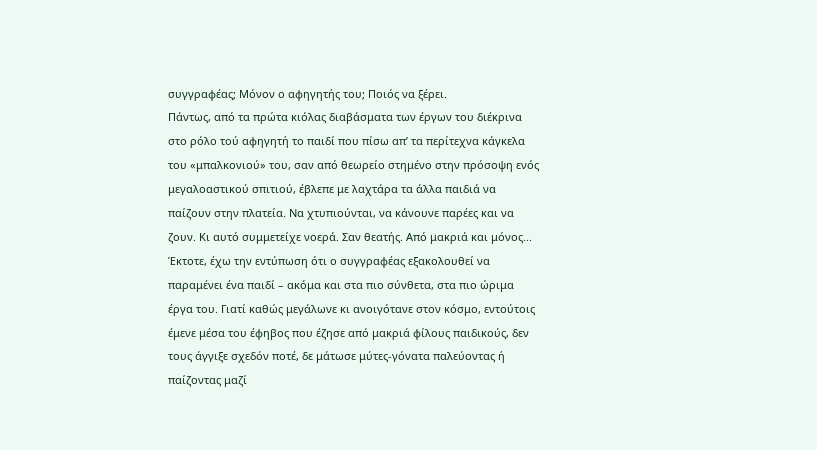συγγραφέας; Μόνον ο αφηγητής του; Ποιός να ξέρει.
Πάντως, από τα πρώτα κιόλας διαβάσματα των έργων του διέκρινα στο ρόλο τού αφηγητή το παιδί που πίσω απ’ τα περίτεχνα κάγκελα του «μπαλκονιού» του, σαν από θεωρείο στημένο στην πρόσοψη ενός μεγαλοαστικού σπιτιού, έβλεπε με λαχτάρα τα άλλα παιδιά να παίζουν στην πλατεία. Να χτυπιούνται, να κάνουνε παρέες και να ζουν. Κι αυτό συμμετείχε νοερά. Σαν θεατής. Από μακριά και μόνος...
Έκτοτε, έχω την εντύπωση ότι ο συγγραφέας εξακολουθεί να παραμένει ένα παιδί – ακόμα και στα πιο σύνθετα, στα πιο ώριμα έργα του. Γιατί καθώς μεγάλωνε κι ανοιγότανε στον κόσμο, εντούτοις έμενε μέσα του έφηβος που έζησε από μακριά φίλους παιδικούς, δεν τους άγγιξε σχεδόν ποτέ, δε μάτωσε μύτες-γόνατα παλεύοντας ή παίζοντας μαζί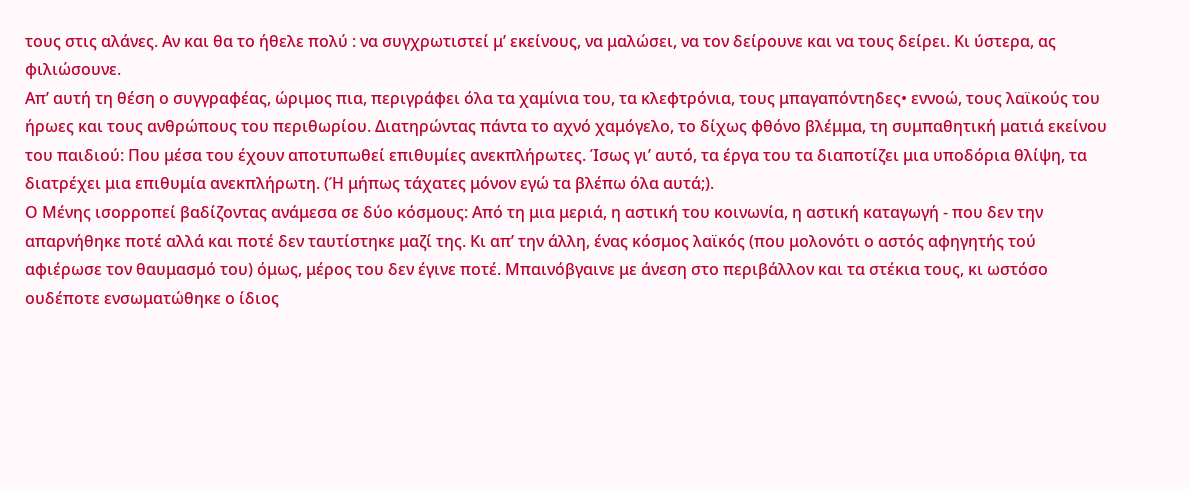τους στις αλάνες. Αν και θα το ήθελε πολύ : να συγχρωτιστεί μ’ εκείνους, να μαλώσει, να τον δείρουνε και να τους δείρει. Κι ύστερα, ας φιλιώσουνε.
Απ’ αυτή τη θέση ο συγγραφέας, ώριμος πια, περιγράφει όλα τα χαμίνια του, τα κλεφτρόνια, τους μπαγαπόντηδες• εννοώ, τους λαϊκούς του ήρωες και τους ανθρώπους του περιθωρίου. Διατηρώντας πάντα το αχνό χαμόγελο, το δίχως φθόνο βλέμμα, τη συμπαθητική ματιά εκείνου του παιδιού: Που μέσα του έχουν αποτυπωθεί επιθυμίες ανεκπλήρωτες. Ίσως γι’ αυτό, τα έργα του τα διαποτίζει μια υποδόρια θλίψη, τα διατρέχει μια επιθυμία ανεκπλήρωτη. (Ή μήπως τάχατες μόνον εγώ τα βλέπω όλα αυτά;).
Ο Μένης ισορροπεί βαδίζοντας ανάμεσα σε δύο κόσμους: Από τη μια μεριά, η αστική του κοινωνία, η αστική καταγωγή - που δεν την απαρνήθηκε ποτέ αλλά και ποτέ δεν ταυτίστηκε μαζί της. Κι απ’ την άλλη, ένας κόσμος λαϊκός (που μολονότι ο αστός αφηγητής τού αφιέρωσε τον θαυμασμό του) όμως, μέρος του δεν έγινε ποτέ. Μπαινόβγαινε με άνεση στο περιβάλλον και τα στέκια τους, κι ωστόσο ουδέποτε ενσωματώθηκε ο ίδιος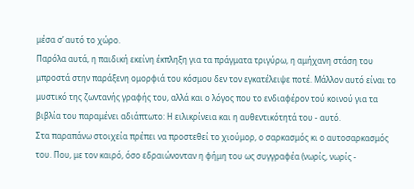μέσα σ’ αυτό το χώρο.
Παρόλα αυτά, η παιδική εκείνη έκπληξη για τα πράγματα τριγύρω, η αμήχανη στάση του μπροστά στην παράξενη ομορφιά του κόσμου δεν τον εγκατέλειψε ποτέ. Μάλλον αυτό είναι το μυστικό της ζωντανής γραφής του, αλλά και ο λόγος που το ενδιαφέρον τού κοινού για τα βιβλία του παραμένει αδιάπτωτο: Η ειλικρίνεια και η αυθεντικότητά του - αυτό.
Στα παραπάνω στοιχεία πρέπει να προστεθεί το χιούμορ, ο σαρκασμός κι ο αυτοσαρκασμός του. Που, με τον καιρό, όσο εδραιώνονταν η φήμη του ως συγγραφέα (νωρίς, νωρίς -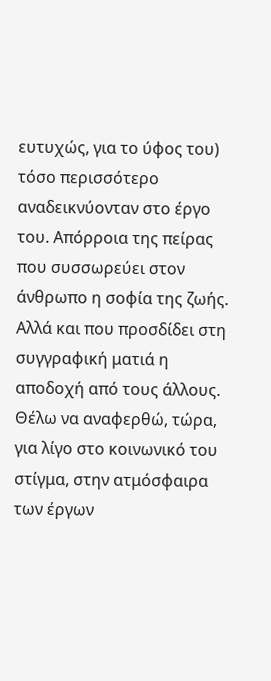ευτυχώς, για το ύφος του) τόσο περισσότερο αναδεικνύονταν στο έργο του. Απόρροια της πείρας που συσσωρεύει στον άνθρωπο η σοφία της ζωής. Αλλά και που προσδίδει στη συγγραφική ματιά η αποδοχή από τους άλλους.
Θέλω να αναφερθώ, τώρα, για λίγο στο κοινωνικό του στίγμα, στην ατμόσφαιρα των έργων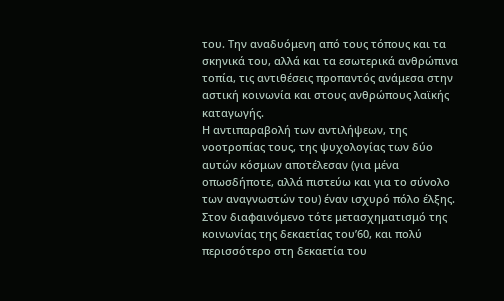του. Την αναδυόμενη από τους τόπους και τα σκηνικά του, αλλά και τα εσωτερικά ανθρώπινα τοπία, τις αντιθέσεις προπαντός ανάμεσα στην αστική κοινωνία και στους ανθρώπους λαϊκής καταγωγής.
Η αντιπαραβολή των αντιλήψεων, της νοοτροπίας τους, της ψυχολογίας των δύο αυτών κόσμων αποτέλεσαν (για μένα οπωσδήποτε, αλλά πιστεύω και για το σύνολο των αναγνωστών του) έναν ισχυρό πόλο έλξης.
Στον διαφαινόμενο τότε μετασχηματισμό της κοινωνίας της δεκαετίας του’60, και πολύ περισσότερο στη δεκαετία του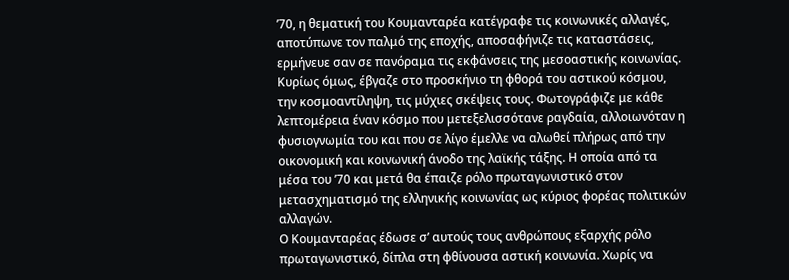’70, η θεματική του Κουμανταρέα κατέγραφε τις κοινωνικές αλλαγές, αποτύπωνε τον παλμό της εποχής, αποσαφήνιζε τις καταστάσεις, ερμήνευε σαν σε πανόραμα τις εκφάνσεις της μεσοαστικής κοινωνίας.
Κυρίως όμως, έβγαζε στο προσκήνιο τη φθορά του αστικού κόσμου, την κοσμοαντίληψη, τις μύχιες σκέψεις τους. Φωτογράφιζε με κάθε λεπτομέρεια έναν κόσμο που μετεξελισσότανε ραγδαία, αλλοιωνόταν η φυσιογνωμία του και που σε λίγο έμελλε να αλωθεί πλήρως από την οικονομική και κοινωνική άνοδο της λαϊκής τάξης. Η οποία από τα μέσα του ’70 και μετά θα έπαιζε ρόλο πρωταγωνιστικό στον μετασχηματισμό της ελληνικής κοινωνίας ως κύριος φορέας πολιτικών αλλαγών.
Ο Κουμανταρέας έδωσε σ’ αυτούς τους ανθρώπους εξαρχής ρόλο πρωταγωνιστικό, δίπλα στη φθίνουσα αστική κοινωνία. Χωρίς να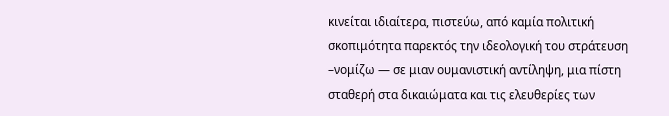κινείται ιδιαίτερα, πιστεύω, από καμία πολιτική σκοπιμότητα παρεκτός την ιδεολογική του στράτευση –νομίζω — σε μιαν ουμανιστική αντίληψη, μια πίστη σταθερή στα δικαιώματα και τις ελευθερίες των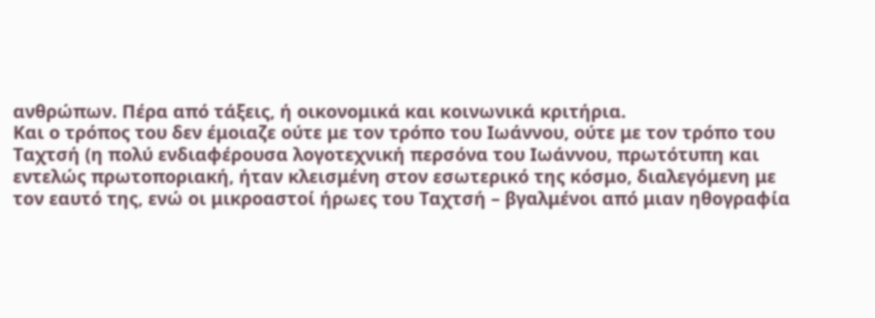ανθρώπων. Πέρα από τάξεις, ή οικονομικά και κοινωνικά κριτήρια.
Και ο τρόπος του δεν έμοιαζε ούτε με τον τρόπο του Ιωάννου, ούτε με τον τρόπο του Ταχτσή (η πολύ ενδιαφέρουσα λογοτεχνική περσόνα του Ιωάννου, πρωτότυπη και εντελώς πρωτοποριακή, ήταν κλεισμένη στον εσωτερικό της κόσμο, διαλεγόμενη με τον εαυτό της, ενώ οι μικροαστοί ήρωες του Ταχτσή – βγαλμένοι από μιαν ηθογραφία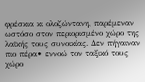φρέσκια κι ολοζώντανη, παρέμεναν ωστόσο στον περιορισμένο χώρο της λαϊκής τους συνοικίας. Δεν πήγαιναν πιο πέρα• εννοώ τον ταξικό τους χώρο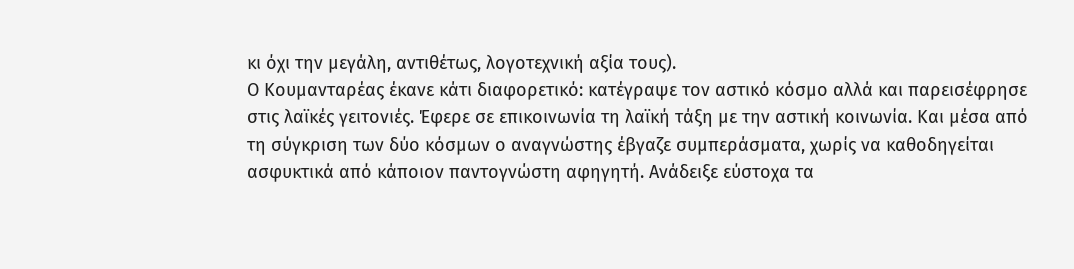κι όχι την μεγάλη, αντιθέτως, λογοτεχνική αξία τους).
Ο Κουμανταρέας έκανε κάτι διαφορετικό: κατέγραψε τον αστικό κόσμο αλλά και παρεισέφρησε στις λαϊκές γειτονιές. Έφερε σε επικοινωνία τη λαϊκή τάξη με την αστική κοινωνία. Και μέσα από τη σύγκριση των δύο κόσμων ο αναγνώστης έβγαζε συμπεράσματα, χωρίς να καθοδηγείται ασφυκτικά από κάποιον παντογνώστη αφηγητή. Ανάδειξε εύστοχα τα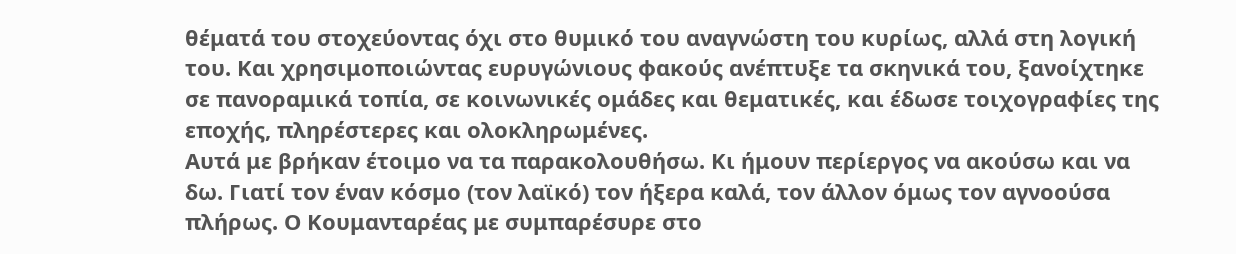θέματά του στοχεύοντας όχι στο θυμικό του αναγνώστη του κυρίως, αλλά στη λογική του. Και χρησιμοποιώντας ευρυγώνιους φακούς ανέπτυξε τα σκηνικά του, ξανοίχτηκε σε πανοραμικά τοπία, σε κοινωνικές ομάδες και θεματικές, και έδωσε τοιχογραφίες της εποχής, πληρέστερες και ολοκληρωμένες.
Αυτά με βρήκαν έτοιμο να τα παρακολουθήσω. Κι ήμουν περίεργος να ακούσω και να δω. Γιατί τον έναν κόσμο (τον λαϊκό) τον ήξερα καλά, τον άλλον όμως τον αγνοούσα πλήρως. Ο Κουμανταρέας με συμπαρέσυρε στο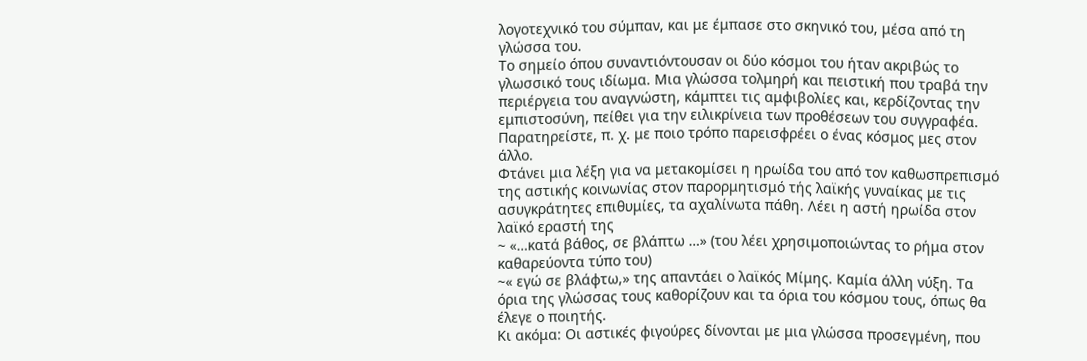λογοτεχνικό του σύμπαν, και με έμπασε στο σκηνικό του, μέσα από τη γλώσσα του.
Το σημείο όπου συναντιόντουσαν οι δύο κόσμοι του ήταν ακριβώς το γλωσσικό τους ιδίωμα. Μια γλώσσα τολμηρή και πειστική που τραβά την περιέργεια του αναγνώστη, κάμπτει τις αμφιβολίες και, κερδίζοντας την εμπιστοσύνη, πείθει για την ειλικρίνεια των προθέσεων του συγγραφέα. Παρατηρείστε, π. χ. με ποιο τρόπο παρεισφρέει ο ένας κόσμος μες στον άλλο.
Φτάνει μια λέξη για να μετακομίσει η ηρωίδα του από τον καθωσπρεπισμό της αστικής κοινωνίας στον παρορμητισμό τής λαϊκής γυναίκας με τις ασυγκράτητες επιθυμίες, τα αχαλίνωτα πάθη. Λέει η αστή ηρωίδα στον λαϊκό εραστή της
~ «…κατά βάθος, σε βλάπτω …» (του λέει χρησιμοποιώντας το ρήμα στον καθαρεύοντα τύπο του)
~« εγώ σε βλάφτω,» της απαντάει ο λαϊκός Μίμης. Καμία άλλη νύξη. Τα όρια της γλώσσας τους καθορίζουν και τα όρια του κόσμου τους, όπως θα έλεγε ο ποιητής.
Κι ακόμα: Οι αστικές φιγούρες δίνονται με μια γλώσσα προσεγμένη, που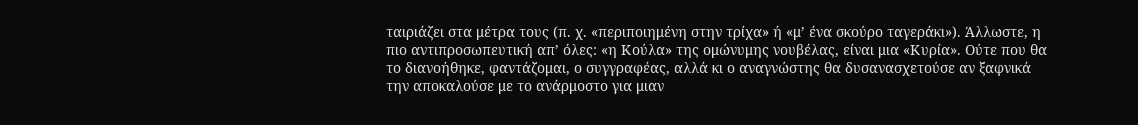ταιριάζει στα μέτρα τους (π. χ. «περιποιημένη στην τρίχα» ή «μ’ ένα σκούρο ταγεράκι»). Άλλωστε, η πιο αντιπροσωπευτική απ’ όλες: «η Κούλα» της ομώνυμης νουβέλας, είναι μια «Κυρία». Ούτε που θα το διανοήθηκε, φαντάζομαι, ο συγγραφέας, αλλά κι ο αναγνώστης θα δυσανασχετούσε αν ξαφνικά την αποκαλούσε με το ανάρμοστο για μιαν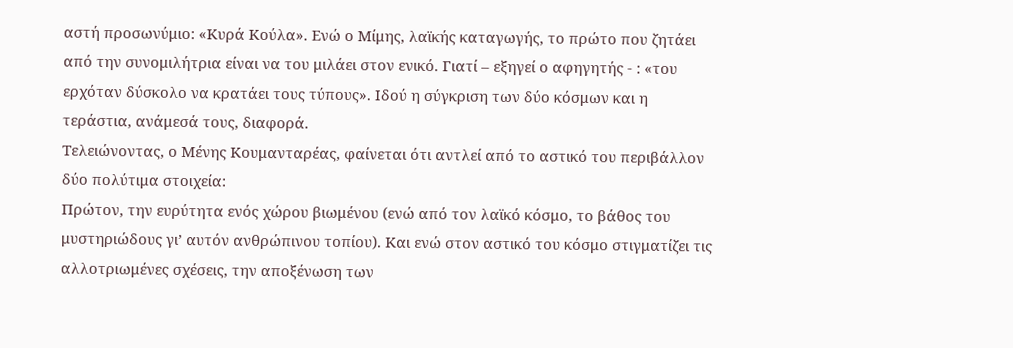αστή προσωνύμιο: «Κυρά Κούλα». Ενώ ο Μίμης, λαϊκής καταγωγής, το πρώτο που ζητάει από την συνομιλήτρια είναι να του μιλάει στον ενικό. Γιατί – εξηγεί ο αφηγητής - : «του ερχόταν δύσκολο να κρατάει τους τύπους». Ιδού η σύγκριση των δύο κόσμων και η τεράστια, ανάμεσά τους, διαφορά.
Τελειώνοντας, ο Μένης Κουμανταρέας, φαίνεται ότι αντλεί από το αστικό του περιβάλλον δύο πολύτιμα στοιχεία:
Πρώτον, την ευρύτητα ενός χώρου βιωμένου (ενώ από τον λαϊκό κόσμο, το βάθος του μυστηριώδους γι’ αυτόν ανθρώπινου τοπίου). Και ενώ στον αστικό του κόσμο στιγματίζει τις αλλοτριωμένες σχέσεις, την αποξένωση των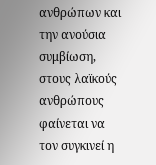ανθρώπων και την ανούσια συμβίωση, στους λαϊκούς ανθρώπους φαίνεται να τον συγκινεί η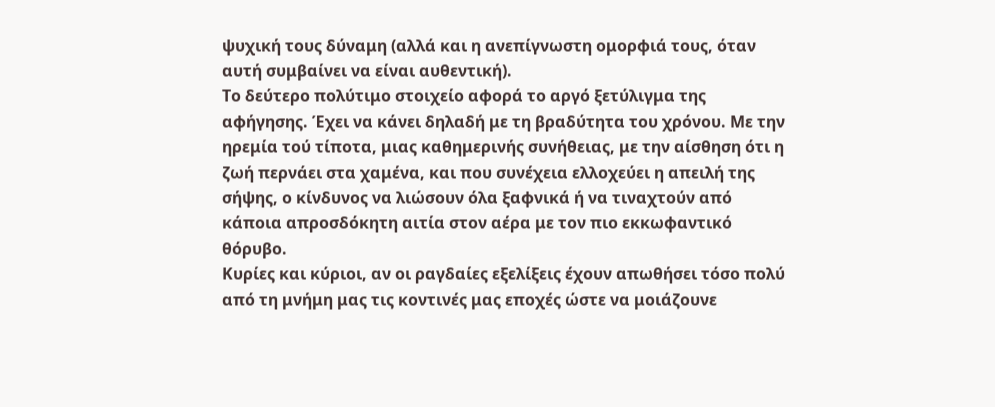ψυχική τους δύναμη (αλλά και η ανεπίγνωστη ομορφιά τους, όταν αυτή συμβαίνει να είναι αυθεντική).
Το δεύτερο πολύτιμο στοιχείο αφορά το αργό ξετύλιγμα της αφήγησης. Έχει να κάνει δηλαδή με τη βραδύτητα του χρόνου. Με την ηρεμία τού τίποτα, μιας καθημερινής συνήθειας, με την αίσθηση ότι η ζωή περνάει στα χαμένα, και που συνέχεια ελλοχεύει η απειλή της σήψης, ο κίνδυνος να λιώσουν όλα ξαφνικά ή να τιναχτούν από κάποια απροσδόκητη αιτία στον αέρα με τον πιο εκκωφαντικό θόρυβο.
Κυρίες και κύριοι, αν οι ραγδαίες εξελίξεις έχουν απωθήσει τόσο πολύ από τη μνήμη μας τις κοντινές μας εποχές ώστε να μοιάζουνε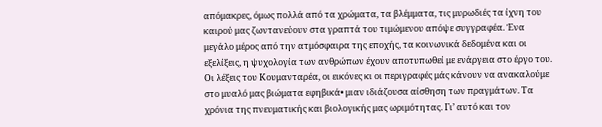απόμακρες, όμως πολλά από τα χρώματα, τα βλέμματα, τις μυρωδιές τα ίχνη του καιρού μας ζωντανεύουν στα γραπτά του τιμώμενου απόψε συγγραφέα. Ένα μεγάλο μέρος από την ατμόσφαιρα της εποχής, τα κοινωνικά δεδομένα και οι εξελίξεις, η ψυχολογία των ανθρώπων έχουν αποτυπωθεί με ενάργεια στο έργο του. Οι λέξεις του Κουμανταρέα, οι εικόνες κι οι περιγραφές μάς κάνουν να ανακαλούμε στο μυαλό μας βιώματα εφηβικά• μιαν ιδιάζουσα αίσθηση των πραγμάτων. Τα χρόνια της πνευματικής και βιολογικής μας ωριμότητας. Γι’ αυτό και τον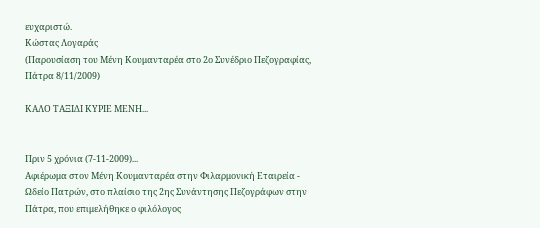ευχαριστώ.
Κώστας Λογαράς
(Παρουσίαση του Μένη Κουμανταρέα στο 2ο Συνέδριο Πεζογραφίας, Πάτρα 8/11/2009)

ΚΑΛΟ ΤΑΞΙΔΙ ΚΥΡΙΕ ΜΕΝΗ...


Πριν 5 χρόνια (7-11-2009)...
Αφιέρωμα στον Μένη Κουμανταρέα στην Φιλαρμονική Εταιρεία - Ωδείο Πατρών, στο πλαίσιο της 2ης Συνάντησης Πεζογράφων στην Πάτρα, που επιμελήθηκε ο φιλόλογος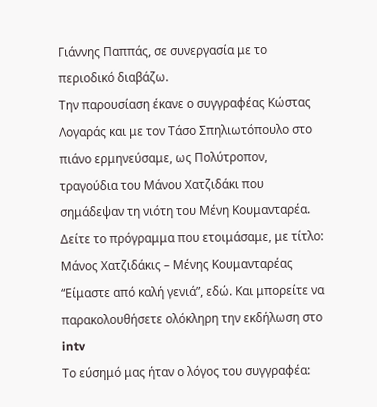Γιάννης Παππάς, σε συνεργασία με το περιοδικό διαβάζω.
Την παρουσίαση έκανε ο συγγραφέας Κώστας Λογαράς και με τον Τάσο Σπηλιωτόπουλο στο πιάνο ερμηνεύσαμε, ως Πολύτροπον, τραγούδια του Μάνου Χατζιδάκι που σημάδεψαν τη νιότη του Μένη Κουμανταρέα.
Δείτε το πρόγραμμα που ετοιμάσαμε, με τίτλο: Μάνος Χατζιδάκις – Μένης Κουμανταρέας “Είμαστε από καλή γενιά”, εδώ. Και μπορείτε να παρακολουθήσετε ολόκληρη την εκδήλωση στο intv
Το εύσημό μας ήταν ο λόγος του συγγραφέα: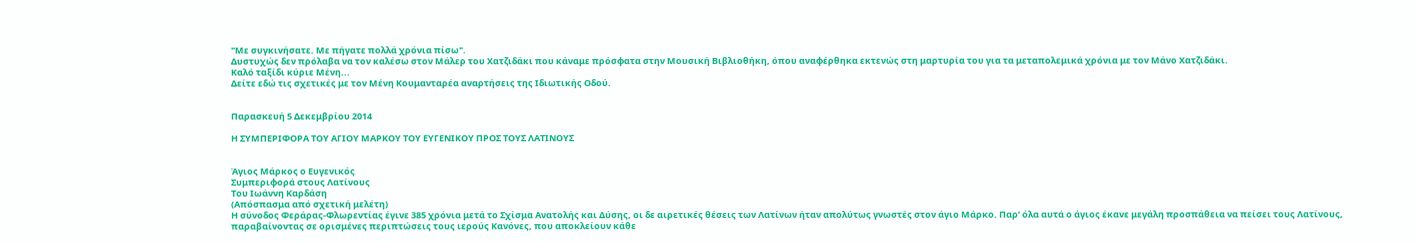"Με συγκινήσατε. Με πήγατε πολλά χρόνια πίσω".
Δυστυχώς δεν πρόλαβα να τον καλέσω στον Μάλερ του Χατζιδάκι που κάναμε πρόσφατα στην Μουσική Βιβλιοθήκη, όπου αναφέρθηκα εκτενώς στη μαρτυρία του για τα μεταπολεμικά χρόνια με τον Μάνο Χατζιδάκι.
Καλό ταξίδι κύριε Μένη...
Δείτε εδώ τις σχετικές με τον Μένη Κουμανταρέα αναρτήσεις της Ιδιωτικής Οδού.


Παρασκευή 5 Δεκεμβρίου 2014

Η ΣΥΜΠΕΡΙΦΟΡΑ ΤΟΥ ΑΓΙΟΥ ΜΑΡΚΟΥ ΤΟΥ ΕΥΓΕΝΙΚΟΥ ΠΡΟΣ ΤΟΥΣ ΛΑΤΙΝΟΥΣ


Άγιος Μάρκος ο Ευγενικός
Συμπεριφορά στους Λατίνους
Του Ιωάννη Καρδάση
(Απόσπασμα από σχετική μελέτη)
Η σύνοδος Φεράρας-Φλωρεντίας έγινε 385 χρόνια μετά το Σχίσμα Ανατολής και Δύσης, οι δε αιρετικές θέσεις των Λατίνων ήταν απολύτως γνωστές στον άγιο Μάρκο. Παρ’ όλα αυτά ο άγιος έκανε μεγάλη προσπάθεια να πείσει τους Λατίνους, παραβαίνοντας σε ορισμένες περιπτώσεις τους ιερούς Κανόνες, που αποκλείουν κάθε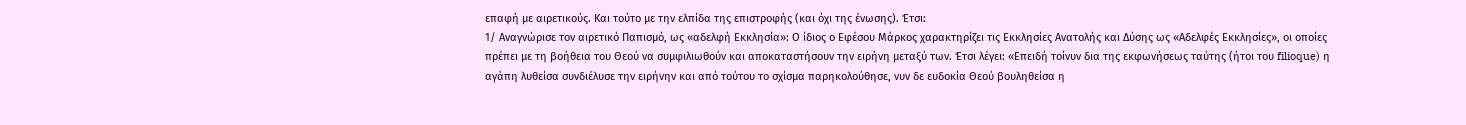επαφή με αιρετικούς. Και τούτο με την ελπίδα της επιστροφής (και όχι της ένωσης). Έτσι:
1/ Αναγνώρισε τον αιρετικό Παπισμό, ως «αδελφή Εκκλησία»: Ο ίδιος ο Εφέσου Μάρκος χαρακτηρίζει τις Εκκλησίες Ανατολής και Δύσης ως «Αδελφές Εκκλησίες», οι οποίες πρέπει με τη βοήθεια του Θεού να συμφιλιωθούν και αποκαταστήσουν την ειρήνη μεταξύ των. Έτσι λέγει: «Επειδή τοίνυν δια της εκφωνήσεως ταύτης (ήτοι του filioque) η αγάπη λυθείσα συνδιέλυσε την ειρήνην και από τούτου το σχίσμα παρηκολούθησε, νυν δε ευδοκία Θεού βουληθείσα η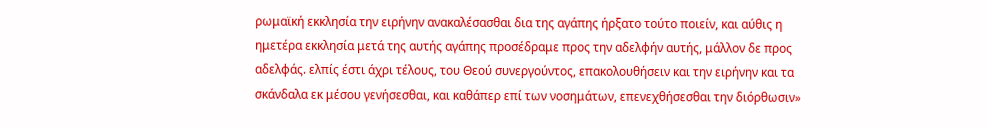ρωμαϊκή εκκλησία την ειρήνην ανακαλέσασθαι δια της αγάπης ήρξατο τούτο ποιείν, και αύθις η ημετέρα εκκλησία μετά της αυτής αγάπης προσέδραμε προς την αδελφήν αυτής, μάλλον δε προς αδελφάς. ελπίς έστι άχρι τέλους, του Θεού συνεργούντος, επακολουθήσειν και την ειρήνην και τα σκάνδαλα εκ μέσου γενήσεσθαι, και καθάπερ επί των νοσημάτων, επενεχθήσεσθαι την διόρθωσιν»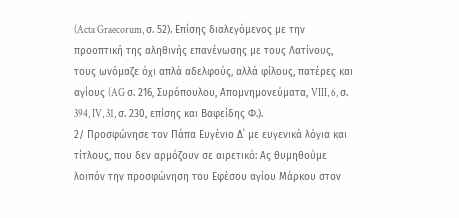(Acta Graecorum, σ. 52). Επίσης διαλεγόμενος με την προοπτική της αληθινής επανένωσης με τους Λατίνους, τους ωνόμαζε όχι απλά αδελφούς, αλλά φίλους, πατέρες και αγίους (AG σ. 216, Συρόπουλου, Απομνημονεύματα, VIII, 6, σ. 394, IV, 31, σ. 230, επίσης και Βαφείδης Φ.).
2/ Προσφώνησε τον Πάπα Ευγένιο Δ΄ με ευγενικά λόγια και τίτλους, που δεν αρμόζουν σε αιρετικό: Ας θυμηθούμε λοιπόν την προσφώνηση του Εφέσου αγίου Μάρκου στον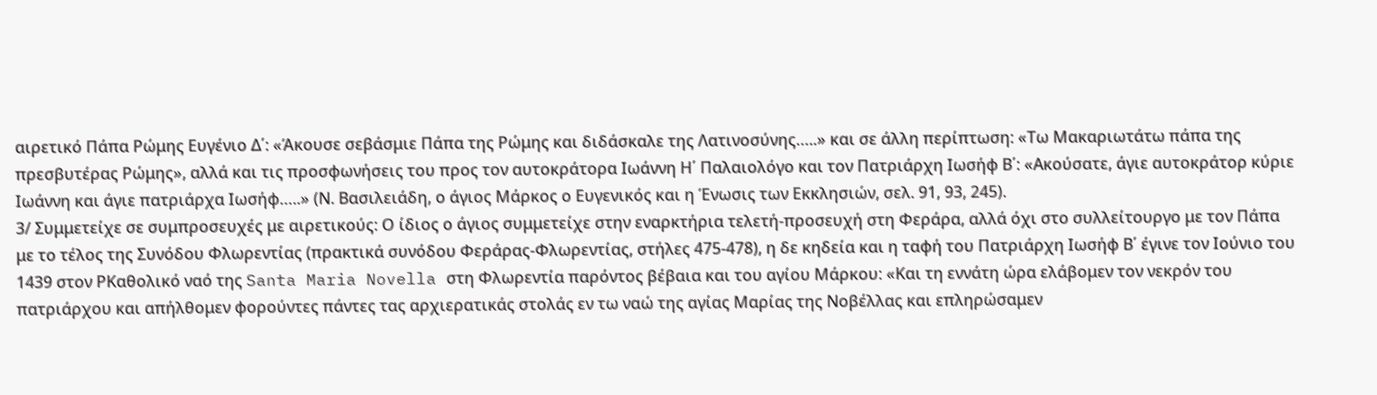αιρετικό Πάπα Ρώμης Ευγένιο Δ΄: «Άκουσε σεβάσμιε Πάπα της Ρώμης και διδάσκαλε της Λατινοσύνης…..» και σε άλλη περίπτωση: «Τω Μακαριωτάτω πάπα της πρεσβυτέρας Ρώμης», αλλά και τις προσφωνήσεις του προς τον αυτοκράτορα Ιωάννη Η΄ Παλαιολόγο και τον Πατριάρχη Ιωσήφ Β΄: «Ακούσατε, άγιε αυτοκράτορ κύριε Ιωάννη και άγιε πατριάρχα Ιωσήφ…..» (Ν. Βασιλειάδη, ο άγιος Μάρκος ο Ευγενικός και η Ένωσις των Εκκλησιών, σελ. 91, 93, 245).
3/ Συμμετείχε σε συμπροσευχές με αιρετικούς: Ο ίδιος ο άγιος συμμετείχε στην εναρκτήρια τελετή-προσευχή στη Φεράρα, αλλά όχι στο συλλείτουργο με τον Πάπα με το τέλος της Συνόδου Φλωρεντίας (πρακτικά συνόδου Φεράρας-Φλωρεντίας, στήλες 475-478), η δε κηδεία και η ταφή του Πατριάρχη Ιωσήφ Β΄ έγινε τον Ιούνιο του 1439 στον ΡΚαθολικό ναό της Santa Maria Novella στη Φλωρεντία παρόντος βέβαια και του αγίου Μάρκου: «Και τη εννάτη ώρα ελάβομεν τον νεκρόν του πατριάρχου και απήλθομεν φορούντες πάντες τας αρχιερατικάς στολάς εν τω ναώ της αγίας Μαρίας της Νοβέλλας και επληρώσαμεν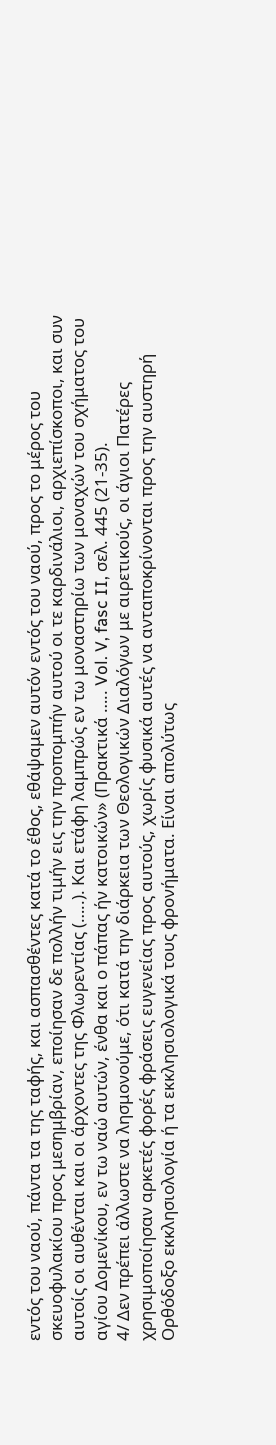εντός του ναού, πάντα τα της ταφής, και ασπασθέντες κατά το έθος, εθάψαμεν αυτόν εντός του ναού, προς το μέρος του σκευοφυλακίου προς μεσημβρίαν, εποίησαν δε πολλήν τιμήν εις την προπομπήν αυτού οι τε καρδινάλιοι, αρχιεπίσκοποι, και συν αυτοίς οι αυθένται και οι άρχοντες της Φλωρεντίας (…..). Και ετάφη λαμπρώς εν τω μοναστηρίω των μοναχών του σχήματος του αγίου Δομενίκου, εν τω ναώ αυτών, ένθα και ο πάπας ήν κατοικών» (Πρακτικά ….. Vol. V, fasc II, σελ. 445 (21-35).
4/ Δεν πρέπει άλλωστε να λησμονούμε, ότι κατά την διάρκεια των Θεολογικών Διαλόγων με αιρετικούς, οι άγιοι Πατέρες χρησιμοποίησαν αρκετές φορές φράσεις ευγενείας προς αυτούς, χωρίς φυσικά αυτές να ανταποκρίνονται προς την αυστηρή Ορθόδοξο εκκλησιολογία ή τα εκκλησιολογικά τους φρονήματα. Είναι απολύτως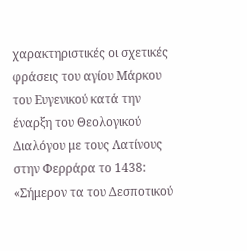χαρακτηριστικές οι σχετικές φράσεις του αγίου Μάρκου του Ευγενικού κατά την έναρξη του Θεολογικού Διαλόγου με τους Λατίνους στην Φερράρα το 1438: «Σήμερον τα του Δεσποτικού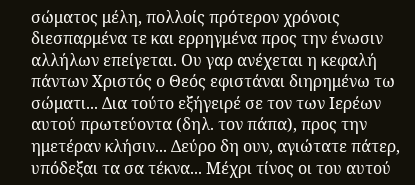σώματος μέλη, πολλοίς πρότερον χρόνοις διεσπαρμένα τε και ερρηγμένα προς την ένωσιν αλλήλων επείγεται. Ου γαρ ανέχεται η κεφαλή πάντων Χριστός ο Θεός εφιστάναι διηρημένω τω σώματι... Δια τούτο εξήγειρέ σε τον των Ιερέων αυτού πρωτεύοντα (δηλ. τον πάπα), προς την ημετέραν κλήσιν... Δεύρο δη ουν, αγιώτατε πάτερ, υπόδεξαι τα σα τέκνα... Μέχρι τίνος οι του αυτού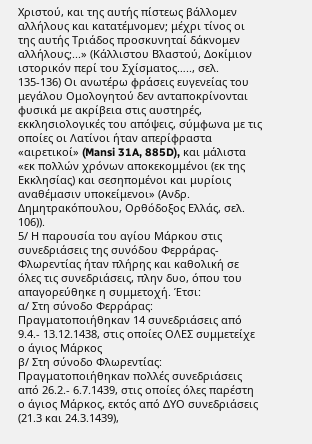Χριστού, και της αυτής πίστεως βάλλομεν αλλήλους και κατατέμνομεν; μέχρι τίνος οι της αυτής Τριάδος προσκυνηταί δάκνομεν αλλήλους;...» (Κάλλιστου Βλαστού, Δοκίμιον ιστορικόν περί του Σχίσματος….., σελ. 135-136) Οι ανωτέρω φράσεις ευγενείας του μεγάλου Ομολογητού δεν ανταποκρίνονται φυσικά με ακρίβεια στις αυστηρές, εκκλησιολογικές του απόψεις, σύμφωνα με τις οποίες οι Λατίνοι ήταν απερίφραστα «αιρετικοί» (Mansi 31A, 885D), και μάλιστα «εκ πολλών χρόνων αποκεκομμένοι (εκ της Εκκλησίας) και σεσηπομένοι και μυρίοις αναθέμασιν υποκείμενοι» (Ανδρ. Δημητρακόπουλου, Ορθόδοξος Ελλάς, σελ. 106)).
5/ Η παρουσία του αγίου Μάρκου στις συνεδριάσεις της συνόδου Φερράρας-Φλωρεντίας ήταν πλήρης και καθολική σε όλες τις συνεδριάσεις, πλην δυο, όπου του απαγορεύθηκε η συμμετοχή. Έτσι:
α/ Στη σύνοδο Φερράρας: Πραγματοποιήθηκαν 14 συνεδριάσεις από 9.4.- 13.12.1438, στις οποίες ΟΛΕΣ συμμετείχε ο άγιος Μάρκος
β/ Στη σύνοδο Φλωρεντίας: Πραγματοποιήθηκαν πολλές συνεδριάσεις από 26.2.- 6.7.1439, στις οποίες όλες παρέστη ο άγιος Μάρκος, εκτός από ΔΥΟ συνεδριάσεις (21.3 και 24.3.1439),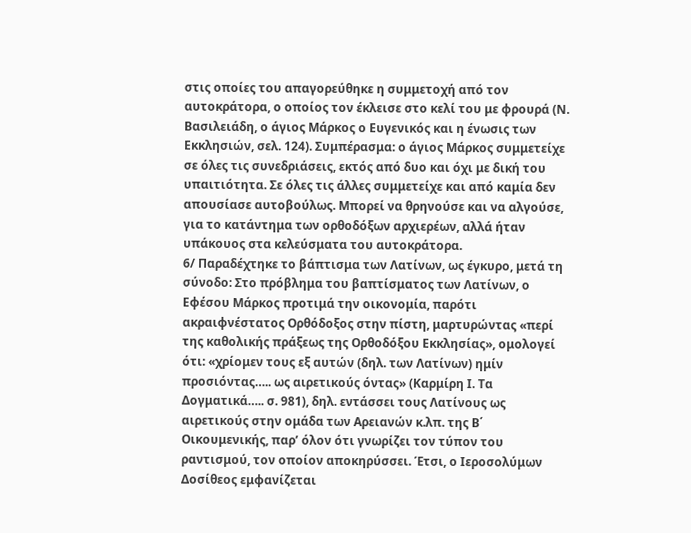στις οποίες του απαγορεύθηκε η συμμετοχή από τον αυτοκράτορα, ο οποίος τον έκλεισε στο κελί του με φρουρά (Ν. Βασιλειάδη, ο άγιος Μάρκος ο Ευγενικός και η ένωσις των Εκκλησιών, σελ. 124). Συμπέρασμα: ο άγιος Μάρκος συμμετείχε σε όλες τις συνεδριάσεις, εκτός από δυο και όχι με δική του υπαιτιότητα. Σε όλες τις άλλες συμμετείχε και από καμία δεν απουσίασε αυτοβούλως. Μπορεί να θρηνούσε και να αλγούσε, για το κατάντημα των ορθοδόξων αρχιερέων, αλλά ήταν υπάκουος στα κελεύσματα του αυτοκράτορα.
6/ Παραδέχτηκε το βάπτισμα των Λατίνων, ως έγκυρο, μετά τη σύνοδο: Στο πρόβλημα του βαπτίσματος των Λατίνων, ο Εφέσου Μάρκος προτιμά την οικονομία, παρότι ακραιφνέστατος Ορθόδοξος στην πίστη, μαρτυρώντας «περί της καθολικής πράξεως της Ορθοδόξου Εκκλησίας», ομολογεί ότι: «χρίομεν τους εξ αυτών (δηλ. των Λατίνων) ημίν προσιόντας….. ως αιρετικούς όντας» (Καρμίρη Ι. Τα Δογματικά….. σ. 981), δηλ. εντάσσει τους Λατίνους ως αιρετικούς στην ομάδα των Αρειανών κ.λπ. της Β΄ Οικουμενικής, παρ’ όλον ότι γνωρίζει τον τύπον του ραντισμού, τον οποίον αποκηρύσσει. Έτσι, ο Ιεροσολύμων Δοσίθεος εμφανίζεται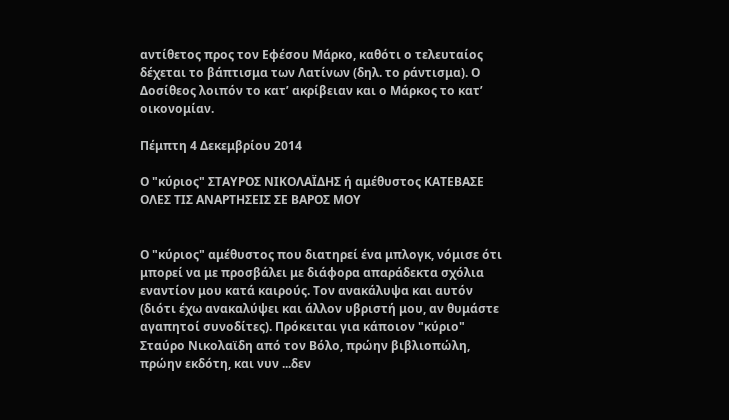αντίθετος προς τον Εφέσου Μάρκο, καθότι ο τελευταίος δέχεται το βάπτισμα των Λατίνων (δηλ. το ράντισμα). Ο Δοσίθεος λοιπόν το κατ’ ακρίβειαν και ο Μάρκος το κατ’ οικονομίαν.

Πέμπτη 4 Δεκεμβρίου 2014

Ο "κύριος" ΣΤΑΥΡΟΣ ΝΙΚΟΛΑΪΔΗΣ ή αμέθυστος ΚΑΤΕΒΑΣΕ ΟΛΕΣ ΤΙΣ ΑΝΑΡΤΗΣΕΙΣ ΣΕ ΒΑΡΟΣ ΜΟΥ


Ο "κύριος" αμέθυστος που διατηρεί ένα μπλογκ, νόμισε ότι μπορεί να με προσβάλει με διάφορα απαράδεκτα σχόλια εναντίον μου κατά καιρούς. Τον ανακάλυψα και αυτόν (διότι έχω ανακαλύψει και άλλον υβριστή μου, αν θυμάστε αγαπητοί συνοδίτες). Πρόκειται για κάποιον "κύριο" Σταύρο Νικολαϊδη από τον Βόλο, πρώην βιβλιοπώλη, πρώην εκδότη, και νυν ...δεν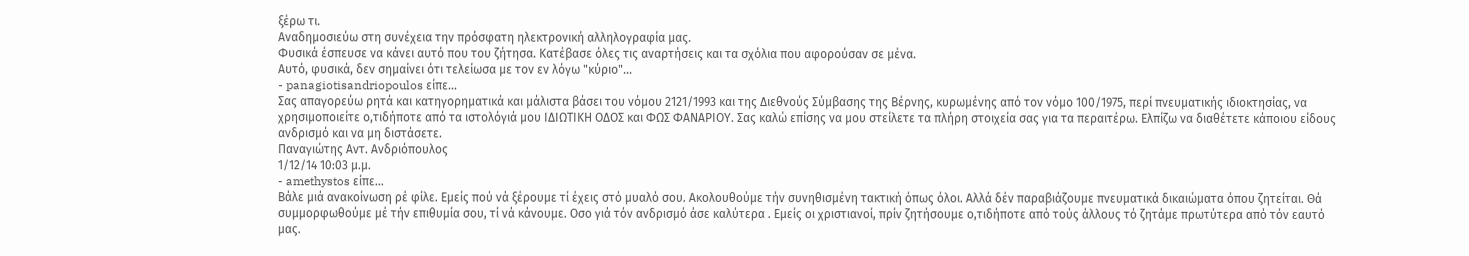ξέρω τι.
Αναδημοσιεύω στη συνέχεια την πρόσφατη ηλεκτρονική αλληλογραφία μας.
Φυσικά έσπευσε να κάνει αυτό που του ζήτησα. Κατέβασε όλες τις αναρτήσεις και τα σχόλια που αφορούσαν σε μένα.
Αυτό, φυσικά, δεν σημαίνει ότι τελείωσα με τον εν λόγω "κύριο"...
- panagiotisandriopoulos είπε...
Σας απαγορεύω ρητά και κατηγορηματικά και μάλιστα βάσει του νόμου 2121/1993 και της Διεθνούς Σύμβασης της Βέρνης, κυρωμένης από τον νόμο 100/1975, περί πνευματικής ιδιοκτησίας, να χρησιμοποιείτε ο,τιδήποτε από τα ιστολόγιά μου ΙΔΙΩΤΙΚΗ ΟΔΟΣ και ΦΩΣ ΦΑΝΑΡΙΟΥ. Σας καλώ επίσης να μου στείλετε τα πλήρη στοιχεία σας για τα περαιτέρω. Ελπίζω να διαθέτετε κάποιου είδους ανδρισμό και να μη διστάσετε.
Παναγιώτης Αντ. Ανδριόπουλος
1/12/14 10:03 μ.μ.
- amethystos είπε...
Βάλε μιά ανακοίνωση ρέ φίλε. Εμείς πού νά ξέρουμε τί έχεις στό μυαλό σου. Ακολουθούμε τήν συνηθισμένη τακτική όπως όλοι. Αλλά δέν παραβιάζουμε πνευματικά δικαιώματα όπου ζητείται. Θά συμμορφωθούμε μέ τήν επιθυμία σου, τί νά κάνουμε. Οσο γιά τόν ανδρισμό άσε καλύτερα . Εμείς οι χριστιανοί, πρίν ζητήσουμε ο,τιδήποτε από τούς άλλους τό ζητάμε πρωτύτερα από τόν εαυτό μας.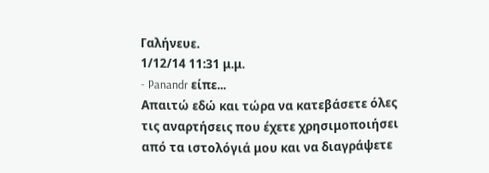Γαλήνευε.
1/12/14 11:31 μ.μ.
- Panandr είπε...
Απαιτώ εδώ και τώρα να κατεβάσετε όλες τις αναρτήσεις που έχετε χρησιμοποιήσει από τα ιστολόγιά μου και να διαγράψετε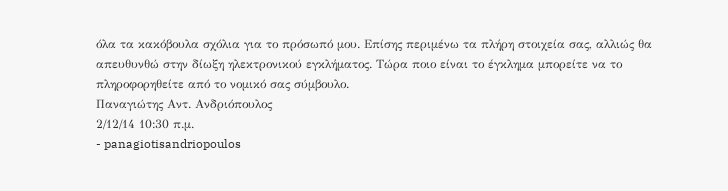όλα τα κακόβουλα σχόλια για το πρόσωπό μου. Επίσης περιμένω τα πλήρη στοιχεία σας, αλλιώς θα απευθυνθώ στην δίωξη ηλεκτρονικού εγκλήματος. Τώρα ποιο είναι το έγκλημα μπορείτε να το πληροφορηθείτε από το νομικό σας σύμβουλο.
Παναγιώτης Αντ. Ανδριόπουλος
2/12/14 10:30 π.μ.
- panagiotisandriopoulos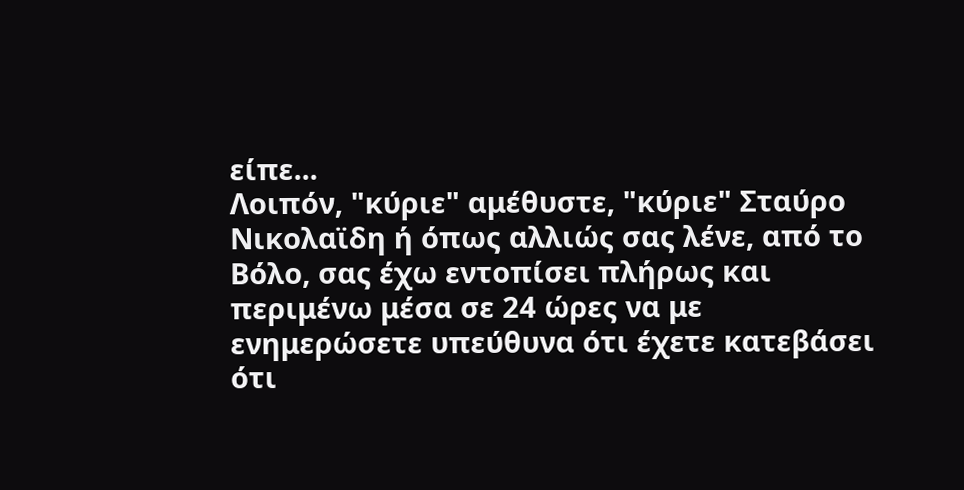είπε...
Λοιπόν, "κύριε" αμέθυστε, "κύριε" Σταύρο Νικολαϊδη ή όπως αλλιώς σας λένε, από το Βόλο, σας έχω εντοπίσει πλήρως και περιμένω μέσα σε 24 ώρες να με ενημερώσετε υπεύθυνα ότι έχετε κατεβάσει ότι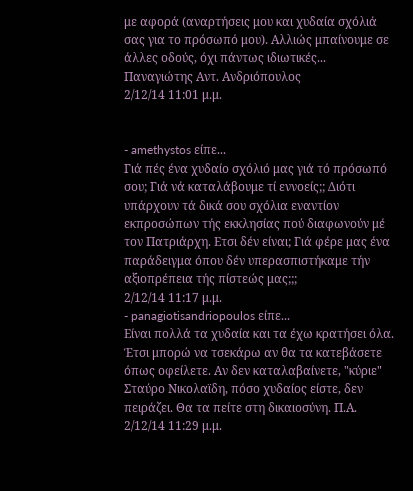με αφορά (αναρτήσεις μου και χυδαία σχόλιά σας για το πρόσωπό μου). Αλλιώς μπαίνουμε σε άλλες οδούς, όχι πάντως ιδιωτικές...
Παναγιώτης Αντ. Ανδριόπουλος
2/12/14 11:01 μ.μ.


- amethystos είπε...
Γιά πές ένα χυδαίο σχόλιό μας γιά τό πρόσωπό σου; Γιά νά καταλάβουμε τί εννοείς;; Διότι υπάρχουν τά δικά σου σχόλια εναντίον εκπροσώπων τής εκκλησίας πού διαφωνούν μέ τον Πατριάρχη. Ετσι δέν είναι; Γιά φέρε μας ένα παράδειγμα όπου δέν υπερασπιστήκαμε τήν αξιοπρέπεια τής πίστεώς μας;;;
2/12/14 11:17 μ.μ.
- panagiotisandriopoulos είπε...
Είναι πολλά τα χυδαία και τα έχω κρατήσει όλα. Έτσι μπορώ να τσεκάρω αν θα τα κατεβάσετε όπως οφείλετε. Αν δεν καταλαβαίνετε, "κύριε" Σταύρο Νικολαϊδη, πόσο χυδαίος είστε, δεν πειράζει. Θα τα πείτε στη δικαιοσύνη. Π.Α.
2/12/14 11:29 μ.μ.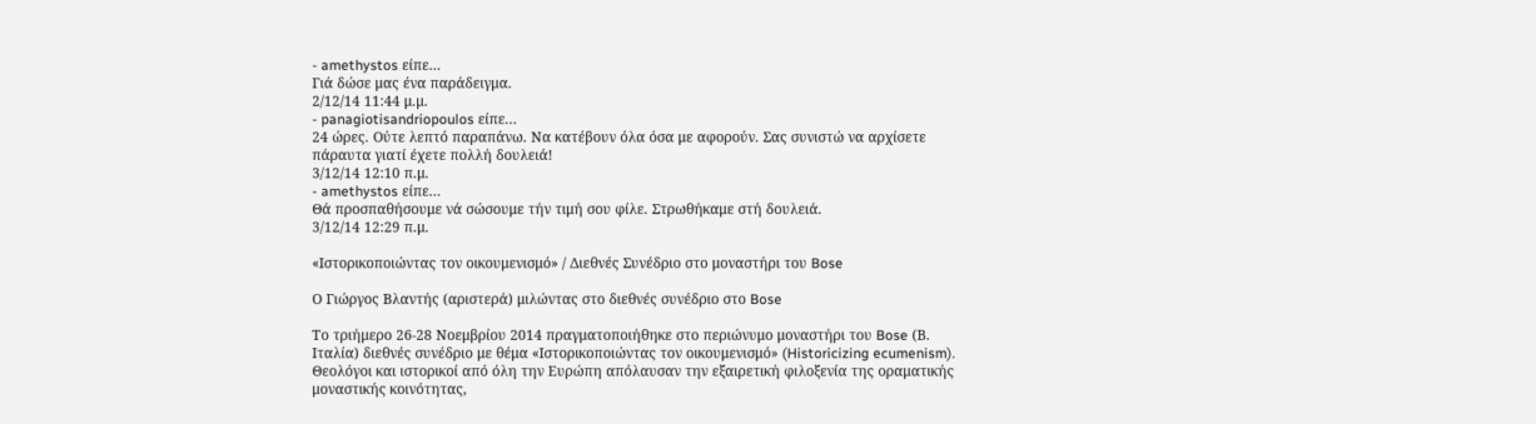- amethystos είπε...
Γιά δώσε μας ένα παράδειγμα.
2/12/14 11:44 μ.μ.
- panagiotisandriopoulos είπε...
24 ώρες. Ούτε λεπτό παραπάνω. Να κατέβουν όλα όσα με αφορούν. Σας συνιστώ να αρχίσετε πάραυτα γιατί έχετε πολλή δουλειά!
3/12/14 12:10 π.μ.
- amethystos είπε...
Θά προσπαθήσουμε νά σώσουμε τήν τιμή σου φίλε. Στρωθήκαμε στή δουλειά.
3/12/14 12:29 π.μ.

«Ιστορικοποιώντας τον οικουμενισμό» / Διεθνές Συνέδριο στο μοναστήρι του Bose

Ο Γιώργος Βλαντής (αριστερά) μιλώντας στο διεθνές συνέδριο στο Bose

Το τριήμερο 26-28 Νοεμβρίου 2014 πραγματοποιήθηκε στο περιώνυμο μοναστήρι του Bose (Β. Ιταλία) διεθνές συνέδριο με θέμα «Ιστορικοποιώντας τον οικουμενισμό» (Historicizing ecumenism). Θεολόγοι και ιστορικοί από όλη την Ευρώπη απόλαυσαν την εξαιρετική φιλοξενία της οραματικής μοναστικής κοινότητας,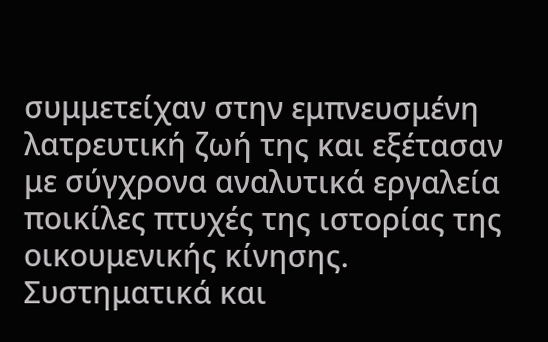συμμετείχαν στην εμπνευσμένη λατρευτική ζωή της και εξέτασαν με σύγχρονα αναλυτικά εργαλεία ποικίλες πτυχές της ιστορίας της οικουμενικής κίνησης. Συστηματικά και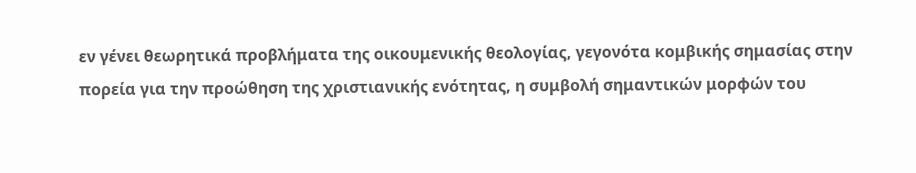εν γένει θεωρητικά προβλήματα της οικουμενικής θεολογίας, γεγονότα κομβικής σημασίας στην πορεία για την προώθηση της χριστιανικής ενότητας, η συμβολή σημαντικών μορφών του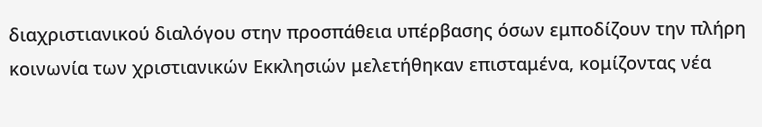διαχριστιανικού διαλόγου στην προσπάθεια υπέρβασης όσων εμποδίζουν την πλήρη κοινωνία των χριστιανικών Εκκλησιών μελετήθηκαν επισταμένα, κομίζοντας νέα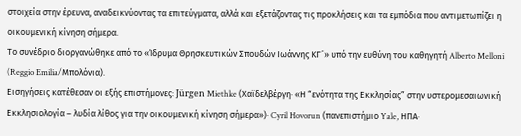στοιχεία στην έρευνα, αναδεικνύοντας τα επιτεύγματα, αλλά και εξετάζοντας τις προκλήσεις και τα εμπόδια που αντιμετωπίζει η οικουμενική κίνηση σήμερα.
Το συνέδριο διοργανώθηκε από το «Ίδρυμα Θρησκευτικών Σπουδών Ιωάννης ΚΓ´» υπό την ευθύνη του καθηγητή Alberto Melloni (Reggio Emilia/Μπολόνια).
Εισηγήσεις κατέθεσαν οι εξής επιστήμονες: Jürgen Miethke (Χαϊδελβέργη· «Η “ενότητα της Εκκλησίας” στην υστερομεσαιωνική Εκκλησιολογία – λυδία λίθος για την οικουμενική κίνηση σήμερα»)· Cyril Hovorun (πανεπιστήμιο Yale, ΗΠΑ·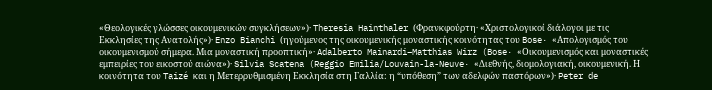«Θεολογικές γλώσσες οικουμενικών συγκλήσεων»)· Theresia Hainthaler (Φρανκφούρτη· «Χριστολογικοί διάλογοι με τις Εκκλησίες της Ανατολής»)· Enzo Bianchi (ηγούμενος της οικουμενικής μοναστικής κοινότητας του Bose· «Απολογισμός του οικουμενισμού σήμερα. Μια μοναστική προοπτική»· Adalberto Mainardi–Matthias Wirz (Bose· «Οικουμενισμός και μοναστικές εμπειρίες του εικοστού αιώνα»)· Silvia Scatena (Reggio Emilia/Louvain-la-Neuve· «Διεθνής, διομολογιακή, οικουμενική. Η κοινότητα του Taizé και η Μετερρυθμισμένη Εκκλησία στη Γαλλία: η “υπόθεση” των αδελφών παστόρων»)· Peter de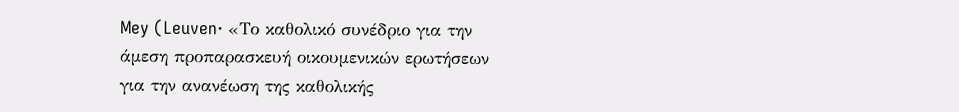Mey (Leuven· «Το καθολικό συνέδριο για την άμεση προπαρασκευή οικουμενικών ερωτήσεων για την ανανέωση της καθολικής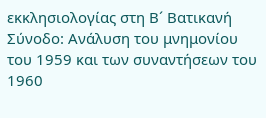εκκλησιολογίας στη Β´ Βατικανή Σύνοδο: Ανάλυση του μνημονίου του 1959 και των συναντήσεων του 1960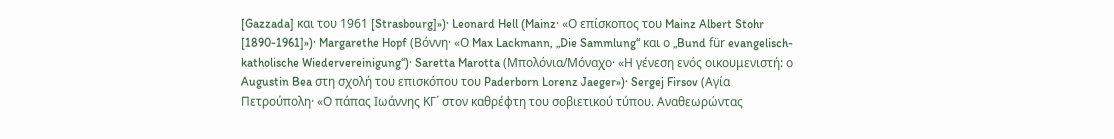[Gazzada] και του 1961 [Strasbourg]»)· Leonard Hell (Mainz· «Ο επίσκοπος του Mainz Albert Stohr [1890-1961]»)· Margarethe Hopf (Βόννη· «Ο Max Lackmann, „Die Sammlung“ και ο „Bund für evangelisch-katholische Wiedervereinigung“)· Saretta Marotta (Μπολόνια/Μόναχο· «Η γένεση ενός οικουμενιστή: ο Augustin Bea στη σχολή του επισκόπου του Paderborn Lorenz Jaeger»)· Sergej Firsov (Αγία Πετρούπολη· «Ο πάπας Ιωάννης ΚΓ´ στον καθρέφτη του σοβιετικού τύπου. Αναθεωρώντας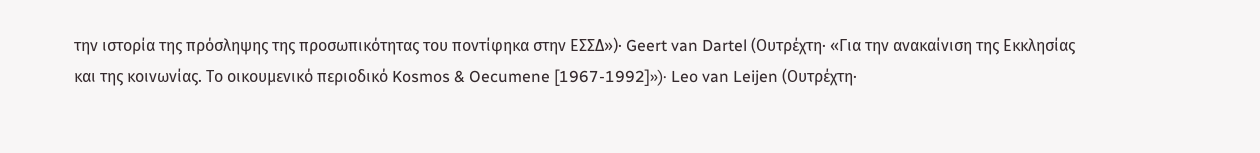την ιστορία της πρόσληψης της προσωπικότητας του ποντίφηκα στην ΕΣΣΔ»)· Geert van Dartel (Ουτρέχτη· «Για την ανακαίνιση της Εκκλησίας και της κοινωνίας. Το οικουμενικό περιοδικό Kosmos & Oecumene [1967-1992]»)· Leo van Leijen (Ουτρέχτη·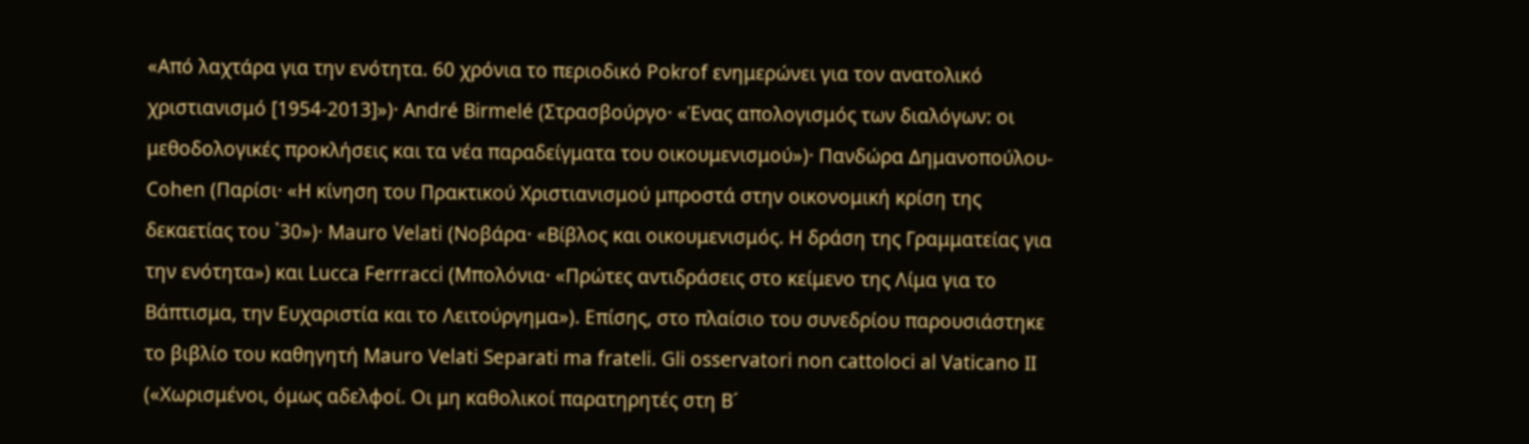«Από λαχτάρα για την ενότητα. 60 χρόνια το περιοδικό Pokrof ενημερώνει για τον ανατολικό χριστιανισμό [1954-2013]»)· André Birmelé (Στρασβούργο· «Ένας απολογισμός των διαλόγων: οι μεθοδολογικές προκλήσεις και τα νέα παραδείγματα του οικουμενισμού»)· Πανδώρα Δημανοπούλου-Cohen (Παρίσι· «Η κίνηση του Πρακτικού Χριστιανισμού μπροστά στην οικονομική κρίση της δεκαετίας του ᾽30»)· Mauro Velati (Νοβάρα· «Βίβλος και οικουμενισμός. Η δράση της Γραμματείας για την ενότητα») και Lucca Ferrracci (Μπολόνια· «Πρώτες αντιδράσεις στο κείμενο της Λίμα για το Βάπτισμα, την Ευχαριστία και το Λειτούργημα»). Επίσης, στο πλαίσιο του συνεδρίου παρουσιάστηκε το βιβλίο του καθηγητή Mauro Velati Separati ma frateli. Gli osservatori non cattoloci al Vaticano II («Χωρισμένοι, όμως αδελφοί. Οι μη καθολικοί παρατηρητές στη Β´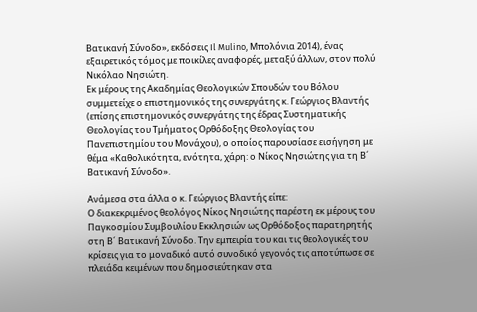Βατικανή Σύνοδο», εκδόσεις Il Mulino, Μπολόνια 2014), ένας εξαιρετικός τόμος με ποικίλες αναφορές, μεταξύ άλλων, στον πολύ Νικόλαο Νησιώτη.
Εκ μέρους της Ακαδημίας Θεολογικών Σπουδών του Βόλου συμμετείχε ο επιστημονικός της συνεργάτης κ. Γεώργιος Βλαντής (επίσης επιστημονικός συνεργάτης της έδρας Συστηματικής Θεολογίας του Τμήματος Ορθόδοξης Θεολογίας του Πανεπιστημίου του Μονάχου), ο οποίος παρουσίασε εισήγηση με θέμα «Καθολικότητα, ενότητα, χάρη: ο Νίκος Νησιώτης για τη Β´ Βατικανή Σύνοδο».

Ανάμεσα στα άλλα ο κ. Γεώργιος Βλαντής είπε:
Ο διακεκριμένος θεολόγος Νίκος Νησιώτης παρέστη εκ μέρους του Παγκοσμίου Συμβουλίου Εκκλησιών ως Ορθόδοξος παρατηρητής στη Β´ Βατικανή Σύνοδο. Την εμπειρία του και τις θεολογικές του κρίσεις για το μοναδικό αυτό συνοδικό γεγονός τις αποτύπωσε σε πλειάδα κειμένων που δημοσιεύτηκαν στα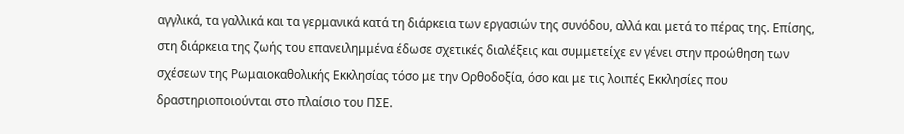αγγλικά, τα γαλλικά και τα γερμανικά κατά τη διάρκεια των εργασιών της συνόδου, αλλά και μετά το πέρας της. Επίσης, στη διάρκεια της ζωής του επανειλημμένα έδωσε σχετικές διαλέξεις και συμμετείχε εν γένει στην προώθηση των σχέσεων της Ρωμαιοκαθολικής Εκκλησίας τόσο με την Ορθοδοξία, όσο και με τις λοιπές Εκκλησίες που δραστηριοποιούνται στο πλαίσιο του ΠΣΕ.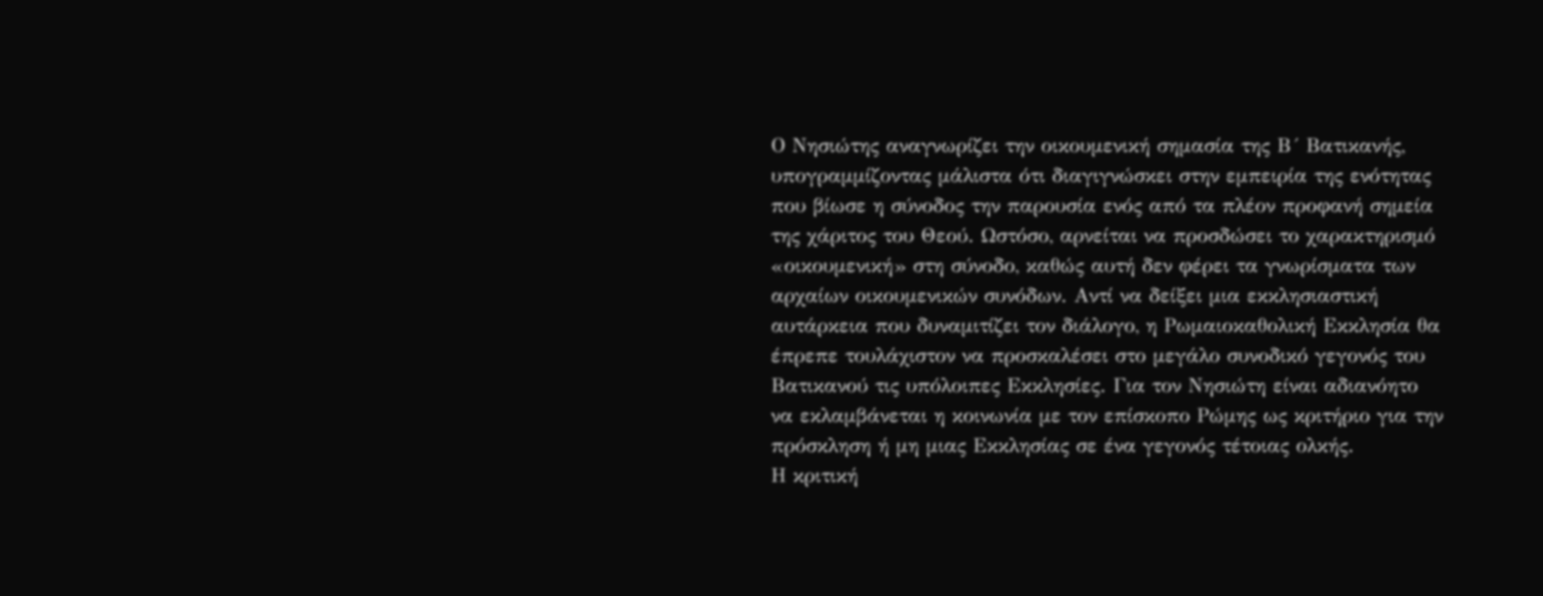Ο Νησιώτης αναγνωρίζει την οικουμενική σημασία της Β´ Βατικανής, υπογραμμίζοντας μάλιστα ότι διαγιγνώσκει στην εμπειρία της ενότητας που βίωσε η σύνοδος την παρουσία ενός από τα πλέον προφανή σημεία της χάριτος του Θεού. Ωστόσο, αρνείται να προσδώσει το χαρακτηρισμό «οικουμενική» στη σύνοδο, καθώς αυτή δεν φέρει τα γνωρίσματα των αρχαίων οικουμενικών συνόδων. Αντί να δείξει μια εκκλησιαστική αυτάρκεια που δυναμιτίζει τον διάλογο, η Ρωμαιοκαθολική Εκκλησία θα έπρεπε τουλάχιστον να προσκαλέσει στο μεγάλο συνοδικό γεγονός του Βατικανού τις υπόλοιπες Εκκλησίες. Για τον Νησιώτη είναι αδιανόητο να εκλαμβάνεται η κοινωνία με τον επίσκοπο Ρώμης ως κριτήριο για την πρόσκληση ή μη μιας Εκκλησίας σε ένα γεγονός τέτοιας ολκής.
Η κριτική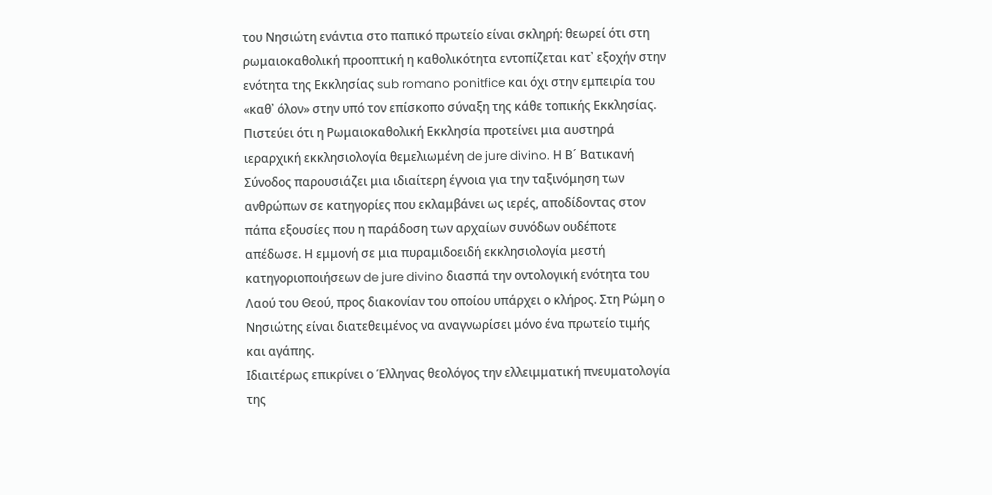του Νησιώτη ενάντια στο παπικό πρωτείο είναι σκληρή: θεωρεί ότι στη ρωμαιοκαθολική προοπτική η καθολικότητα εντοπίζεται κατ᾽ εξοχήν στην ενότητα της Εκκλησίας sub romano ponitfice και όχι στην εμπειρία του «καθ᾽ όλον» στην υπό τον επίσκοπο σύναξη της κάθε τοπικής Εκκλησίας. Πιστεύει ότι η Ρωμαιοκαθολική Εκκλησία προτείνει μια αυστηρά ιεραρχική εκκλησιολογία θεμελιωμένη de jure divino. Η Β´ Βατικανή Σύνοδος παρουσιάζει μια ιδιαίτερη έγνοια για την ταξινόμηση των ανθρώπων σε κατηγορίες που εκλαμβάνει ως ιερές, αποδίδοντας στον πάπα εξουσίες που η παράδοση των αρχαίων συνόδων ουδέποτε απέδωσε. Η εμμονή σε μια πυραμιδοειδή εκκλησιολογία μεστή κατηγοριοποιήσεων de jure divino διασπά την οντολογική ενότητα του Λαού του Θεού, προς διακονίαν του οποίου υπάρχει ο κλήρος. Στη Ρώμη ο Νησιώτης είναι διατεθειμένος να αναγνωρίσει μόνο ένα πρωτείο τιμής και αγάπης.
Ιδιαιτέρως επικρίνει ο Έλληνας θεολόγος την ελλειμματική πνευματολογία της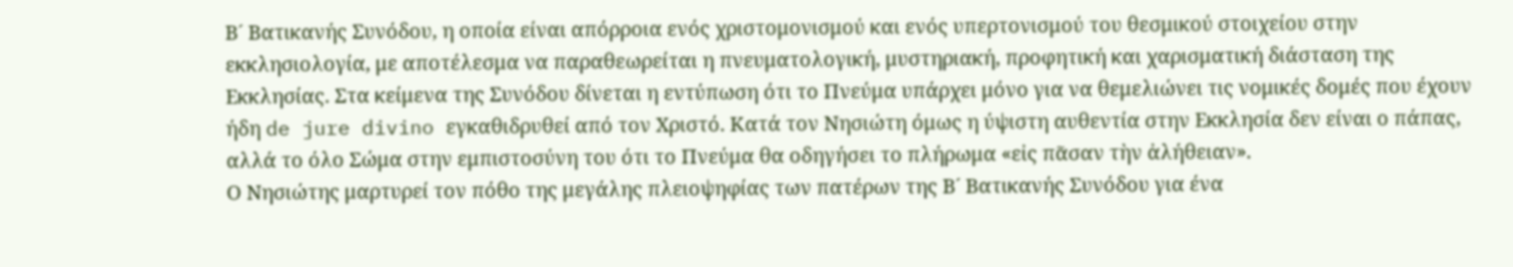Β´ Βατικανής Συνόδου, η οποία είναι απόρροια ενός χριστομονισμού και ενός υπερτονισμού του θεσμικού στοιχείου στην εκκλησιολογία, με αποτέλεσμα να παραθεωρείται η πνευματολογική, μυστηριακή, προφητική και χαρισματική διάσταση της Εκκλησίας. Στα κείμενα της Συνόδου δίνεται η εντύπωση ότι το Πνεύμα υπάρχει μόνο για να θεμελιώνει τις νομικές δομές που έχουν ήδη de jure divino εγκαθιδρυθεί από τον Χριστό. Κατά τον Νησιώτη όμως η ύψιστη αυθεντία στην Εκκλησία δεν είναι ο πάπας, αλλά το όλο Σώμα στην εμπιστοσύνη του ότι το Πνεύμα θα οδηγήσει το πλήρωμα «εἰς πᾶσαν τὴν ἀλήθειαν».
Ο Νησιώτης μαρτυρεί τον πόθο της μεγάλης πλειοψηφίας των πατέρων της Β´ Βατικανής Συνόδου για ένα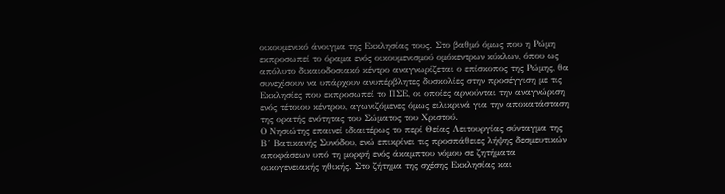οικουμενικό άνοιγμα της Εκκλησίας τους. Στο βαθμό όμως που η Ρώμη εκπροσωπεί το όραμα ενός οικουμενισμού ομόκεντρων κύκλων, όπου ως απόλυτο δικαιοδοσιακό κέντρο αναγνωρίζεται ο επίσκοπος της Ρώμης, θα συνεχίσουν να υπάρχουν ανυπέρβλητες δυσκολίες στην προσέγγιση με τις Εκκλησίες που εκπροσωπεί το ΠΣΕ, οι οποίες αρνούνται την αναγνώριση ενός τέτοιου κέντρου, αγωνιζόμενες όμως ειλικρινά για την αποκατάσταση της ορατής ενότητας του Σώματος του Χριστού.
Ο Νησιώτης επαινεί ιδιαιτέρως το περί Θείας Λειτουργίας σύνταγμα της Β´ Βατικανής Συνόδου, ενώ επικρίνει τις προσπάθειες λήψης δεσμευτικών αποφάσεων υπό τη μορφή ενός άκαμπτου νόμου σε ζητήματα οικογενειακής ηθικής. Στο ζήτημα της σχέσης Εκκλησίας και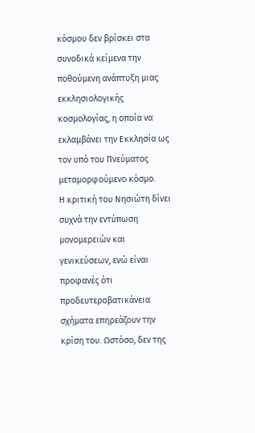κόσμου δεν βρίσκει στα συνοδικά κείμενα την ποθούμενη ανάπτυξη μιας εκκλησιολογικής κοσμολογίας, η οποία να εκλαμβάνει την Εκκλησία ως τον υπό του Πνεύματος μεταμορφούμενο κόσμο.
Η κριτική του Νησιώτη δίνει συχνά την εντύπωση μονομερειών και γενικεύσεων, ενώ είναι προφανές ότι προδευτεροβατικάνεια σχήματα επηρεάζουν την κρίση του. Ωστόσο, δεν της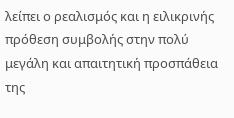λείπει ο ρεαλισμός και η ειλικρινής πρόθεση συμβολής στην πολύ μεγάλη και απαιτητική προσπάθεια της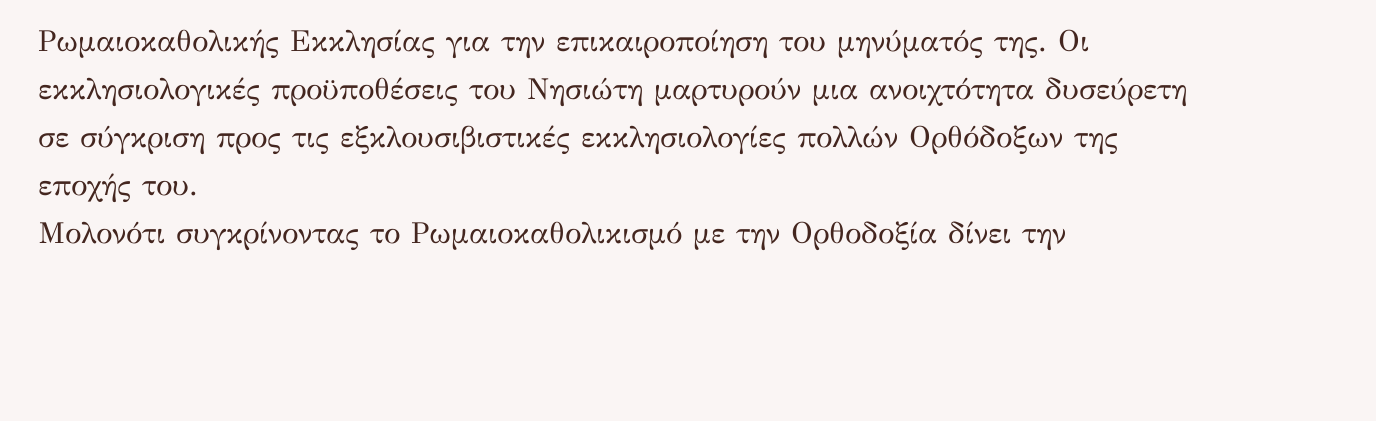Ρωμαιοκαθολικής Εκκλησίας για την επικαιροποίηση του μηνύματός της. Οι εκκλησιολογικές προϋποθέσεις του Νησιώτη μαρτυρούν μια ανοιχτότητα δυσεύρετη σε σύγκριση προς τις εξκλουσιβιστικές εκκλησιολογίες πολλών Ορθόδοξων της εποχής του.
Μολονότι συγκρίνοντας το Ρωμαιοκαθολικισμό με την Ορθοδοξία δίνει την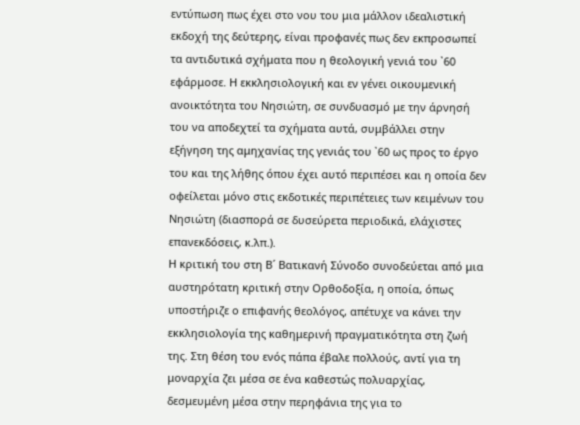εντύπωση πως έχει στο νου του μια μάλλον ιδεαλιστική εκδοχή της δεύτερης, είναι προφανές πως δεν εκπροσωπεί τα αντιδυτικά σχήματα που η θεολογική γενιά του ᾽60 εφάρμοσε. Η εκκλησιολογική και εν γένει οικουμενική ανοικτότητα του Νησιώτη, σε συνδυασμό με την άρνησή του να αποδεχτεί τα σχήματα αυτά, συμβάλλει στην εξήγηση της αμηχανίας της γενιάς του ᾽60 ως προς το έργο του και της λήθης όπου έχει αυτό περιπέσει και η οποία δεν οφείλεται μόνο στις εκδοτικές περιπέτειες των κειμένων του Νησιώτη (διασπορά σε δυσεύρετα περιοδικά, ελάχιστες επανεκδόσεις, κ.λπ.).
Η κριτική του στη Β´ Βατικανή Σύνοδο συνοδεύεται από μια αυστηρότατη κριτική στην Ορθοδοξία, η οποία, όπως υποστήριζε ο επιφανής θεολόγος, απέτυχε να κάνει την εκκλησιολογία της καθημερινή πραγματικότητα στη ζωή της. Στη θέση του ενός πάπα έβαλε πολλούς, αντί για τη μοναρχία ζει μέσα σε ένα καθεστώς πολυαρχίας, δεσμευμένη μέσα στην περηφάνια της για το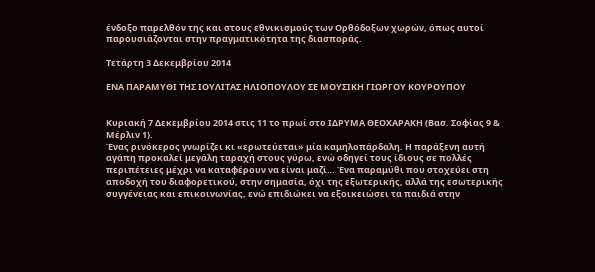ένδοξο παρελθόν της και στους εθνικισμούς των Ορθόδοξων χωρών, όπως αυτοί παρουσιάζονται στην πραγματικότητα της διασποράς.

Τετάρτη 3 Δεκεμβρίου 2014

ΕΝΑ ΠΑΡΑΜΥΘΙ ΤΗΣ ΙΟΥΛΙΤΑΣ ΗΛΙΟΠΟΥΛΟΥ ΣΕ ΜΟΥΣΙΚΗ ΓΙΩΡΓΟΥ ΚΟΥΡΟΥΠΟΥ


Κυριακή 7 Δεκεμβρίου 2014 στις 11 το πρωί στο ΙΔΡΥΜΑ ΘΕΟΧΑΡΑΚΗ (Βασ. Σοφίας 9 & Μέρλιν 1).
Ένας ρινόκερος γνωρίζει κι «ερωτεύεται» μία καμηλοπάρδαλη. Η παράξενη αυτή αγάπη προκαλεί μεγάλη ταραχή στους γύρω, ενώ οδηγεί τους ίδιους σε πολλές περιπέτειες μέχρι να καταφέρουν να είναι μαζί… Ένα παραμύθι που στοχεύει στη αποδοχή του διαφορετικού, στην σημασία, όχι της εξωτερικής, αλλά της εσωτερικής συγγένειας και επικοινωνίας, ενώ επιδιώκει να εξοικειώσει τα παιδιά στην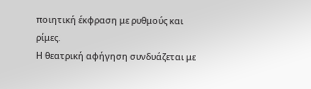ποιητική έκφραση με ρυθμούς και ρίμες.
Η θεατρική αφήγηση συνδυάζεται με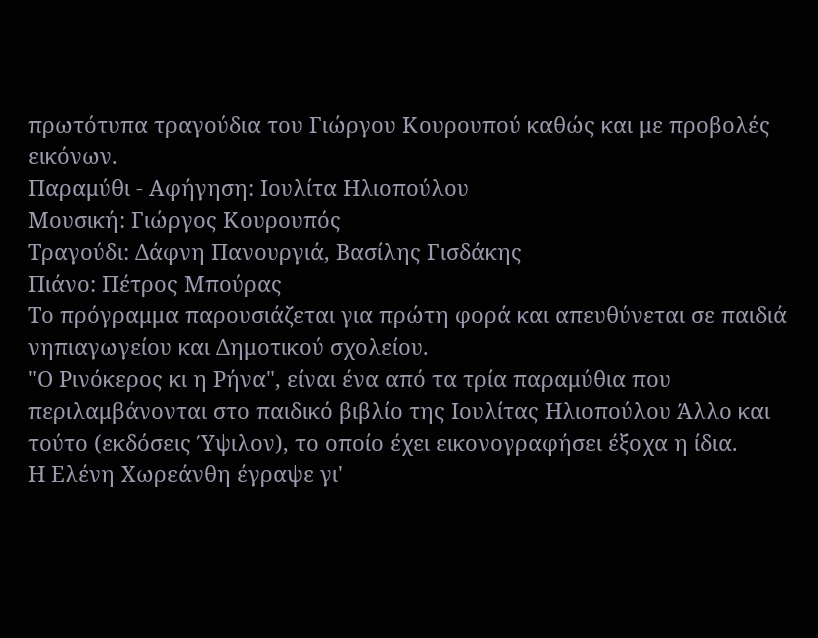πρωτότυπα τραγούδια του Γιώργου Κουρουπού καθώς και με προβολές εικόνων.
Παραμύθι - Αφήγηση: Ιουλίτα Ηλιοπούλου
Μουσική: Γιώργος Κουρουπός
Τραγούδι: Δάφνη Πανουργιά, Βασίλης Γισδάκης
Πιάνο: Πέτρος Μπούρας
Το πρόγραμμα παρουσιάζεται για πρώτη φορά και απευθύνεται σε παιδιά νηπιαγωγείου και Δημοτικού σχολείου.
"Ο Ρινόκερος κι η Ρήνα", είναι ένα από τα τρία παραμύθια που περιλαμβάνονται στο παιδικό βιβλίο της Ιουλίτας Ηλιοπούλου Άλλο και τούτο (εκδόσεις Ύψιλον), το οποίο έχει εικονογραφήσει έξοχα η ίδια.
Η Ελένη Χωρεάνθη έγραψε γι'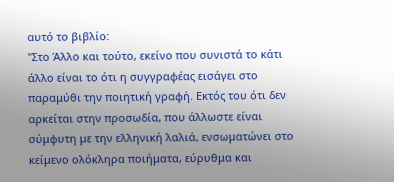αυτό το βιβλίο:
"Στο Άλλο και τούτο, εκείνο που συνιστά το κάτι άλλο είναι το ότι η συγγραφέας εισάγει στο παραμύθι την ποιητική γραφή. Εκτός του ότι δεν αρκείται στην προσωδία, που άλλωστε είναι σύμφυτη με την ελληνική λαλιά, ενσωματώνει στο κείμενο ολόκληρα ποιήματα, εύρυθμα και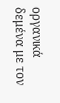οργανικά δεμένα με τον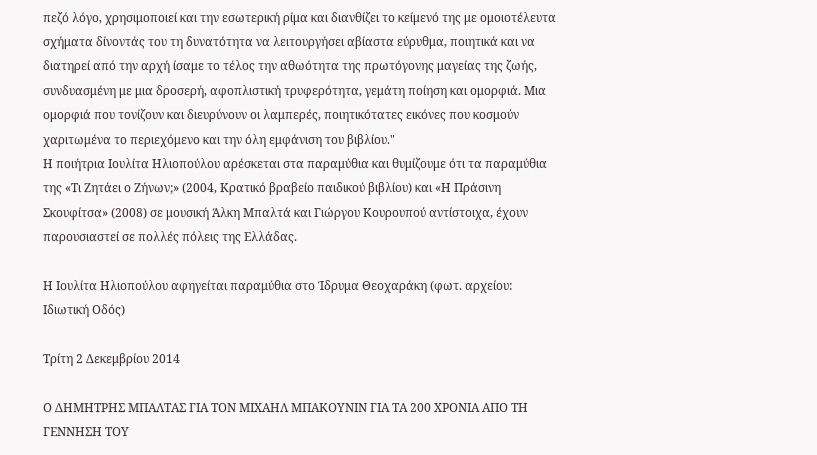πεζό λόγο, χρησιμοποιεί και την εσωτερική ρίμα και διανθίζει το κείμενό της με ομοιοτέλευτα σχήματα δίνοντάς του τη δυνατότητα να λειτουργήσει αβίαστα εύρυθμα, ποιητικά και να διατηρεί από την αρχή ίσαμε το τέλος την αθωότητα της πρωτόγονης μαγείας της ζωής, συνδυασμένη με μια δροσερή, αφοπλιστική τρυφερότητα, γεμάτη ποίηση και ομορφιά. Μια ομορφιά που τονίζουν και διευρύνουν οι λαμπερές, ποιητικότατες εικόνες που κοσμούν χαριτωμένα το περιεχόμενο και την όλη εμφάνιση του βιβλίου."
Η ποιήτρια Ιουλίτα Ηλιοπούλου αρέσκεται στα παραμύθια και θυμίζουμε ότι τα παραμύθια της «Τι Ζητάει ο Ζήνων;» (2004, Κρατικό βραβείο παιδικού βιβλίου) και «Η Πράσινη Σκουφίτσα» (2008) σε μουσική Άλκη Μπαλτά και Γιώργου Κουρουπού αντίστοιχα, έχουν παρουσιαστεί σε πολλές πόλεις της Ελλάδας.

Η Ιουλίτα Ηλιοπούλου αφηγείται παραμύθια στο Ίδρυμα Θεοχαράκη (φωτ. αρχείου: Ιδιωτική Οδός)

Τρίτη 2 Δεκεμβρίου 2014

Ο ΔΗΜΗΤΡΗΣ ΜΠΑΛΤΑΣ ΓΙΑ ΤΟΝ ΜΙΧΑΗΛ ΜΠΑΚΟΥΝΙΝ ΓΙΑ ΤΑ 200 ΧΡΟΝΙΑ ΑΠΟ ΤΗ ΓΕΝΝΗΣΗ ΤΟΥ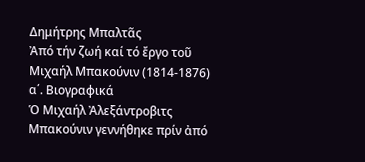Δημήτρης Μπαλτᾶς
Ἀπό τήν ζωή καί τό ἔργο τοῦ Μιχαήλ Μπακούνιν (1814-1876)
α΄. Βιογραφικά
Ὁ Μιχαήλ Ἀλεξάντροβιτς Μπακούνιν γεννήθηκε πρίν ἀπό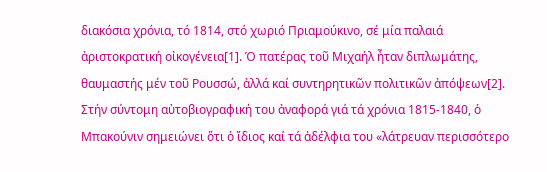διακόσια χρόνια, τό 1814, στό χωριό Πριαμούκινο, σέ μία παλαιά ἀριστοκρατική οἰκογένεια[1]. Ὁ πατέρας τοῦ Μιχαήλ ἦταν διπλωμάτης, θαυμαστής μέν τοῦ Ρουσσώ, ἀλλά καί συντηρητικῶν πολιτικῶν ἀπόψεων[2]. Στήν σύντομη αὐτοβιογραφική του ἀναφορά γιά τά χρόνια 1815-1840, ὁ Μπακούνιν σημειώνει ὅτι ὁ ἴδιος καί τά ἀδέλφια του «λάτρευαν περισσότερο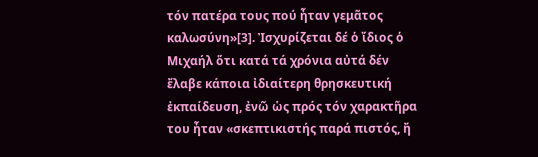τόν πατέρα τους πού ἦταν γεμᾶτος καλωσύνη»[3]. Ἰσχυρίζεται δέ ὁ ἴδιος ὁ Μιχαήλ ὅτι κατά τά χρόνια αὐτά δέν ἔλαβε κάποια ἰδιαίτερη θρησκευτική ἐκπαίδευση, ἐνῶ ὡς πρός τόν χαρακτῆρα του ἦταν «σκεπτικιστής παρά πιστός, ἤ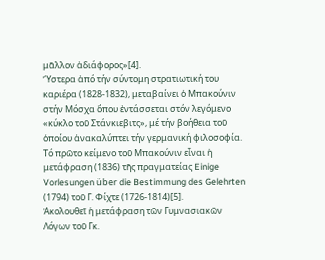μᾶλλον ἀδιάφορος»[4].
Ὕστερα ἀπό τήν σύντομη στρατιωτική του καριέρα (1828-1832), μεταβαίνει ὁ Μπακούνιν στήν Μόσχα ὅπου ἐντάσσεται στόν λεγόμενο «κύκλο τοῦ Στάνκιεβιτς», μέ τήν βοήθεια τοῦ ὁποίου ἀνακαλύπτει τήν γερμανική φιλοσοφία.
Τό πρῶτο κείμενο τοῦ Μπακούνιν εἶναι ἡ μετάφραση (1836) τῆς πραγματείας Einige Vorlesungen über die Bestimmung des Gelehrten (1794) τοῦ Γ. Φίχτε (1726-1814)[5].
Ἀκολουθεῖ ἡ μετάφραση τῶν Γυμνασιακῶν Λόγων τοῦ Γκ.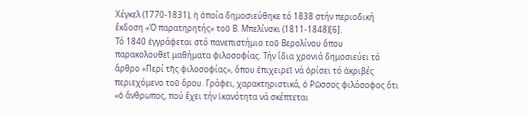Χέγκελ (1770-1831), ἡ ὁποία δημοσιεύθηκε τό 1838 στήν περιοδική ἔκδοση «Ὁ παρατηρητής» τοῦ Β. Μπελίνσκι (1811-1848)[6].
Τό 1840 ἐγγράφεται στό πανεπιστήμιο τοῦ Βερολίνου ὅπου παρακολουθεῖ μαθήματα φιλοσοφίας. Τήν ἴδια χρονιά δημοσιεύει τό ἄρθρο «Περί τῆς φιλοσοφίας», ὅπου ἐπιχειρεῖ νά ὁρίσει τό ἀκριβές περιεχόμενο τοῦ ὅρου. Γράφει, χαρακτηριστικά, ὁ Ρῶσσος φιλόσοφος ὅτι «ὁ ἄνθρωπος, πού ἔχει τήν ἱκανότητα νά σκέπτεται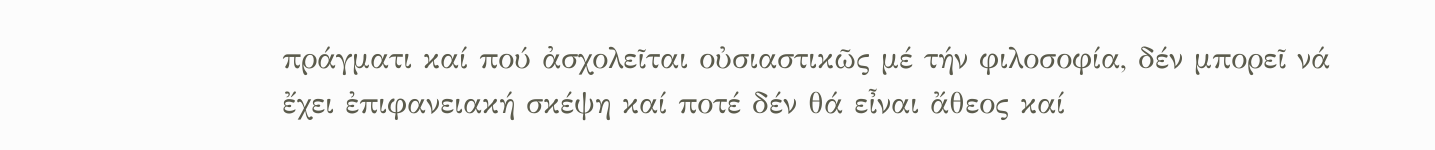πράγματι καί πού ἀσχολεῖται οὐσιαστικῶς μέ τήν φιλοσοφία, δέν μπορεῖ νά ἔχει ἐπιφανειακή σκέψη καί ποτέ δέν θά εἶναι ἄθεος καί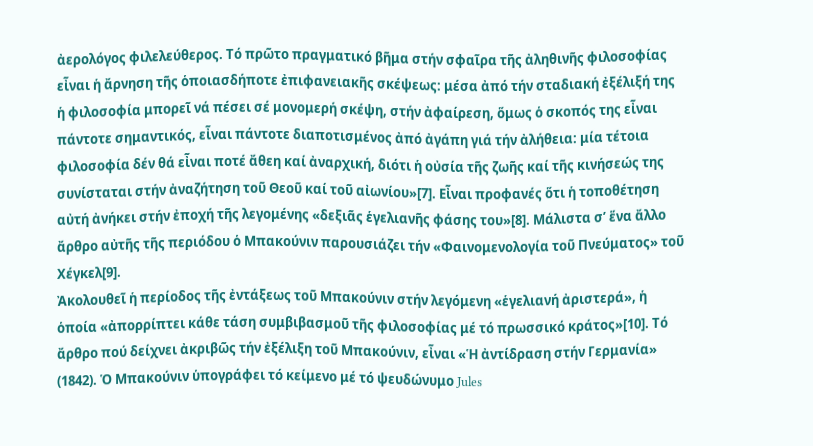ἀερολόγος φιλελεύθερος. Τό πρῶτο πραγματικό βῆμα στήν σφαῖρα τῆς ἀληθινῆς φιλοσοφίας εἶναι ἡ ἄρνηση τῆς ὁποιασδήποτε ἐπιφανειακῆς σκέψεως: μέσα ἀπό τήν σταδιακή ἐξέλιξή της ἡ φιλοσοφία μπορεῖ νά πέσει σέ μονομερή σκέψη, στήν ἀφαίρεση, ὅμως ὁ σκοπός της εἶναι πάντοτε σημαντικός, εἶναι πάντοτε διαποτισμένος ἀπό ἀγάπη γιά τήν ἀλήθεια: μία τέτοια φιλοσοφία δέν θά εἶναι ποτέ ἄθεη καί ἀναρχική, διότι ἡ οὐσία τῆς ζωῆς καί τῆς κινήσεώς της συνίσταται στήν ἀναζήτηση τοῦ Θεοῦ καί τοῦ αἰωνίου»[7]. Εἶναι προφανές ὅτι ἡ τοποθέτηση αὐτή ἀνήκει στήν ἐποχή τῆς λεγομένης «δεξιᾶς ἑγελιανῆς φάσης του»[8]. Μάλιστα σ’ ἕνα ἄλλο ἄρθρο αὐτῆς τῆς περιόδου ὁ Μπακούνιν παρουσιάζει τήν «Φαινομενολογία τοῦ Πνεύματος» τοῦ Χέγκελ[9].
Ἀκολουθεῖ ἡ περίοδος τῆς ἐντάξεως τοῦ Μπακούνιν στήν λεγόμενη «ἑγελιανή ἀριστερά», ἡ ὁποία «ἀπορρίπτει κάθε τάση συμβιβασμοῦ τῆς φιλοσοφίας μέ τό πρωσσικό κράτος»[10]. Τό ἄρθρο πού δείχνει ἀκριβῶς τήν ἐξέλιξη τοῦ Μπακούνιν, εἶναι «Ἡ ἀντίδραση στήν Γερμανία» (1842). Ὁ Μπακούνιν ὑπογράφει τό κείμενο μέ τό ψευδώνυμο Jules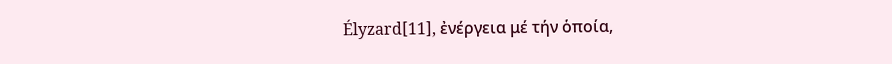Élyzard[11], ἐνέργεια μέ τήν ὁποία,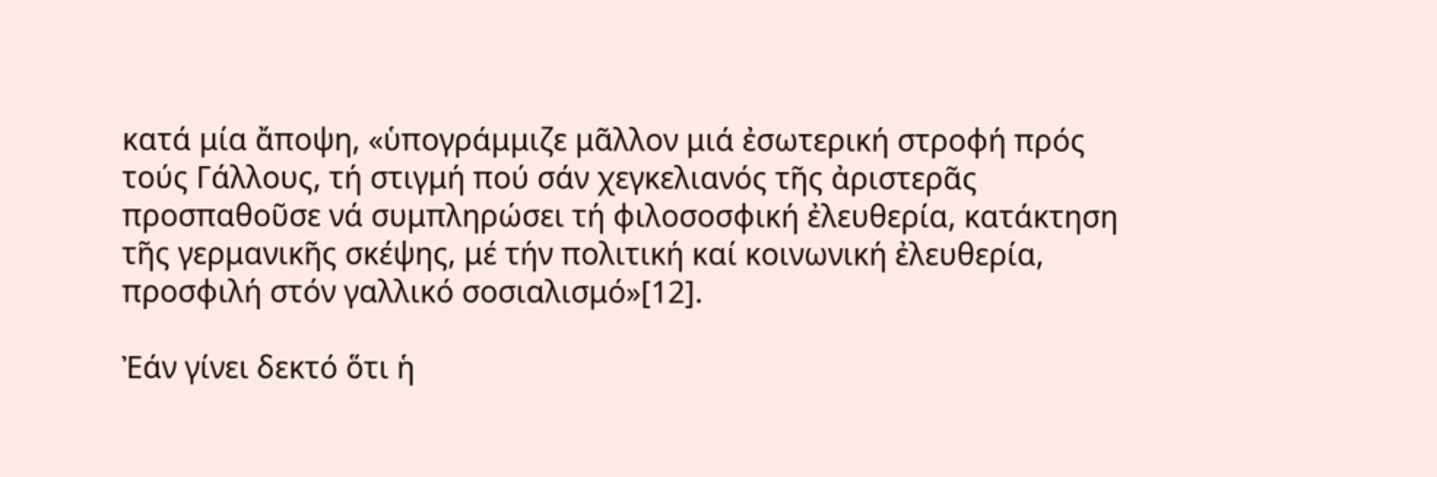κατά μία ἄποψη, «ὑπογράμμιζε μᾶλλον μιά ἐσωτερική στροφή πρός τούς Γάλλους, τή στιγμή πού σάν χεγκελιανός τῆς ἀριστερᾶς προσπαθοῦσε νά συμπληρώσει τή φιλοσοσφική ἐλευθερία, κατάκτηση τῆς γερμανικῆς σκέψης, μέ τήν πολιτική καί κοινωνική ἐλευθερία, προσφιλή στόν γαλλικό σοσιαλισμό»[12].

Ἐάν γίνει δεκτό ὅτι ἡ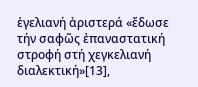ἑγελιανή ἀριστερά «ἔδωσε τήν σαφῶς ἐπαναστατική στροφή στή χεγκελιανή διαλεκτική»[13],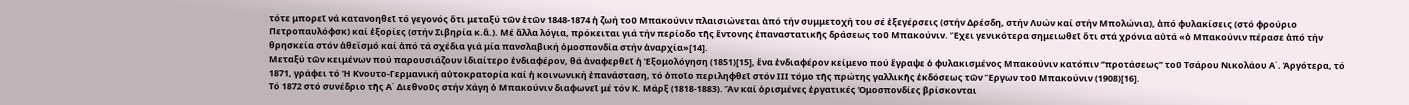τότε μπορεῖ νά κατανοηθεῖ τό γεγονός ὅτι μεταξύ τῶν ἐτῶν 1848-1874 ἡ ζωή τοῦ Μπακούνιν πλαισιώνεται ἀπό τήν συμμετοχή του σέ ἐξεγέρσεις (στήν Δρέσδη, στήν Λυών καί στήν Μπολώνια), ἀπό φυλακίσεις (στό φρούριο Πετροπαυλόφσκ) καί ἐξορίες (στήν Σιβηρία κ.ἄ.). Μέ ἄλλα λόγια, πρόκειται γιά τήν περίοδο τῆς ἔντονης ἐπαναστατικῆς δράσεως τοῦ Μπακούνιν. Ἔχει γενικότερα σημειωθεῖ ὅτι στά χρόνια αὐτά «ὁ Μπακούνιν πέρασε ἀπό τήν θρησκεία στόν ἀθεϊσμό καί ἀπό τά σχέδια γιά μία πανσλαβική ὁμοσπονδία στήν ἀναρχία»[14].
Μεταξύ τῶν κειμένων πού παρουσιάζουν ἰδιαίτερο ἐνδιαφέρον, θά ἀναφερθεῖ ἡ Ἐξομολόγηση (1851)[15], ἕνα ἐνδιαφέρον κείμενο πού ἔγραψε ὁ φυλακισμένος Μπακούνιν κατόπιν ‘’προτάσεως’’ τοῦ Τσάρου Νικολάου Α΄. Ἀργότερα, τό 1871, γράφει τό Ἡ Κνουτο-Γερμανική αὐτοκρατορία καί ἡ κοινωνική ἐπανάσταση, τό ὁποῖο περιληφθεῖ στόν ΙΙΙ τόμο τῆς πρώτης γαλλικῆς ἐκδόσεως τῶν Ἔργων τοῦ Μπακούνιν (1908)[16].
Τό 1872 στό συνέδριο τῆς Α΄ Διεθνοῦς στήν Χάγη ὁ Μπακούνιν διαφωνεῖ μέ τόν Κ. Μάρξ (1818-1883). Ἄν καί ὁρισμένες ἐργατικές Ὁμοσπονδίες βρίσκονται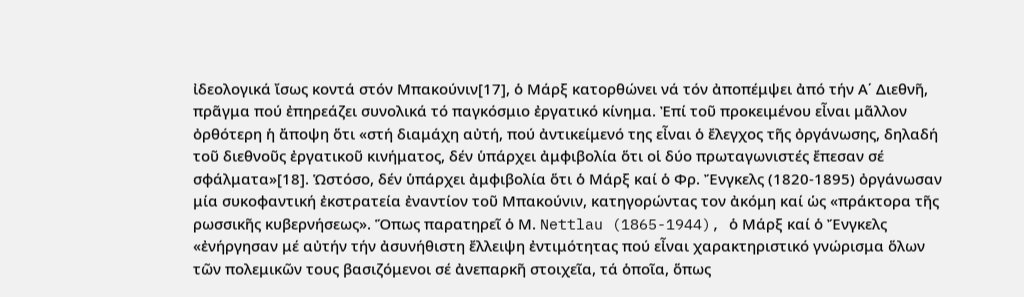ἰδεολογικά ἴσως κοντά στόν Μπακούνιν[17], ὁ Μάρξ κατορθώνει νά τόν ἀποπέμψει ἀπό τήν Α΄ Διεθνῆ, πρᾶγμα πού ἐπηρεάζει συνολικά τό παγκόσμιο ἐργατικό κίνημα. Ἐπί τοῦ προκειμένου εἶναι μᾶλλον ὀρθότερη ἡ ἄποψη ὅτι «στή διαμάχη αὐτή, πού ἀντικείμενό της εἶναι ὁ ἔλεγχος τῆς ὀργάνωσης, δηλαδή τοῦ διεθνοῦς ἐργατικοῦ κινήματος, δέν ὑπάρχει ἀμφιβολία ὅτι οἱ δύο πρωταγωνιστές ἔπεσαν σέ σφάλματα»[18]. Ὡστόσο, δέν ὑπάρχει ἀμφιβολία ὅτι ὁ Μάρξ καί ὁ Φρ. Ἔνγκελς (1820-1895) ὀργάνωσαν μία συκοφαντική ἐκστρατεία ἐναντίον τοῦ Μπακούνιν, κατηγορώντας τον ἀκόμη καί ὡς «πράκτορα τῆς ρωσσικῆς κυβερνήσεως». Ὅπως παρατηρεῖ ὁ Μ. Nettlau (1865-1944), ὁ Μάρξ καί ὁ Ἔνγκελς «ἐνήργησαν μέ αὐτήν τήν ἀσυνήθιστη ἔλλειψη ἐντιμότητας πού εἶναι χαρακτηριστικό γνώρισμα ὅλων τῶν πολεμικῶν τους βασιζόμενοι σέ ἀνεπαρκῆ στοιχεῖα, τά ὁποῖα, ὅπως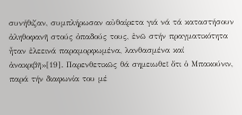συνήθιζαν, συμπλήρωσαν αὐθαίρετα γιά νά τά καταστήσουν ἀληθοφανῆ στούς ὀπαδούς τους, ἐνῶ στήν πραγματικότητα ἦταν ἐλεεινά παραμορφωμένα, λανθασμένα καί ἀνακριβῆ»[19]. Παρενθετικῶς θά σημειωθεῖ ὅτι ὁ Μπακούνιν, παρά τήν διαφωνία του μέ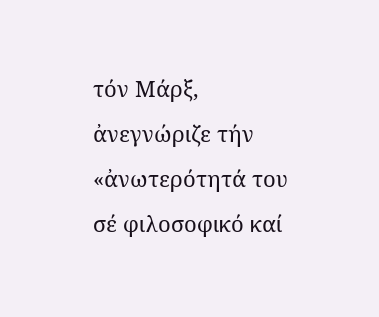τόν Μάρξ, ἀνεγνώριζε τήν «ἀνωτερότητά του σέ φιλοσοφικό καί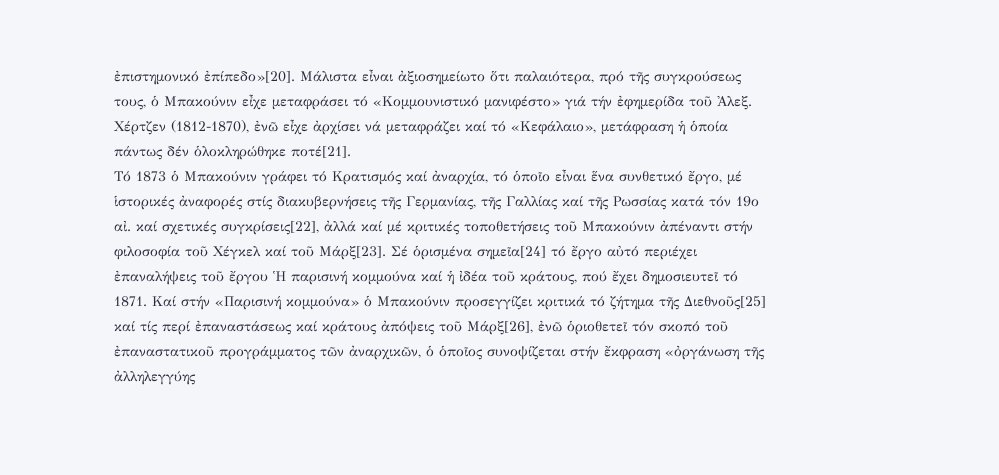ἐπιστημονικό ἐπίπεδο»[20]. Μάλιστα εἶναι ἀξιοσημείωτο ὅτι παλαιότερα, πρό τῆς συγκρούσεως τους, ὁ Μπακούνιν εἶχε μεταφράσει τό «Κομμουνιστικό μανιφέστο» γιά τήν ἐφημερίδα τοῦ Ἀλεξ. Χέρτζεν (1812-1870), ἐνῶ εἶχε ἀρχίσει νά μεταφράζει καί τό «Κεφάλαιο», μετάφραση ἡ ὁποία πάντως δέν ὁλοκληρώθηκε ποτέ[21].
Τό 1873 ὁ Μπακούνιν γράφει τό Κρατισμός καί ἀναρχία, τό ὁποῖο εἶναι ἕνα συνθετικό ἔργο, μέ ἱστορικές ἀναφορές στίς διακυβερνήσεις τῆς Γερμανίας, τῆς Γαλλίας καί τῆς Ρωσσίας κατά τόν 19ο αἰ. καί σχετικές συγκρίσεις[22], ἀλλά καί μέ κριτικές τοποθετήσεις τοῦ Μπακούνιν ἀπέναντι στήν φιλοσοφία τοῦ Χέγκελ καί τοῦ Μάρξ[23]. Σέ ὁρισμένα σημεῖα[24] τό ἔργο αὐτό περιέχει ἐπαναλήψεις τοῦ ἔργου Ἡ παρισινή κομμούνα καί ἡ ἰδέα τοῦ κράτους, πού ἔχει δημοσιευτεῖ τό 1871. Καί στήν «Παρισινή κομμούνα» ὁ Μπακούνιν προσεγγίζει κριτικά τό ζήτημα τῆς Διεθνοῦς[25] καί τίς περί ἐπαναστάσεως καί κράτους ἀπόψεις τοῦ Μάρξ[26], ἐνῶ ὁριοθετεῖ τόν σκοπό τοῦ ἐπαναστατικοῦ προγράμματος τῶν ἀναρχικῶν, ὁ ὁποῖος συνοψίζεται στήν ἔκφραση «ὀργάνωση τῆς ἀλληλεγγύης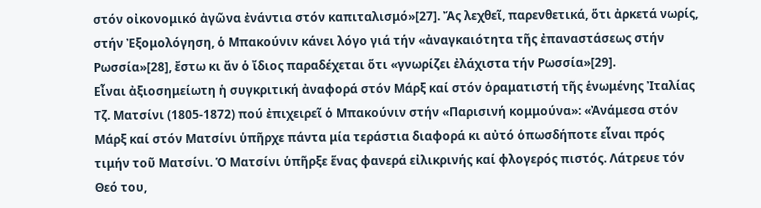στόν οἰκονομικό ἀγῶνα ἐνάντια στόν καπιταλισμό»[27]. Ἄς λεχθεῖ, παρενθετικά, ὅτι ἀρκετά νωρίς, στήν Ἐξομολόγηση, ὁ Μπακούνιν κάνει λόγο γιά τήν «ἀναγκαιότητα τῆς ἐπαναστάσεως στήν Ρωσσία»[28], ἔστω κι ἄν ὁ ἴδιος παραδέχεται ὅτι «γνωρίζει ἐλάχιστα τήν Ρωσσία»[29].
Εἶναι ἀξιοσημείωτη ἡ συγκριτική ἀναφορά στόν Μάρξ καί στόν ὁραματιστή τῆς ἑνωμένης Ἰταλίας Τζ. Ματσίνι (1805-1872) πού ἐπιχειρεῖ ὁ Μπακούνιν στήν «Παρισινή κομμούνα»: «Ἀνάμεσα στόν Μάρξ καί στόν Ματσίνι ὑπῆρχε πάντα μία τεράστια διαφορά κι αὐτό ὁπωσδήποτε εἶναι πρός τιμήν τοῦ Ματσίνι. Ὁ Ματσίνι ὑπῆρξε ἕνας φανερά εἰλικρινής καί φλογερός πιστός. Λάτρευε τόν Θεό του,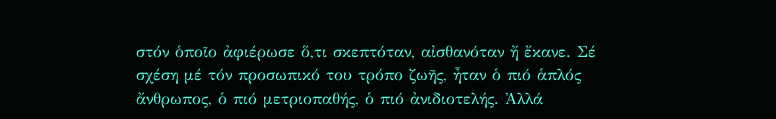στόν ὁποῖο ἀφιέρωσε ὅ,τι σκεπτόταν, αἰσθανόταν ἤ ἔκανε. Σέ σχέση μέ τόν προσωπικό του τρόπο ζωῆς, ἦταν ὁ πιό ἁπλός ἄνθρωπος, ὁ πιό μετριοπαθής, ὁ πιό ἀνιδιοτελής. Ἀλλά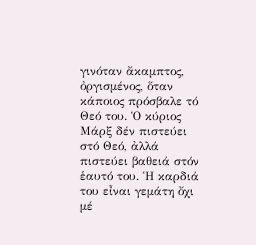γινόταν ἄκαμπτος, ὀργισμένος, ὅταν κάποιος πρόσβαλε τό Θεό του. Ὁ κύριος Μάρξ δέν πιστεύει στό Θεό, ἀλλά πιστεύει βαθειά στόν ἑαυτό του. Ἡ καρδιά του εἶναι γεμάτη ὄχι μέ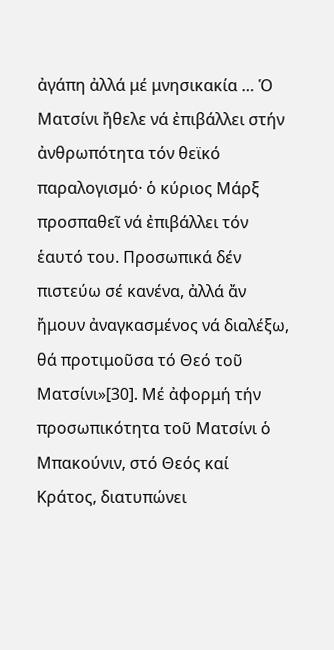ἀγάπη ἀλλά μέ μνησικακία … Ὁ Ματσίνι ἤθελε νά ἐπιβάλλει στήν ἀνθρωπότητα τόν θεϊκό παραλογισμό· ὁ κύριος Μάρξ προσπαθεῖ νά ἐπιβάλλει τόν ἑαυτό του. Προσωπικά δέν πιστεύω σέ κανένα, ἀλλά ἄν ἤμουν ἀναγκασμένος νά διαλέξω, θά προτιμοῦσα τό Θεό τοῦ Ματσίνι»[30]. Μέ ἀφορμή τήν προσωπικότητα τοῦ Ματσίνι ὁ Μπακούνιν, στό Θεός καί Κράτος, διατυπώνει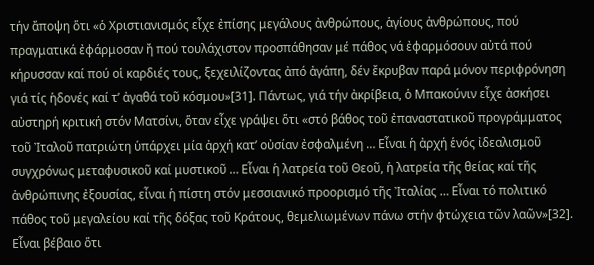τήν ἄποψη ὅτι «ὁ Χριστιανισμός εἶχε ἐπίσης μεγάλους ἀνθρώπους, ἁγίους ἀνθρώπους, πού πραγματικά ἐφάρμοσαν ἤ πού τουλάχιστον προσπάθησαν μέ πάθος νά ἐφαρμόσουν αὐτά πού κήρυσσαν καί πού οἱ καρδιές τους, ξεχειλίζοντας ἀπό ἀγάπη, δέν ἔκρυβαν παρά μόνον περιφρόνηση γιά τίς ἡδονές καί τ’ ἀγαθά τοῦ κόσμου»[31]. Πάντως, γιά τήν ἀκρίβεια, ὁ Μπακούνιν εἶχε ἀσκήσει αὐστηρή κριτική στόν Ματσίνι, ὅταν εἶχε γράψει ὅτι «στό βάθος τοῦ ἐπαναστατικοῦ προγράμματος τοῦ Ἰταλοῦ πατριώτη ὑπάρχει μία ἀρχή κατ’ οὐσίαν ἐσφαλμένη … Εἶναι ἡ ἀρχή ἑνός ἰδεαλισμοῦ συγχρόνως μεταφυσικοῦ καί μυστικοῦ … Εἶναι ἡ λατρεία τοῦ Θεοῦ, ἡ λατρεία τῆς θείας καί τῆς ἀνθρώπινης ἐξουσίας, εἶναι ἡ πίστη στόν μεσσιανικό προορισμό τῆς Ἰταλίας … Εἶναι τό πολιτικό πάθος τοῦ μεγαλείου καί τῆς δόξας τοῦ Κράτους, θεμελιωμένων πάνω στήν φτώχεια τῶν λαῶν»[32]. Εἶναι βέβαιο ὅτι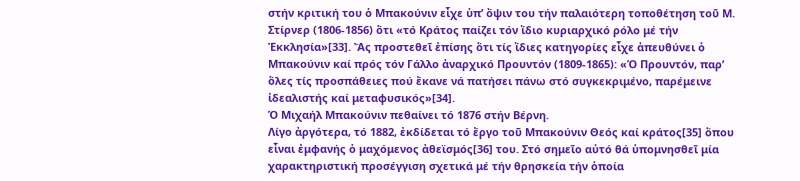στήν κριτική του ὁ Μπακούνιν εἶχε ὑπ’ ὄψιν του τήν παλαιότερη τοποθέτηση τοῦ Μ. Στίρνερ (1806-1856) ὅτι «τό Κράτος παίζει τόν ἴδιο κυριαρχικό ρόλο μέ τήν Ἐκκλησία»[33]. Ἄς προστεθεῖ ἐπίσης ὅτι τίς ἴδιες κατηγορίες εἶχε ἀπευθύνει ὁ Μπακούνιν καί πρός τόν Γάλλο ἀναρχικό Προυντόν (1809-1865): «Ὁ Προυντόν, παρ’ ὅλες τίς προσπάθειες πού ἔκανε νά πατήσει πάνω στό συγκεκριμένο, παρέμεινε ἰδεαλιστής καί μεταφυσικός»[34].
Ὁ Μιχαήλ Μπακούνιν πεθαίνει τό 1876 στήν Βέρνη.
Λίγο ἀργότερα, τό 1882, ἐκδίδεται τό ἔργο τοῦ Μπακούνιν Θεός καί κράτος[35] ὅπου εἶναι ἐμφανής ὁ μαχόμενος ἀθεϊσμός[36] του. Στό σημεῖο αὐτό θά ὑπομνησθεῖ μία χαρακτηριστική προσέγγιση σχετικά μέ τήν θρησκεία τήν ὁποία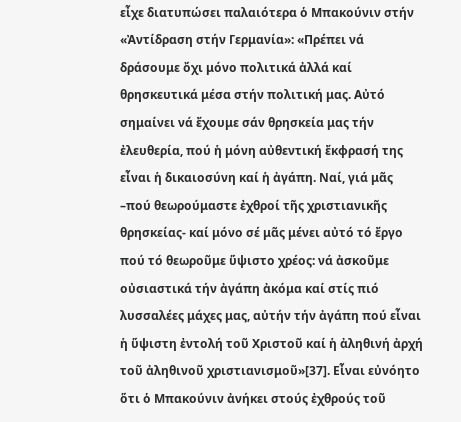εἶχε διατυπώσει παλαιότερα ὁ Μπακούνιν στήν «Ἀντίδραση στήν Γερμανία»: «Πρέπει νά δράσουμε ὄχι μόνο πολιτικά ἀλλά καί θρησκευτικά μέσα στήν πολιτική μας. Αὐτό σημαίνει νά ἔχουμε σάν θρησκεία μας τήν ἐλευθερία, πού ἡ μόνη αὐθεντική ἔκφρασή της εἶναι ἡ δικαιοσύνη καί ἡ ἀγάπη. Ναί, γιά μᾶς –πού θεωρούμαστε ἐχθροί τῆς χριστιανικῆς θρησκείας- καί μόνο σέ μᾶς μένει αὐτό τό ἔργο πού τό θεωροῦμε ὕψιστο χρέος: νά ἀσκοῦμε οὐσιαστικά τήν ἀγάπη ἀκόμα καί στίς πιό λυσσαλέες μάχες μας, αὐτήν τήν ἀγάπη πού εἶναι ἡ ὕψιστη ἐντολή τοῦ Χριστοῦ καί ἡ ἀληθινή ἀρχή τοῦ ἀληθινοῦ χριστιανισμοῦ»[37]. Εἶναι εὐνόητο ὅτι ὁ Μπακούνιν ἀνήκει στούς ἐχθρούς τοῦ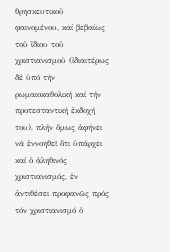θρησκευτικοῦ φαινομένου, καί βεβαίως τοῦ ἴδιου τοῦ χριστιανισμοῦ (ἰδιαιτέρως δέ ὑπό τήν ρωμαιοκαθολική καί τήν προτεσταντική ἐκδοχή του), πλήν ὅμως ἀφήνει νά ἐννοηθεῖ ὅτι ὑπάρχει καί ὁ ἀληθινός χριστιανισμός, ἐν ἀντιθέσει προφανῶς πρός τόν χριστιανισμό ὁ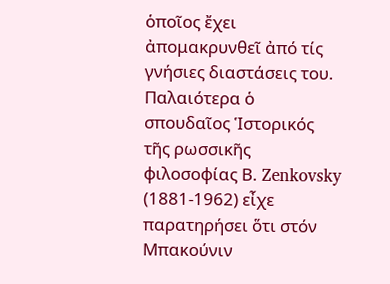ὁποῖος ἔχει ἀπομακρυνθεῖ ἀπό τίς γνήσιες διαστάσεις του. Παλαιότερα ὁ σπουδαῖος Ἱστορικός τῆς ρωσσικῆς φιλοσοφίας Β. Zenkovsky (1881-1962) εἶχε παρατηρήσει ὅτι στόν Μπακούνιν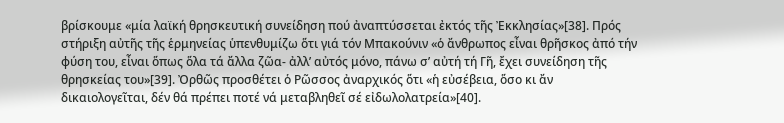βρίσκουμε «μία λαϊκή θρησκευτική συνείδηση πού ἀναπτύσσεται ἐκτός τῆς Ἐκκλησίας»[38]. Πρός στήριξη αὐτῆς τῆς ἑρμηνείας ὑπενθυμίζω ὅτι γιά τόν Μπακούνιν «ὁ ἄνθρωπος εἶναι θρῆσκος ἀπό τήν φύση του, εἶναι ὅπως ὅλα τά ἄλλα ζῶα- ἀλλ’ αὐτός μόνο, πάνω σ’ αὐτή τή Γῆ, ἔχει συνείδηση τῆς θρησκείας του»[39]. Ὀρθῶς προσθέτει ὁ Ρῶσσος ἀναρχικός ὅτι «ἡ εὐσέβεια, ὅσο κι ἄν δικαιολογεῖται, δέν θά πρέπει ποτέ νά μεταβληθεῖ σέ εἰδωλολατρεία»[40].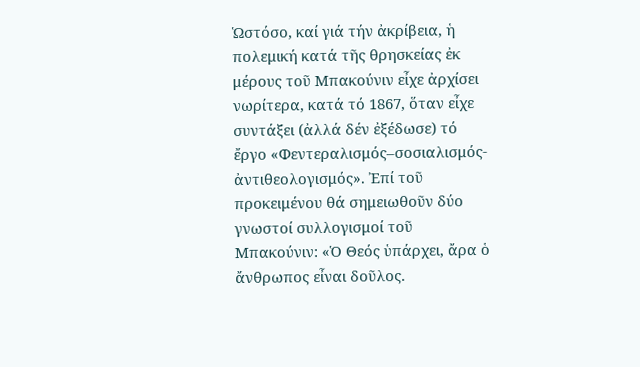Ὡστόσο, καί γιά τήν ἀκρίβεια, ἡ πολεμική κατά τῆς θρησκείας ἐκ μέρους τοῦ Μπακούνιν εἶχε ἀρχίσει νωρίτερα, κατά τό 1867, ὅταν εἶχε συντάξει (ἀλλά δέν ἐξέδωσε) τό ἔργο «Φεντεραλισμός–σοσιαλισμός-ἀντιθεολογισμός». Ἐπί τοῦ προκειμένου θά σημειωθοῦν δύο γνωστοί συλλογισμοί τοῦ Μπακούνιν: «Ὁ Θεός ὑπάρχει, ἄρα ὁ ἄνθρωπος εἶναι δοῦλος.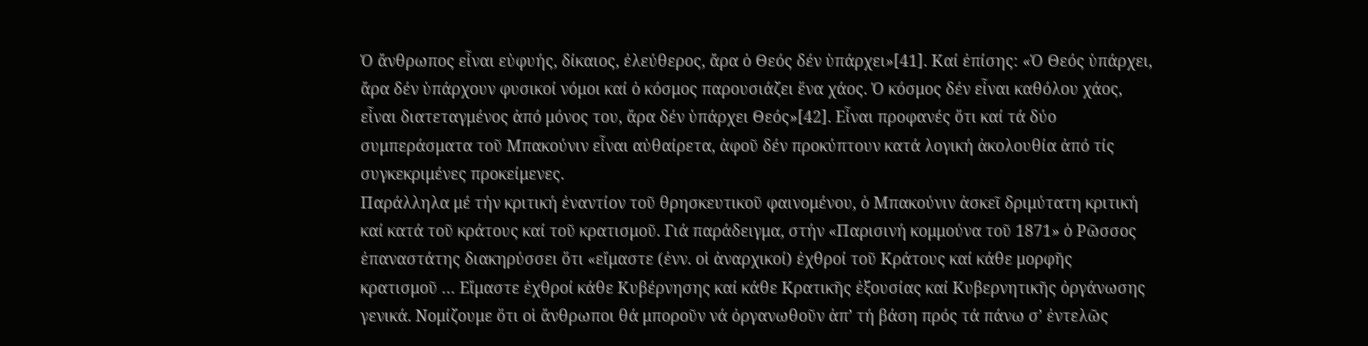Ὁ ἄνθρωπος εἶναι εὐφυής, δίκαιος, ἐλεύθερος, ἄρα ὁ Θεός δέν ὑπάρχει»[41]. Καί ἐπίσης: «Ὁ Θεός ὑπάρχει, ἄρα δέν ὑπάρχουν φυσικοί νόμοι καί ὁ κόσμος παρουσιάζει ἕνα χάος. Ὁ κόσμος δέν εἶναι καθόλου χάος, εἶναι διατεταγμένος ἀπό μόνος του, ἄρα δέν ὑπάρχει Θεός»[42]. Εἶναι προφανές ὅτι καί τά δύο συμπεράσματα τοῦ Μπακούνιν εἶναι αὐθαίρετα, ἀφοῦ δέν προκύπτουν κατά λογική ἀκολουθία ἀπό τίς συγκεκριμένες προκείμενες.
Παράλληλα μέ τήν κριτική ἐναντίον τοῦ θρησκευτικοῦ φαινομένου, ὁ Μπακούνιν ἀσκεῖ δριμύτατη κριτική καί κατά τοῦ κράτους καί τοῦ κρατισμοῦ. Γιά παράδειγμα, στήν «Παρισινή κομμούνα τοῦ 1871» ὁ Ρῶσσος ἐπαναστάτης διακηρύσσει ὅτι «εἴμαστε (ἐνν. οἱ ἀναρχικοί) ἐχθροί τοῦ Κράτους καί κάθε μορφῆς κρατισμοῦ … Εἴμαστε ἐχθροί κάθε Κυβέρνησης καί κάθε Κρατικῆς ἐξουσίας καί Κυβερνητικῆς ὀργάνωσης γενικά. Νομίζουμε ὅτι οἱ ἄνθρωποι θά μποροῦν νά ὀργανωθοῦν ἀπ’ τή βάση πρός τά πάνω σ’ ἐντελῶς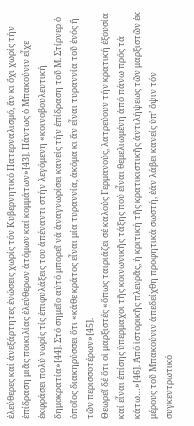ἐλεύθερες καί ἀνεξάρτητες ἑνώσεις χωρίς τόν Κυβερνητικό Πατερναλισμό, ἄν κι ὄχι χωρίς τήν ἐπίδραση μιᾶς ποικιλίας ἐλεύθερων ἀτόμων καί κομμάτων»[43]. Πάντως ὁ Μπακούνιν εἶχε ἐκφράσει πολύ νωρίς τίς ἐπιφυλάξεις του ἀπέναντι στήν λεγόμενη «κοινοβουλευτική δημοκρατία»[44]. Στό σημεῖο αὐτό μπορεῖ νά ἀναγνωρίσει κανείς τήν ἐπίδραση τοῦ Μ. Στίρνερ ὁ ὁποῖος διακηρύσσει ὅτι «κάθε κράτος εἶναι μία τυραννία, ἀκόμα κι ἄν εἶναι τυραννία τοῦ ἑνός ἤ τῶν περισσοτέρων»[45].
Θεωρεῖ δέ ὅτι οἱ μαρξιστές «ὅπως ταιριάζει σέ καλούς Γερμανούς, λατρεύουν τήν κρατική ἐξουσία καί εἶναι ἐπίσης ὑπερμαχοι τῆς κοινωνικῆς τάξης πού εἶναι θεμελιωμένη ἀπό πάνω πρός τά κάτω…»[46]. Ἀπό ἱστορικῆς πλευρᾶς, ἡ κριτική τῆς κρατικιστικῆς ἀντιλήψεως τῶν μαρξιστῶν ἐκ μέρους τοῦ Μπακούνιν ἀπεδείχθη προφητικά σωστή, ἐάν λάβει κανείς ὑπ’ ὄψιν τόν συγκεντρωτικό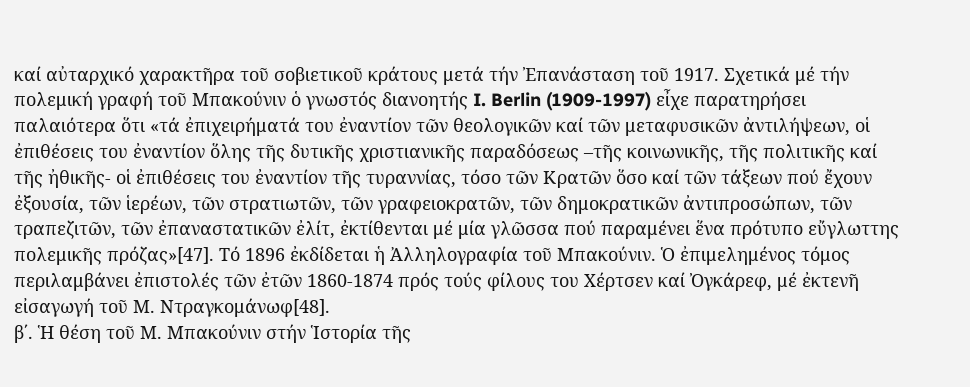καί αὐταρχικό χαρακτῆρα τοῦ σοβιετικοῦ κράτους μετά τήν Ἐπανάσταση τοῦ 1917. Σχετικά μέ τήν πολεμική γραφή τοῦ Μπακούνιν ὁ γνωστός διανοητής I. Berlin (1909-1997) εἶχε παρατηρήσει παλαιότερα ὅτι «τά ἐπιχειρήματά του ἐναντίον τῶν θεολογικῶν καί τῶν μεταφυσικῶν ἀντιλήψεων, οἱ ἐπιθέσεις του ἐναντίον ὅλης τῆς δυτικῆς χριστιανικῆς παραδόσεως –τῆς κοινωνικῆς, τῆς πολιτικῆς καί τῆς ἠθικῆς- οἱ ἐπιθέσεις του ἐναντίον τῆς τυραννίας, τόσο τῶν Κρατῶν ὅσο καί τῶν τάξεων πού ἔχουν ἐξουσία, τῶν ἱερέων, τῶν στρατιωτῶν, τῶν γραφειοκρατῶν, τῶν δημοκρατικῶν ἀντιπροσώπων, τῶν τραπεζιτῶν, τῶν ἐπαναστατικῶν ἐλίτ, ἐκτίθενται μέ μία γλῶσσα πού παραμένει ἕνα πρότυπο εὔγλωττης πολεμικῆς πρόζας»[47]. Τό 1896 ἐκδίδεται ἡ Ἀλληλογραφία τοῦ Μπακούνιν. Ὁ ἐπιμελημένος τόμος περιλαμβάνει ἐπιστολές τῶν ἐτῶν 1860-1874 πρός τούς φίλους του Χέρτσεν καί Ὀγκάρεφ, μέ ἐκτενῆ εἰσαγωγή τοῦ Μ. Ντραγκομάνωφ[48].
β΄. Ἡ θέση τοῦ Μ. Μπακούνιν στήν Ἱστορία τῆς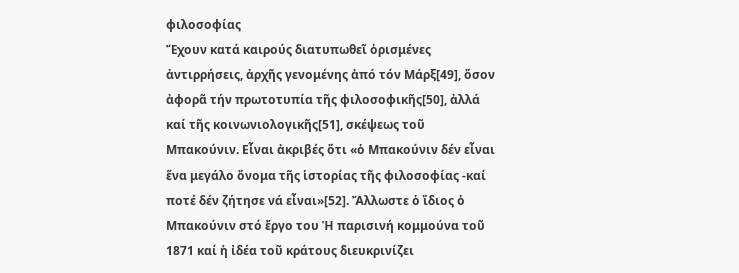φιλοσοφίας
Ἔχουν κατά καιρούς διατυπωθεῖ ὁρισμένες ἀντιρρήσεις, ἀρχῆς γενομένης ἀπό τόν Μάρξ[49], ὅσον ἀφορᾶ τήν πρωτοτυπία τῆς φιλοσοφικῆς[50], ἀλλά καί τῆς κοινωνιολογικῆς[51], σκέψεως τοῦ Μπακούνιν. Εἶναι ἀκριβές ὅτι «ὁ Μπακούνιν δέν εἶναι ἕνα μεγάλο ὄνομα τῆς ἱστορίας τῆς φιλοσοφίας -καί ποτέ δέν ζήτησε νά εἶναι»[52]. Ἄλλωστε ὁ ἴδιος ὁ Μπακούνιν στό ἔργο του Ἡ παρισινή κομμούνα τοῦ 1871 καί ἡ ἰδέα τοῦ κράτους διευκρινίζει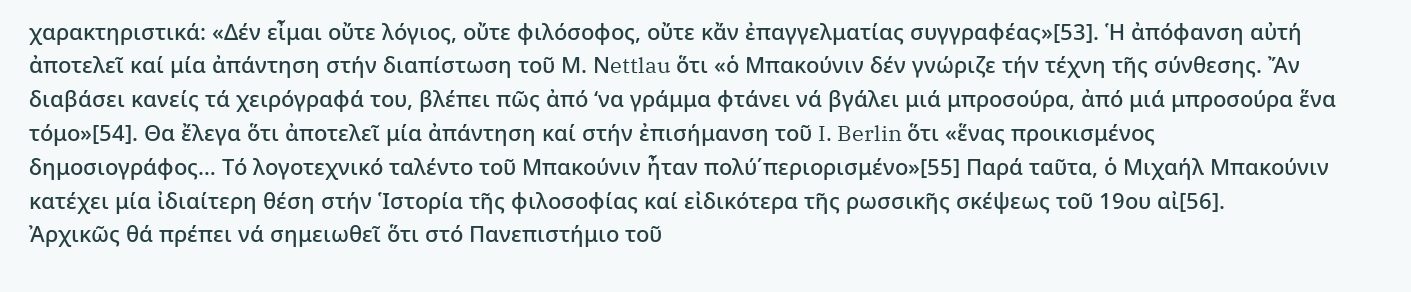χαρακτηριστικά: «Δέν εἶμαι οὔτε λόγιος, οὔτε φιλόσοφος, οὔτε κἄν ἐπαγγελματίας συγγραφέας»[53]. Ἡ ἀπόφανση αὐτή ἀποτελεῖ καί μία ἀπάντηση στήν διαπίστωση τοῦ Μ. Νettlau ὅτι «ὁ Μπακούνιν δέν γνώριζε τήν τέχνη τῆς σύνθεσης. Ἄν διαβάσει κανείς τά χειρόγραφά του, βλέπει πῶς ἀπό ‘να γράμμα φτάνει νά βγάλει μιά μπροσούρα, ἀπό μιά μπροσούρα ἕνα τόμο»[54]. Θα ἔλεγα ὅτι ἀποτελεῖ μία ἀπάντηση καί στήν ἐπισήμανση τοῦ I. Berlin ὅτι «ἕνας προικισμένος δημοσιογράφος… Τό λογοτεχνικό ταλέντο τοῦ Μπακούνιν ἦταν πολύ΄περιορισμένο»[55] Παρά ταῦτα, ὁ Μιχαήλ Μπακούνιν κατέχει μία ἰδιαίτερη θέση στήν Ἱστορία τῆς φιλοσοφίας καί εἰδικότερα τῆς ρωσσικῆς σκέψεως τοῦ 19ου αἰ[56].
Ἀρχικῶς θά πρέπει νά σημειωθεῖ ὅτι στό Πανεπιστήμιο τοῦ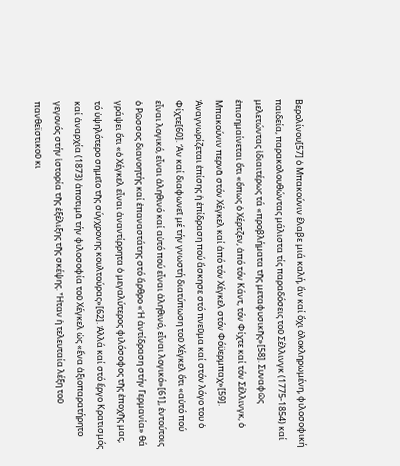Βερολίνου[57] ὁ Μπακούνιν ἔλαβε μιά καλή, ἄν καί ὄχι ὁλοκληρωμένη, φιλοσοφική παιδεία, παρακολουθώντας μάλιστα τίς παραδόσεις τοῦ Σέλλινγκ (1775-1854) καί μελετώντας ἰδιαιτέρως τά «προβλήματα τῆς μεταφυσικῆς»[58]. Συναφῶς ἐπισημαίνεται ὅτι «ὅπως ὁ Χέρτζεν, ἀπό τόν Κάντ, τόν Φίχτε καί τόν Σέλλινγκ, ὁ Μπακούνιν περνᾶ στόν Χέγκελ καί ἀπό τόν Χέγκελ στόν Φόϋερμπαχ»[59]. Ἀναγνωρίζεται ἐπίσης ἡ ἐπίδραση πού ἄσκησε στό πνεῦμα καί στόν λόγο του ὁ Φίχτε[60]. Ἄν καί διαφωνεῖ μέ τήν γνωστή διατύπωση τοῦ Χέγκελ ὅτι «αὐτό πού εἶναι λογικό, εἶναι ἀληθινό καί αὐτό πού εἶναι ἀληθινό, εἶναι λογικό»[61], ἐντούτοις ὁ Ρῶσσος διανοητής καί ἐπαναστάτης στό ἄρθρο «Ἡ ἀντίδραση στήν Γερμανία» θά γράψει ὅτι «ὁ Χέγκελ εἶναι ἀναντίρρητα ὁ μεγαλύτερος φιλόσοφος τῆς ἐποχῆς μας, τό ὑψηλότερο σημεῖο τῆς σύγχρονης κουλτούρας»[62]. Ἀλλά καί στό ἔργο Κρατισμός καί ἀναρχία (1873) ἀποτιμᾶ τήν φιλοσοφία τοῦ Χέγκελ ὡς «ἕνα ἀξιοπαρατήρητο γεγονός στήν ἱστορία τῆς ἐξέλιξης τῆς σκέψης. Ἦταν ἡ τελευταία λέξη τοῦ πανθεϊστικοῦ κι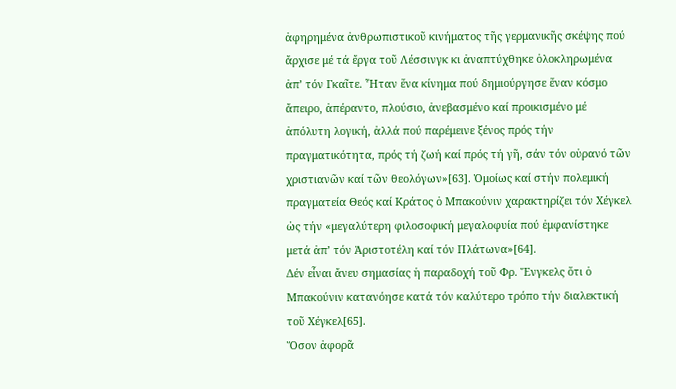ἀφηρημένα ἀνθρωπιστικοῦ κινήματος τῆς γερμανικῆς σκέψης πού ἄρχισε μέ τά ἔργα τοῦ Λέσσινγκ κι ἀναπτύχθηκε ὁλοκληρωμένα ἀπ’ τόν Γκαῖτε. Ἦταν ἕνα κίνημα πού δημιούργησε ἕναν κόσμο ἄπειρο, ἀπέραντο, πλούσιο, ἀνεβασμένο καί προικισμένο μέ ἀπόλυτη λογική, ἀλλά πού παρέμεινε ξένος πρός τήν πραγματικότητα, πρός τή ζωή καί πρός τή γῆ, σάν τόν οὐρανό τῶν χριστιανῶν καί τῶν θεολόγων»[63]. Ὁμοίως καί στήν πολεμική πραγματεία Θεός καί Κράτος ὁ Μπακούνιν χαρακτηρίζει τόν Χέγκελ ὡς τήν «μεγαλύτερη φιλοσοφική μεγαλοφυία πού ἐμφανίστηκε μετά ἀπ’ τόν Ἀριστοτέλη καί τόν Πλάτωνα»[64].
Δέν εἶναι ἄνευ σημασίας ἡ παραδοχή τοῦ Φρ. Ἔνγκελς ὅτι ὁ Μπακούνιν κατανόησε κατά τόν καλύτερο τρόπο τήν διαλεκτική τοῦ Χέγκελ[65].
Ὅσον ἀφορᾶ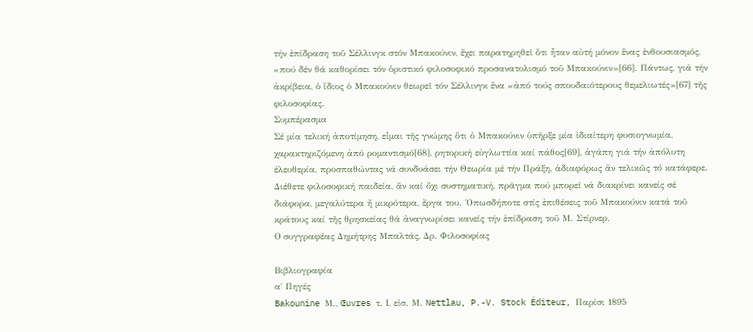τήν ἐπίδραση τοῦ Σέλλινγκ στόν Μπακούνιν, ἔχει παρατηρηθεῖ ὅτι ἦταν αὐτή μόνον ἕνας ἐνθουσιασμός, «πού δέν θά καθορίσει τόν ὁριστικό φιλοσοφικό προσανατολισμό τοῦ Μπακούνιν»[66]. Πάντως, γιά τήν ἀκρίβεια, ὁ ἴδιος ὁ Μπακούνιν θεωρεῖ τόν Σέλλινγκ ἕνα «ἀπό τούς σπουδαιότερους θεμελιωτές»[67] τῆς φιλοσοφίας.
Συμπέρασμα
Σέ μία τελική ἀποτίμηση, εἶμαι τῆς γνώμης ὅτι ὁ Μπακούνιν ὑπῆρξε μία ἰδιαίτερη φυσιογνωμία, χαρακτηριζόμενη ἀπό ρομαντισμό[68], ρητορική εὐγλωττία καί πάθος[69], ἀγάπη γιά τήν ἀπόλυτη ἐλευθερία, προσπαθώντας νά συνδυάσει τήν Θεωρία μέ τήν Πράξη, ἀδιαφόρως ἄν τελικῶς τό κατάφερε. Διέθετε φιλοσοφική παιδεία, ἄν καί ὄχι συστηματική, πρᾶγμα πού μπορεῖ νά διακρίνει κανείς σέ διάφορα, μεγαλύτερα ἤ μικρότερα, ἔργα του. Ὁπωσδήποτε στίς ἐπιθέσεις τοῦ Μπακούνιν κατά τοῦ κράτους καί τῆς θρησκείας θά ἀναγνωρίσει κανείς τήν ἐπίδραση τοῦ Μ. Στίρνερ.
Ο συγγραφέας Δημήτρης Μπαλτάς, Δρ. Φιλοσοφίας

Βιβλιογραφία
α΄ Πηγές
Bakounine Μ., Œuvres τ. Ι, εἰσ. Μ. Nettlau, P.-V. Stock Éditeur, Παρίσι 1895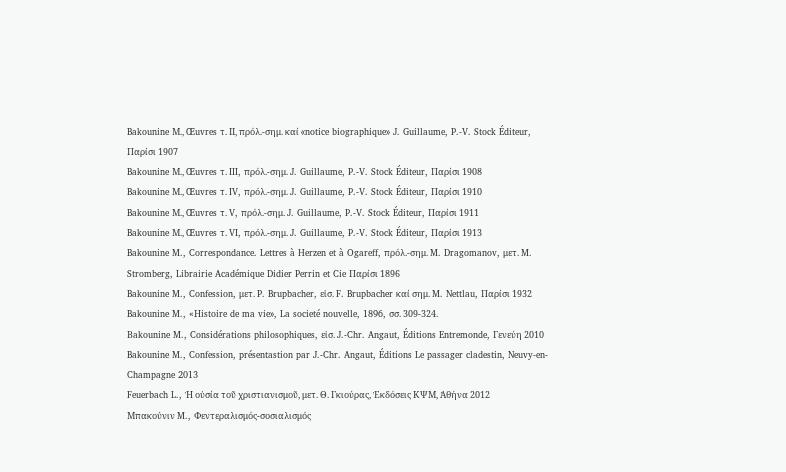Bakounine Μ., Œuvres τ. ΙΙ, πρόλ.-σημ. καί «notice biographique» J. Guillaume, P.-V. Stock Éditeur, Παρίσι 1907
Bakounine Μ., Œuvres τ. III, πρόλ.-σημ. J. Guillaume, P.-V. Stock Éditeur, Παρίσι 1908
Bakounine Μ., Œuvres τ. IV, πρόλ.-σημ. J. Guillaume, P.-V. Stock Éditeur, Παρίσι 1910
Bakounine Μ., Œuvres τ. V, πρόλ.-σημ. J. Guillaume, P.-V. Stock Éditeur, Παρίσι 1911
Bakounine Μ., Œuvres τ. VI, πρόλ.-σημ. J. Guillaume, P.-V. Stock Éditeur, Παρίσι 1913
Bakounine M., Correspondance. Lettres à Herzen et à Ogareff, πρόλ.-σημ. M. Dragomanov, μετ. M. Stromberg, Librairie Académique Didier Perrin et Cie Παρίσι 1896
Bakounine M., Confession, μετ. P. Brupbacher, εἰσ. F. Brupbacher καί σημ. M. Nettlau, Παρίσι 1932
Bakounine M., «Ηistoire de ma vie», La societé nouvelle, 1896, σσ. 309-324.
Βakounine M., Considérations philosophiques, εἰσ. J.-Chr. Angaut, Éditions Entremonde, Γενεύη 2010
Bakounine M., Confession, présentastion par J.-Chr. Angaut, Éditions Le passager cladestin, Neuvy-en-Champagne 2013
Feuerbach L., Ἡ οὐσία τοῦ χριστιανισμοῦ, μετ. Θ. Γκιούρας, Ἐκδόσεις ΚΨΜ, Ἀθήνα 2012
Μπακούνιν M., Φεντεραλισμός-σοσιαλισμός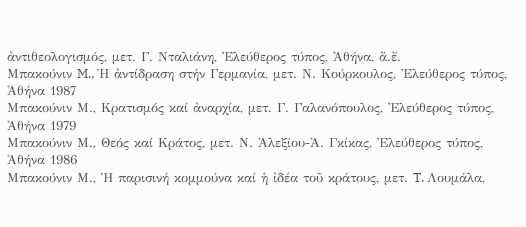ἀντιθεολογισμός, μετ. Γ. Νταλιάνη, Ἐλεύθερος τύπος, Ἀθήνα, ἄ.ἔ.
Μπακούνιν M., Ἡ ἀντίδραση στήν Γερμανία, μετ. Ν. Κούρκουλος, Ἐλεύθερος τύπος, Ἀθήνα 1987
Μπακούνιν Μ., Κρατισμός καί ἀναρχία, μετ. Γ. Γαλανόπουλος, Ἐλεύθερος τύπος, Ἀθήνα 1979
Μπακούνιν Μ., Θεός καί Κράτος, μετ. Ν. Ἀλεξίου-Ἀ. Γκίκας, Ἐλεύθερος τύπος, Ἀθήνα 1986
Μπακούνιν Μ., Ἡ παρισινή κομμούνα καί ἡ ἰδέα τοῦ κράτους, μετ. T. Λουμάλα,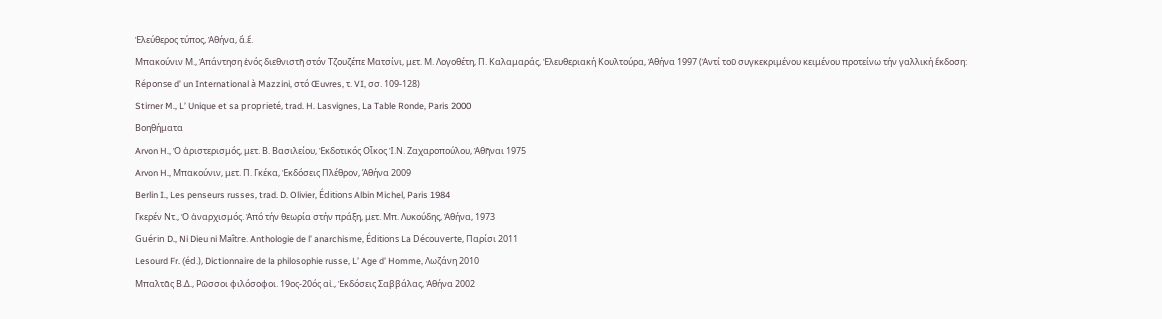Ἐλεύθερος τύπος, Ἀθήνα, ἄ.ἔ.
Μπακούνιν Μ., Ἀπάντηση ἑνός διεθνιστῆ στόν Τζουζέπε Ματσίνι, μετ. Μ. Λογοθέτη, Π. Καλαμαράς, Ἐλευθεριακή Κουλτούρα, Ἀθήνα 1997 (Ἀντί τοῦ συγκεκριμένου κειμένου προτείνω τήν γαλλική ἔκδοση: Réponse d’ un International à Mazzini, στό Œuvres, τ. VI, σσ. 109-128)
Stirner M., L’ Unique et sa proprieté, trad. H. Lasvignes, La Table Ronde, Paris 2000
Βοηθήματα
Arvon H., Ὁ ἀριστερισμός, μετ. Β. Βασιλείου, Ἐκδοτικός Οἶκος Ἰ.Ν. Ζαχαροπούλου, Ἀθῆναι 1975
Arvon H., Mπακούνιν, μετ. Π. Γκέκα, Ἐκδόσεις Πλέθρον, Άθήνα 2009
Berlin I., Les penseurs russes, trad. D. Olivier, Éditions Albin Michel, Paris 1984
Γκερέν Ντ., Ὁ ἀναρχισμός. Ἀπό τήν θεωρία στήν πράξη, μετ. Μπ. Λυκούδης, Ἀθήνα, 1973
Guérin D., Ni Dieu ni Maître. Anthologie de l’ anarchisme, Éditions La Découverte, Παρίσι 2011
Lesourd Fr. (éd.), Dictionnaire de la philosophie russe, L’ Age d’ Homme, Λωζάνη 2010
Μπαλτᾶς Β.Δ., Ρῶσσοι φιλόσοφοι. 19ος-20ός αἰ., Ἐκδόσεις Σαββάλας, Ἀθήνα 2002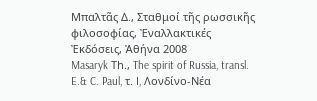Μπαλτᾶς Δ., Σταθμοί τῆς ρωσσικῆς φιλοσοφίας, Ἐναλλακτικές Ἐκδόσεις, Ἀθήνα 2008
Masaryk Τh., The spirit of Russia, transl. E.& C. Paul, τ. I, Λονδίνο-Νέα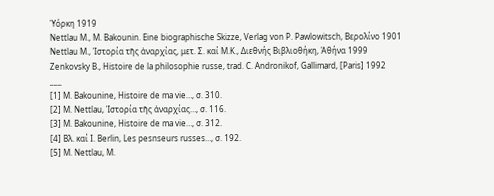Ὑόρκη 1919
Nettlau Μ., M. Bakounin. Eine biographische Skizze, Verlag von P. Pawlowitsch, Βερολίνο 1901
Nettlau M., Ἱστορία τῆς ἀναρχίας, μετ. Σ. καί Μ.Κ., Διεθνής Βιβλιοθήκη, Ἀθήνα 1999
Ζenkovsky B., Histoire de la philosophie russe, trad. C. Andronikof, Gallimard, [Paris] 1992
___
[1] Μ. Bakounine, Histoire de ma vie…, σ. 310.
[2] M. Nettlau, Ἱστορία τῆς ἀναρχίας…, σ. 116.
[3] Μ. Bakounine, Histoire de ma vie…, σ. 312.
[4] Βλ. καί Ι. Berlin, Les pesnseurs russes…, σ. 192.
[5] Μ. Nettlau, M.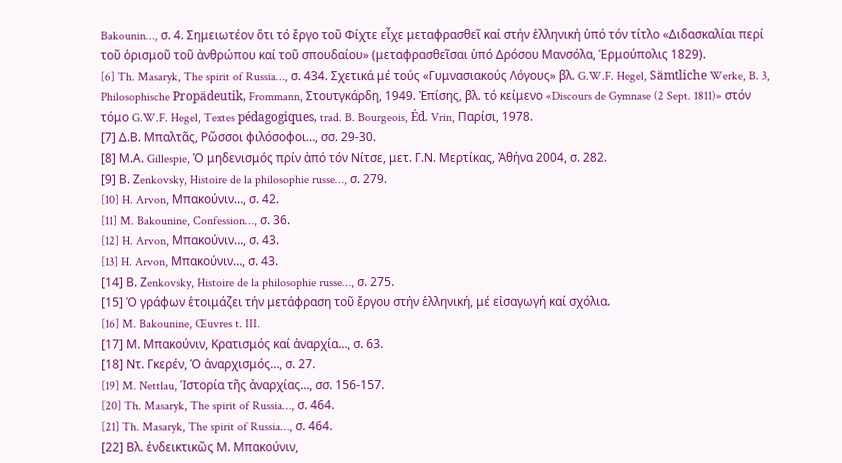Bakounin…, σ. 4. Σημειωτέον ὅτι τό ἔργο τοῦ Φίχτε εἶχε μεταφρασθεῖ καί στήν ἑλληνική ὑπό τόν τίτλο «Διδασκαλίαι περί τοῦ ὁρισμοῦ τοῦ ἀνθρώπου καί τοῦ σπουδαίου» (μεταφρασθεῖσαι ὑπό Δρόσου Μανσόλα, Ἑρμούπολις 1829).
[6] Th. Masaryk, The spirit of Russia…, σ. 434. Σχετικά μέ τούς «Γυμνασιακούς Λόγους» βλ. G.W.F. Hegel, Sämtliche Werke, B. 3, Philosophische Propädeutik, Frommann, Στουτγκάρδη, 1949. Ἐπίσης, βλ. τό κείμενο «Discours de Gymnase (2 Sept. 1811)» στόν τόμο G.W.F. Hegel, Textes pédagogiques, trad. B. Bourgeois, Éd. Vrin, Παρίσι, 1978.
[7] Δ.Β. Μπαλτᾶς, Ρῶσσοι φιλόσοφοι…, σσ. 29-30.
[8] Μ.Α. Gillespie, Ὁ μηδενισμός πρίν ἀπό τόν Νίτσε, μετ. Γ.Ν. Μερτίκας, Ἀθήνα 2004, σ. 282.
[9] Β. Ζenkovsky, Histoire de la philosophie russe…, σ. 279.
[10] H. Arvon, Mπακούνιν…, σ. 42.
[11] M. Bakounine, Confession…, σ. 36.
[12] H. Arvon, Mπακούνιν…, σ. 43.
[13] H. Arvon, Mπακούνιν…, σ. 43.
[14] Β. Ζenkovsky, Histoire de la philosophie russe…, σ. 275.
[15] Ὁ γράφων ἑτοιμάζει τήν μετάφραση τοῦ ἔργου στήν ἑλληνική, μέ εἰσαγωγή καί σχόλια.
[16] M. Bakounine, Œuvres t. III.
[17] Μ. Μπακούνιν, Κρατισμός καί ἀναρχία…, σ. 63.
[18] Ντ. Γκερέν, Ὁ ἀναρχισμός…, σ. 27.
[19] M. Nettlau, Ἱστορία τῆς ἀναρχίας…, σσ. 156-157.
[20] Th. Masaryk, The spirit of Russia…, σ. 464.
[21] Th. Masaryk, The spirit of Russia…, σ. 464.
[22] Βλ. ἐνδεικτικῶς Μ. Μπακούνιν,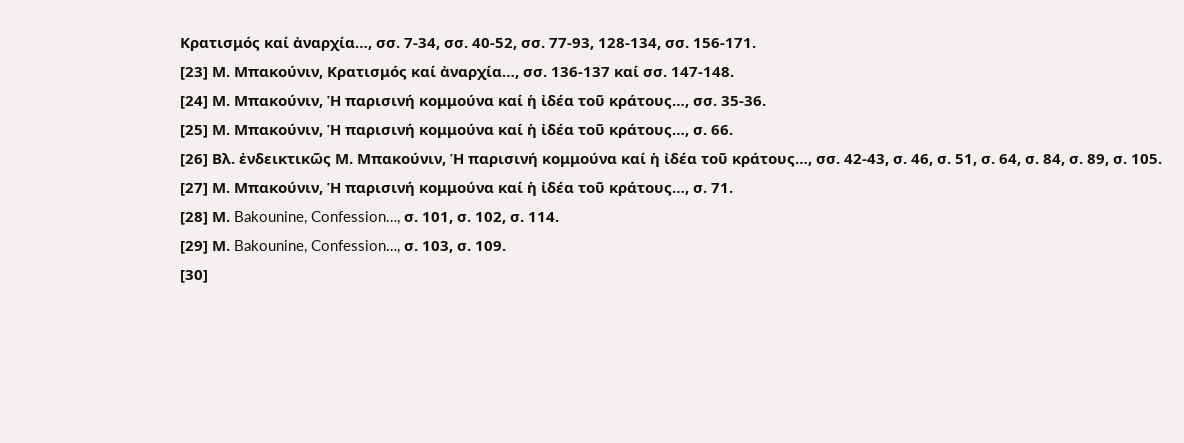Κρατισμός καί ἀναρχία…, σσ. 7-34, σσ. 40-52, σσ. 77-93, 128-134, σσ. 156-171.
[23] Μ. Μπακούνιν, Κρατισμός καί ἀναρχία…, σσ. 136-137 καί σσ. 147-148.
[24] Μ. Μπακούνιν, Ἡ παρισινή κομμούνα καί ἡ ἰδέα τοῦ κράτους…, σσ. 35-36.
[25] Μ. Μπακούνιν, Ἡ παρισινή κομμούνα καί ἡ ἰδέα τοῦ κράτους…, σ. 66.
[26] Βλ. ἐνδεικτικῶς Μ. Μπακούνιν, Ἡ παρισινή κομμούνα καί ἡ ἰδέα τοῦ κράτους…, σσ. 42-43, σ. 46, σ. 51, σ. 64, σ. 84, σ. 89, σ. 105.
[27] Μ. Μπακούνιν, Ἡ παρισινή κομμούνα καί ἡ ἰδέα τοῦ κράτους…, σ. 71.
[28] Μ. Bakounine, Confession…, σ. 101, σ. 102, σ. 114.
[29] Μ. Bakounine, Confession…, σ. 103, σ. 109.
[30]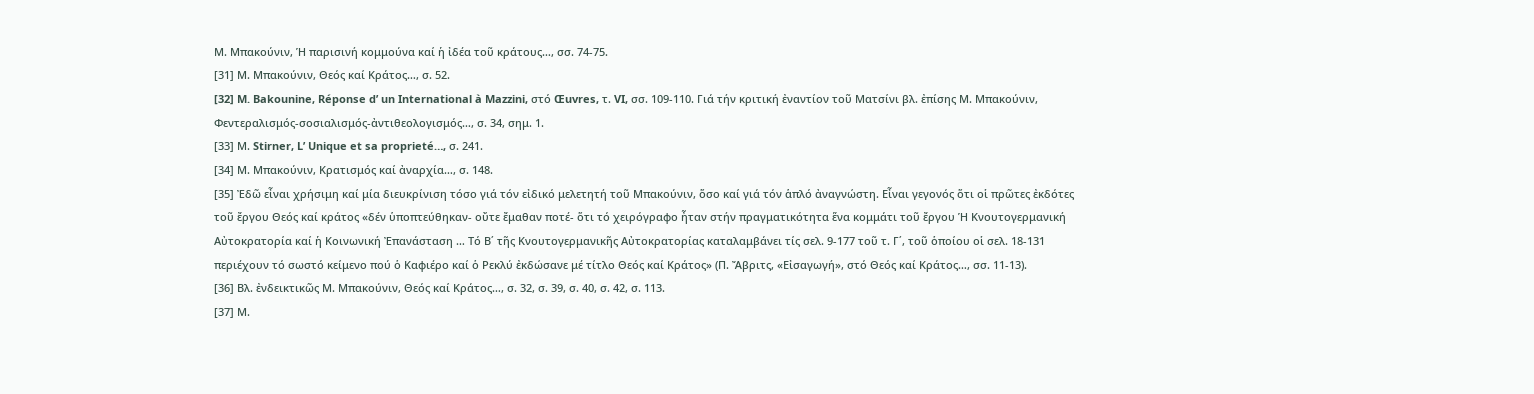Μ. Μπακούνιν, Ἡ παρισινή κομμούνα καί ἡ ἰδέα τοῦ κράτους…, σσ. 74-75.
[31] Μ. Μπακούνιν, Θεός καί Κράτος…, σ. 52.
[32] M. Bakounine, Réponse d’ un International à Mazzini, στό Œuvres, τ. VI, σσ. 109-110. Γιά τήν κριτική ἐναντίον τοῦ Ματσίνι βλ. ἐπίσης Μ. Μπακούνιν, Φεντεραλισμός-σοσιαλισμός-ἀντιθεολογισμός…, σ. 34, σημ. 1.
[33] Μ. Stirner, L’ Unique et sa proprieté…, σ. 241.
[34] Μ. Μπακούνιν, Κρατισμός καί ἀναρχία…, σ. 148.
[35] Ἐδῶ εἶναι χρήσιμη καί μία διευκρίνιση τόσο γιά τόν εἰδικό μελετητή τοῦ Μπακούνιν, ὅσο καί γιά τόν ἁπλό ἀναγνώστη. Εἶναι γεγονός ὅτι οἱ πρῶτες ἐκδότες τοῦ ἔργου Θεός καί κράτος «δέν ὑποπτεύθηκαν- οὔτε ἔμαθαν ποτέ- ὅτι τό χειρόγραφο ἦταν στήν πραγματικότητα ἕνα κομμάτι τοῦ ἔργου Ἡ Κνουτογερμανική Αὐτοκρατορία καί ἡ Κοινωνική Ἐπανάσταση … Τό Β΄ τῆς Κνουτογερμανικῆς Αὐτοκρατορίας καταλαμβάνει τίς σελ. 9-177 τοῦ τ. Γ΄, τοῦ ὁποίου οἱ σελ. 18-131 περιέχουν τό σωστό κείμενο πού ὁ Καφιέρο καί ὁ Ρεκλύ ἐκδώσανε μέ τίτλο Θεός καί Κράτος» (Π. Ἄβριτς, «Εἰσαγωγή», στό Θεός καί Κράτος…, σσ. 11-13).
[36] Βλ. ἐνδεικτικῶς Μ. Μπακούνιν, Θεός καί Κράτος…, σ. 32, σ. 39, σ. 40, σ. 42, σ. 113.
[37] Μ.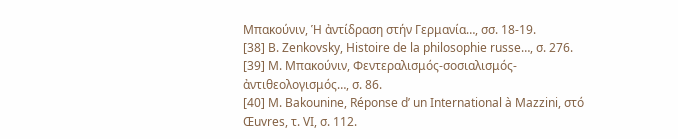Μπακούνιν, Ἡ ἀντίδραση στήν Γερμανία…, σσ. 18-19.
[38] Β. Ζenkovsky, Histoire de la philosophie russe…, σ. 276.
[39] Μ. Μπακούνιν, Φεντεραλισμός-σοσιαλισμός-ἀντιθεολογισμός…, σ. 86.
[40] M. Bakounine, Réponse d’ un International à Mazzini, στό Œuvres, τ. VI, σ. 112.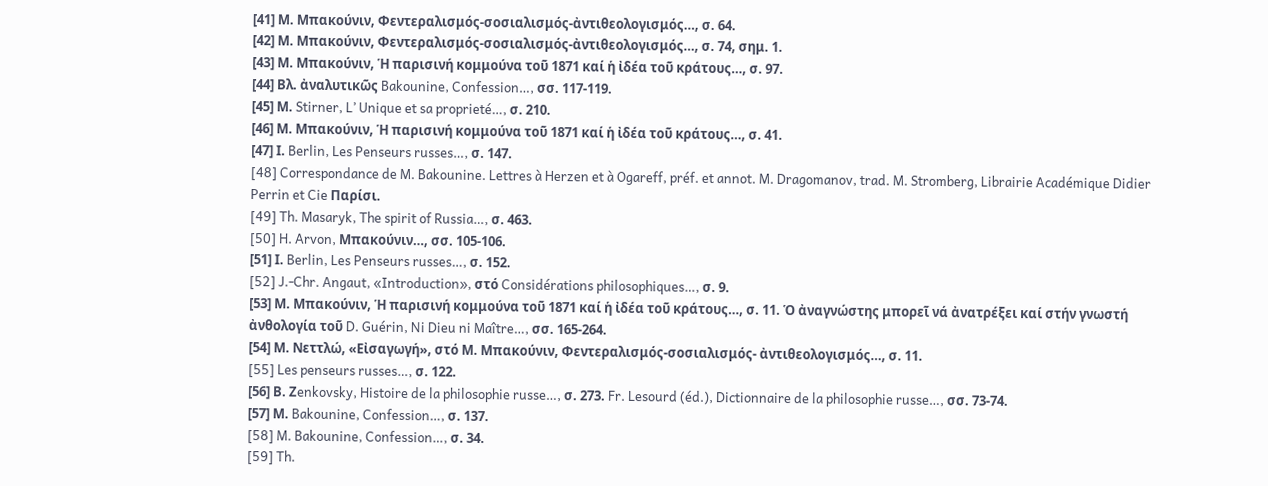[41] Μ. Μπακούνιν, Φεντεραλισμός-σοσιαλισμός-ἀντιθεολογισμός…, σ. 64.
[42] Μ. Μπακούνιν, Φεντεραλισμός-σοσιαλισμός-ἀντιθεολογισμός…, σ. 74, σημ. 1.
[43] Μ. Μπακούνιν, Ἡ παρισινή κομμούνα τοῦ 1871 καί ἡ ἰδέα τοῦ κράτους…, σ. 97.
[44] Βλ. ἀναλυτικῶς Bakounine, Confession…, σσ. 117-119.
[45] Μ. Stirner, L’ Unique et sa proprieté…, σ. 210.
[46] Μ. Μπακούνιν, Ἡ παρισινή κομμούνα τοῦ 1871 καί ἡ ἰδέα τοῦ κράτους…, σ. 41.
[47] Ι. Berlin, Les Penseurs russes…, σ. 147.
[48] Correspondance de M. Bakounine. Lettres à Herzen et à Ogareff, préf. et annot. M. Dragomanov, trad. M. Stromberg, Librairie Académique Didier Perrin et Cie Παρίσι.
[49] Th. Masaryk, The spirit of Russia…, σ. 463.
[50] H. Arvon, Mπακούνιν…, σσ. 105-106.
[51] Ι. Berlin, Les Penseurs russes…, σ. 152.
[52] J.-Chr. Angaut, «Introduction», στό Considérations philosophiques…, σ. 9.
[53] Μ. Μπακούνιν, Ἡ παρισινή κομμούνα τοῦ 1871 καί ἡ ἰδέα τοῦ κράτους…, σ. 11. Ὁ ἀναγνώστης μπορεῖ νά ἀνατρέξει καί στήν γνωστή ἀνθολογία τοῦ D. Guérin, Ni Dieu ni Maître…, σσ. 165-264.
[54] Μ. Νεττλώ, «Εἰσαγωγή», στό Μ. Μπακούνιν, Φεντεραλισμός-σοσιαλισμός- ἀντιθεολογισμός…, σ. 11.
[55] Les penseurs russes…, σ. 122.
[56] Β. Ζenkovsky, Histoire de la philosophie russe…, σ. 273. Fr. Lesourd (éd.), Dictionnaire de la philosophie russe…, σσ. 73-74.
[57] Μ. Bakounine, Confession…, σ. 137.
[58] M. Bakounine, Confession…, σ. 34.
[59] Th.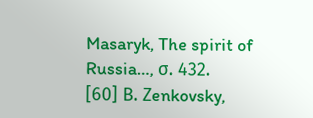Masaryk, The spirit of Russia…, σ. 432.
[60] Β. Ζenkovsky,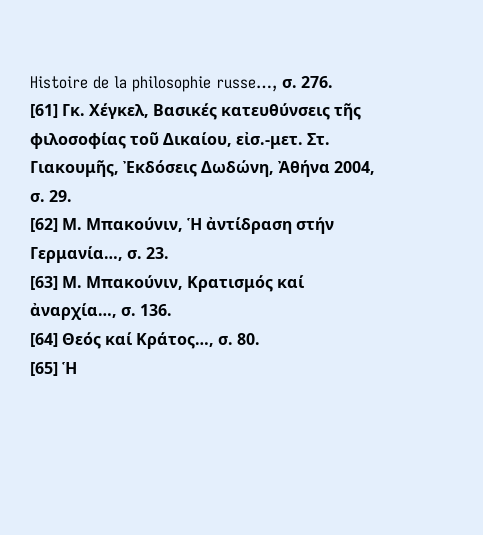Histoire de la philosophie russe…, σ. 276.
[61] Γκ. Χέγκελ, Βασικές κατευθύνσεις τῆς φιλοσοφίας τοῦ Δικαίου, εἰσ.-μετ. Στ. Γιακουμῆς, Ἐκδόσεις Δωδώνη, Ἀθήνα 2004, σ. 29.
[62] Μ. Μπακούνιν, Ἡ ἀντίδραση στήν Γερμανία…, σ. 23.
[63] Μ. Μπακούνιν, Κρατισμός καί ἀναρχία…, σ. 136.
[64] Θεός καί Κράτος…, σ. 80.
[65] Ἡ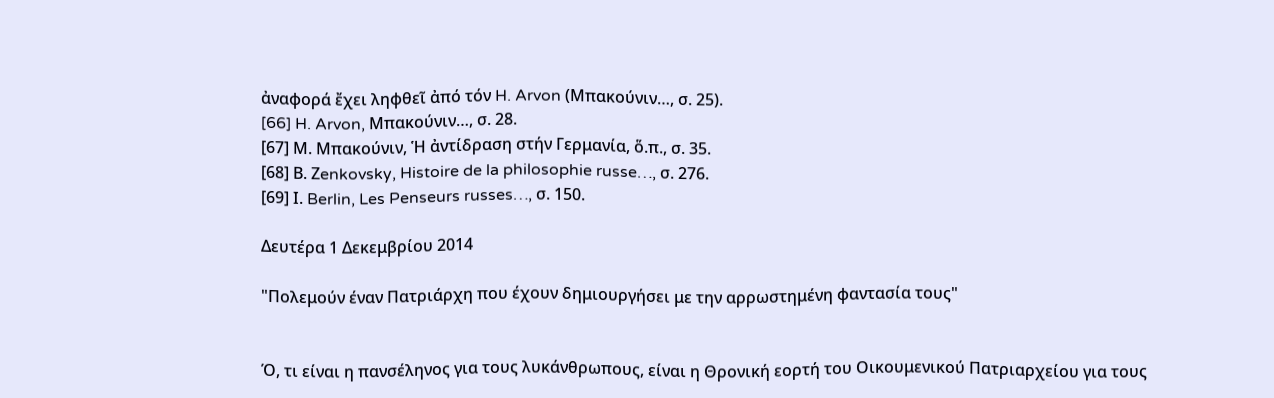ἀναφορά ἔχει ληφθεῖ ἀπό τόν H. Arvon (Μπακούνιν…, σ. 25).
[66] H. Arvon, Mπακούνιν…, σ. 28.
[67] Μ. Μπακούνιν, Ἡ ἀντίδραση στήν Γερμανία, ὅ.π., σ. 35.
[68] Β. Ζenkovsky, Histoire de la philosophie russe…, σ. 276.
[69] Ι. Berlin, Les Penseurs russes…, σ. 150.

Δευτέρα 1 Δεκεμβρίου 2014

"Πολεμούν έναν Πατριάρχη που έχουν δημιουργήσει με την αρρωστημένη φαντασία τους"


Ό, τι είναι η πανσέληνος για τους λυκάνθρωπους, είναι η Θρονική εορτή του Οικουμενικού Πατριαρχείου για τους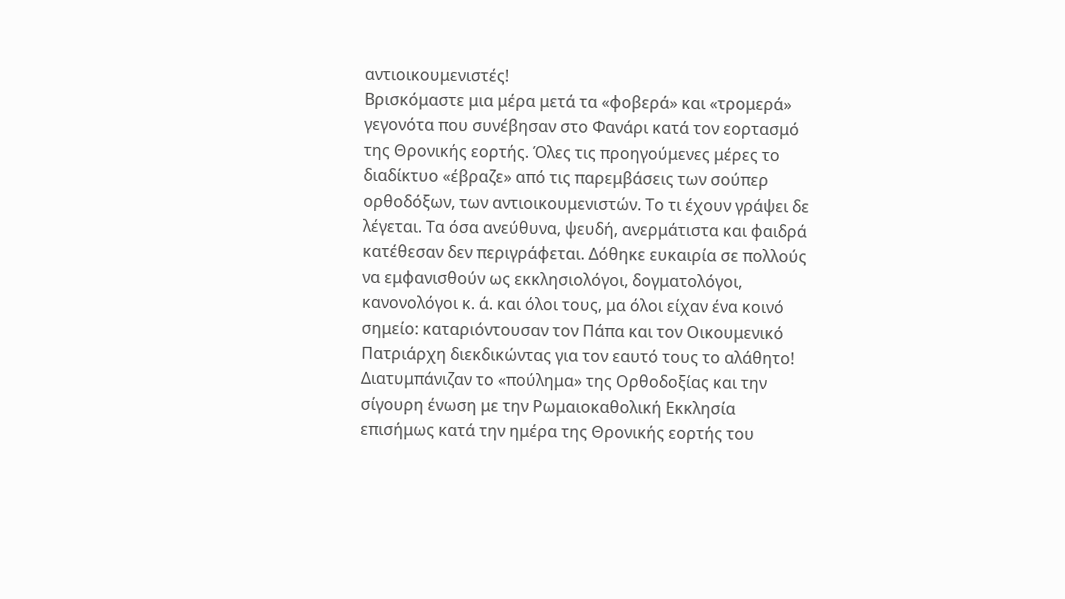αντιοικουμενιστές!
Βρισκόμαστε μια μέρα μετά τα «φοβερά» και «τρομερά» γεγονότα που συνέβησαν στο Φανάρι κατά τον εορτασμό της Θρονικής εορτής. Όλες τις προηγούμενες μέρες το διαδίκτυο «έβραζε» από τις παρεμβάσεις των σούπερ ορθοδόξων, των αντιοικουμενιστών. Το τι έχουν γράψει δε λέγεται. Τα όσα ανεύθυνα, ψευδή, ανερμάτιστα και φαιδρά κατέθεσαν δεν περιγράφεται. Δόθηκε ευκαιρία σε πολλούς να εμφανισθούν ως εκκλησιολόγοι, δογματολόγοι, κανονολόγοι κ. ά. και όλοι τους, μα όλοι είχαν ένα κοινό σημείο: καταριόντουσαν τον Πάπα και τον Οικουμενικό Πατριάρχη διεκδικώντας για τον εαυτό τους το αλάθητο!
Διατυμπάνιζαν το «πούλημα» της Ορθοδοξίας και την σίγουρη ένωση με την Ρωμαιοκαθολική Εκκλησία επισήμως κατά την ημέρα της Θρονικής εορτής του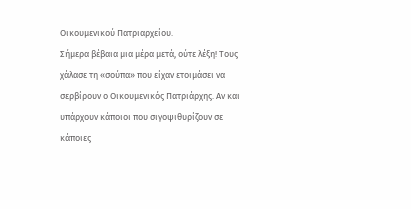Οικουμενικού Πατριαρχείου.
Σήμερα βέβαια μια μέρα μετά, ούτε λέξη! Τους χάλασε τη «σούπα» που είχαν ετοιμάσει να σερβίρουν ο Οικουμενικός Πατριάρχης. Αν και υπάρχουν κάποιοι που σιγοψιθυρίζουν σε κάποιες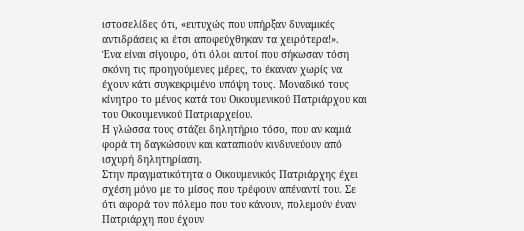ιστοσελίδες ότι, «ευτυχώς που υπήρξαν δυναμικές αντιδράσεις κι έτσι αποφεύχθηκαν τα χειρότερα!».
Ένα είναι σίγουρο, ότι όλοι αυτοί που σήκωσαν τόση σκόνη τις προηγούμενες μέρες, το έκαναν χωρίς να έχουν κάτι συγκεκριμένο υπόψη τους. Μοναδικό τους κίνητρο το μένος κατά του Οικουμενικού Πατριάρχου και του Οικουμενικού Πατριαρχείου.
Η γλώσσα τους στάζει δηλητήριο τόσο, που αν καμιά φορά τη δαγκώσουν και καταπιούν κινδυνεύουν από ισχυρή δηλητηρίαση.
Στην πραγματικότητα ο Οικουμενικός Πατριάρχης έχει σχέση μόνο με το μίσος που τρέφουν απέναντί του. Σε ότι αφορά τον πόλεμο που του κάνουν, πολεμούν έναν Πατριάρχη που έχουν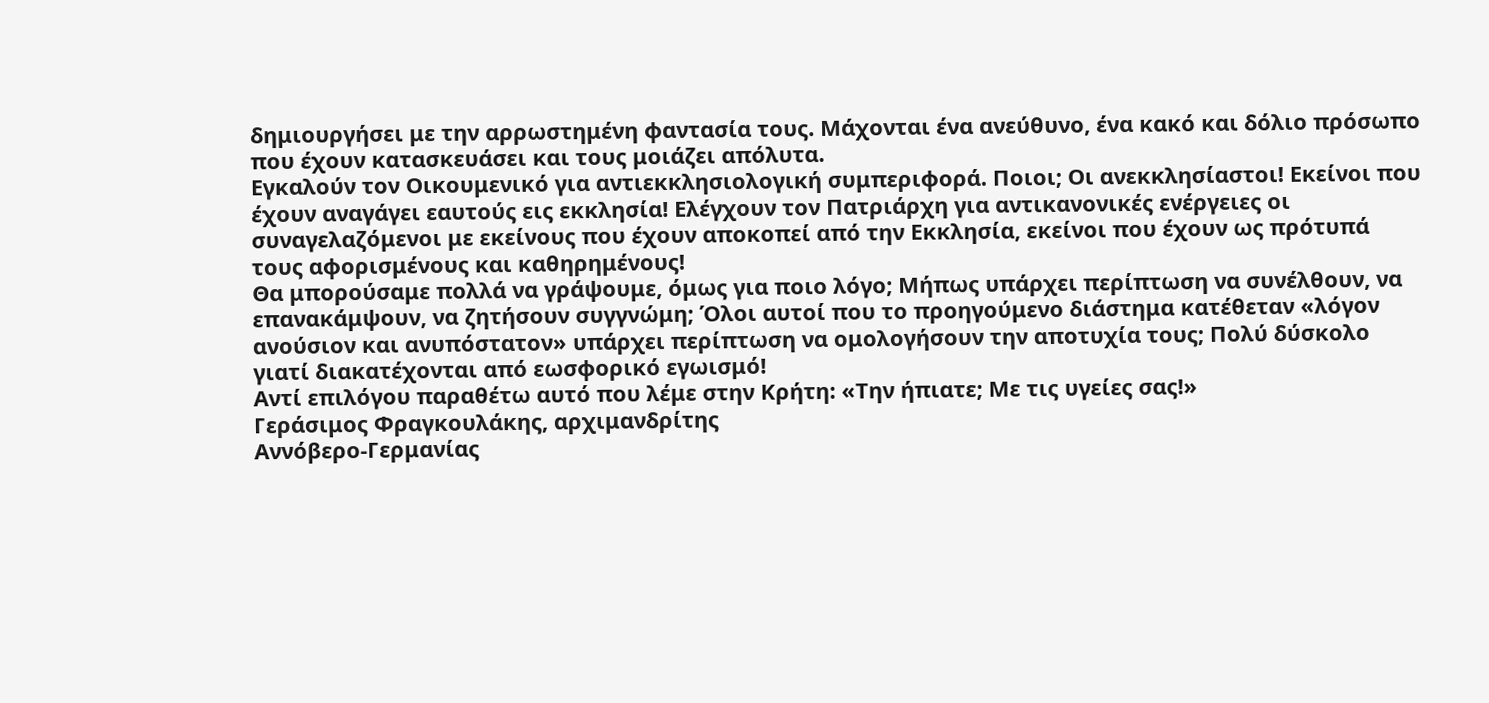δημιουργήσει με την αρρωστημένη φαντασία τους. Μάχονται ένα ανεύθυνο, ένα κακό και δόλιο πρόσωπο που έχουν κατασκευάσει και τους μοιάζει απόλυτα.
Εγκαλούν τον Οικουμενικό για αντιεκκλησιολογική συμπεριφορά. Ποιοι; Οι ανεκκλησίαστοι! Εκείνοι που έχουν αναγάγει εαυτούς εις εκκλησία! Ελέγχουν τον Πατριάρχη για αντικανονικές ενέργειες οι συναγελαζόμενοι με εκείνους που έχουν αποκοπεί από την Εκκλησία, εκείνοι που έχουν ως πρότυπά τους αφορισμένους και καθηρημένους!
Θα μπορούσαμε πολλά να γράψουμε, όμως για ποιο λόγο; Μήπως υπάρχει περίπτωση να συνέλθουν, να επανακάμψουν, να ζητήσουν συγγνώμη; Όλοι αυτοί που το προηγούμενο διάστημα κατέθεταν «λόγον ανούσιον και ανυπόστατον» υπάρχει περίπτωση να ομολογήσουν την αποτυχία τους; Πολύ δύσκολο γιατί διακατέχονται από εωσφορικό εγωισμό!
Αντί επιλόγου παραθέτω αυτό που λέμε στην Κρήτη: «Την ήπιατε; Με τις υγείες σας!»
Γεράσιμος Φραγκουλάκης, αρχιμανδρίτης
Αννόβερο-Γερμανίας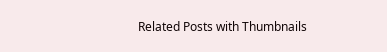Related Posts with Thumbnails